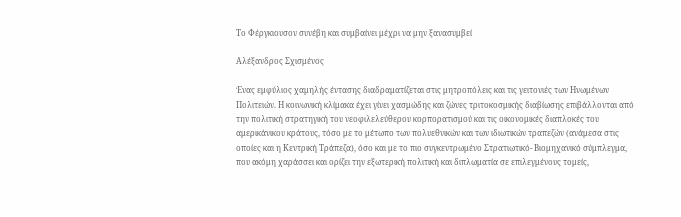Το Φέργκιουσον συνέβη και συμβαίνει μέχρι να μην ξανασυμβεί

Αλέξανδρος Σχισμένος

Ένας εμφύλιος χαμηλής έντασης διαδραματίζεται στις μητροπόλεις και τις γειτονιές των Ηνωμένων Πολιτειών. Η κοινωνική κλίμακα έχει γίνει χασμώδης και ζώνες τριτοκοσμικής διαβίωσης επιβάλλονται από την πολιτική στρατηγική του νεοφιλελεύθερου κορπορατισμού και τις οικονομικές διαπλοκές του αμερικάνικου κράτους, τόσο με το μέτωπο των πολυεθνικών και των ιδιωτικών τραπεζών (ανάμεσα στις οποίες και η Κεντρική Τράπεζα), όσο και με το πιο συγκεντρωμένο Στρατιωτικό- Βιομηχανικό σύμπλεγμα, που ακόμη χαράσσει και ορίζει την εξωτερική πολιτική και διπλωματία σε επιλεγμένους τομείς,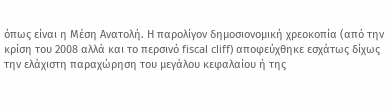όπως είναι η Μέση Ανατολή. Η παρολίγον δημοσιονομική χρεοκοπία (από την κρίση του 2008 αλλά και το περσινό fiscal cliff) αποφεύχθηκε εσχάτως δίχως την ελάχιστη παραχώρηση του μεγάλου κεφαλαίου ή της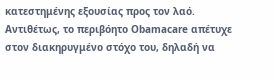κατεστημένης εξουσίας προς τον λαό. Αντιθέτως, το περιβόητο Obamacare απέτυχε στον διακηρυγμένο στόχο του, δηλαδή να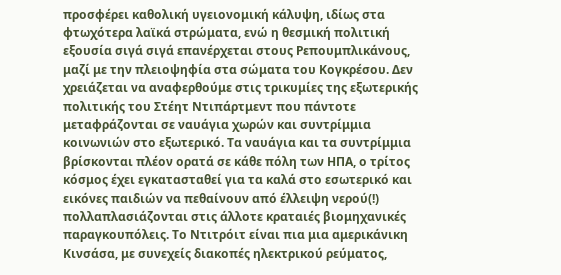προσφέρει καθολική υγειονομική κάλυψη, ιδίως στα φτωχότερα λαϊκά στρώματα, ενώ η θεσμική πολιτική εξουσία σιγά σιγά επανέρχεται στους Ρεπουμπλικάνους, μαζί με την πλειοψηφία στα σώματα του Κογκρέσου. Δεν χρειάζεται να αναφερθούμε στις τρικυμίες της εξωτερικής πολιτικής του Στέητ Ντιπάρτμεντ που πάντοτε μεταφράζονται σε ναυάγια χωρών και συντρίμμια κοινωνιών στο εξωτερικό. Τα ναυάγια και τα συντρίμμια βρίσκονται πλέον ορατά σε κάθε πόλη των ΗΠΑ, ο τρίτος κόσμος έχει εγκατασταθεί για τα καλά στο εσωτερικό και εικόνες παιδιών να πεθαίνουν από έλλειψη νερού(!) πολλαπλασιάζονται στις άλλοτε κραταιές βιομηχανικές παραγκουπόλεις. Το Ντιτρόιτ είναι πια μια αμερικάνικη Κινσάσα, με συνεχείς διακοπές ηλεκτρικού ρεύματος,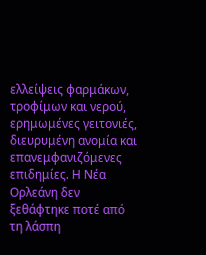ελλείψεις φαρμάκων, τροφίμων και νερού, ερημωμένες γειτονιές, διευρυμένη ανομία και επανεμφανιζόμενες επιδημίες. Η Νέα Ορλεάνη δεν ξεθάφτηκε ποτέ από τη λάσπη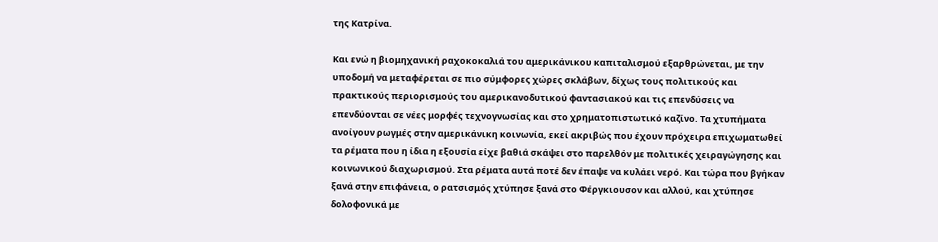της Κατρίνα.

Και ενώ η βιομηχανική ραχοκοκαλιά του αμερικάνικου καπιταλισμού εξαρθρώνεται, με την υποδομή να μεταφέρεται σε πιο σύμφορες χώρες σκλάβων, δίχως τους πολιτικούς και πρακτικούς περιορισμούς του αμερικανοδυτικού φαντασιακού και τις επενδύσεις να επενδύονται σε νέες μορφές τεχνογνωσίας και στο χρηματοπιστωτικό καζίνο. Τα χτυπήματα ανοίγουν ρωγμές στην αμερικάνικη κοινωνία, εκεί ακριβώς που έχουν πρόχειρα επιχωματωθεί τα ρέματα που η ίδια η εξουσία είχε βαθιά σκάψει στο παρελθόν με πολιτικές χειραγώγησης και κοινωνικού διαχωρισμού. Στα ρέματα αυτά ποτέ δεν έπαψε να κυλάει νερό. Και τώρα που βγήκαν ξανά στην επιφάνεια, ο ρατσισμός χτύπησε ξανά στο Φέργκιουσον και αλλού, και χτύπησε δολοφονικά με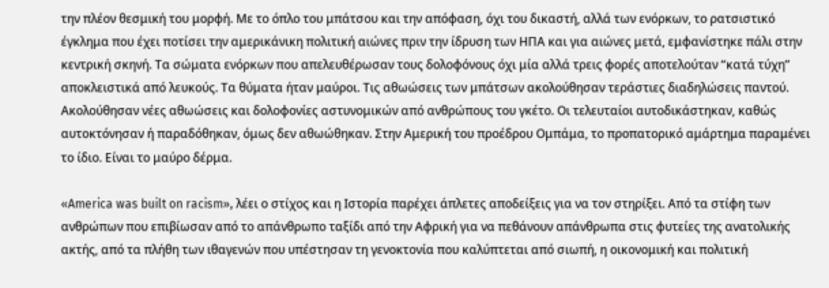την πλέον θεσμική του μορφή. Με το όπλο του μπάτσου και την απόφαση, όχι του δικαστή, αλλά των ενόρκων, το ρατσιστικό έγκλημα που έχει ποτίσει την αμερικάνικη πολιτική αιώνες πριν την ίδρυση των ΗΠΑ και για αιώνες μετά, εμφανίστηκε πάλι στην κεντρική σκηνή. Τα σώματα ενόρκων που απελευθέρωσαν τους δολοφόνους όχι μία αλλά τρεις φορές αποτελούταν “κατά τύχη” αποκλειστικά από λευκούς. Τα θύματα ήταν μαύροι. Τις αθωώσεις των μπάτσων ακολούθησαν τεράστιες διαδηλώσεις παντού. Ακολούθησαν νέες αθωώσεις και δολοφονίες αστυνομικών από ανθρώπους του γκέτο. Οι τελευταίοι αυτοδικάστηκαν, καθώς αυτοκτόνησαν ή παραδόθηκαν, όμως δεν αθωώθηκαν. Στην Αμερική του προέδρου Ομπάμα, το προπατορικό αμάρτημα παραμένει το ίδιο. Είναι το μαύρο δέρμα.

«America was built on racism», λέει ο στίχος και η Ιστορία παρέχει άπλετες αποδείξεις για να τον στηρίξει. Από τα στίφη των ανθρώπων που επιβίωσαν από το απάνθρωπο ταξίδι από την Αφρική για να πεθάνουν απάνθρωπα στις φυτείες της ανατολικής ακτής, από τα πλήθη των ιθαγενών που υπέστησαν τη γενοκτονία που καλύπτεται από σιωπή, η οικονομική και πολιτική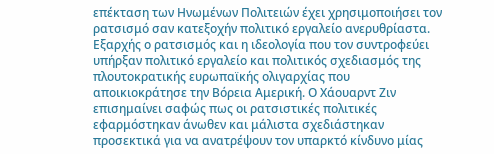επέκταση των Ηνωμένων Πολιτειών έχει χρησιμοποιήσει τον ρατσισμό σαν κατεξοχήν πολιτικό εργαλείο ανερυθρίαστα. Εξαρχής ο ρατσισμός και η ιδεολογία που τον συντροφεύει υπήρξαν πολιτικό εργαλείο και πολιτικός σχεδιασμός της πλουτοκρατικής ευρωπαϊκής ολιγαρχίας που αποικιοκράτησε την Βόρεια Αμερική. Ο Χάουαρντ Ζιν επισημαίνει σαφώς πως οι ρατσιστικές πολιτικές εφαρμόστηκαν άνωθεν και μάλιστα σχεδιάστηκαν προσεκτικά για να ανατρέψουν τον υπαρκτό κίνδυνο μίας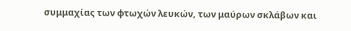συμμαχίας των φτωχών λευκών, των μαύρων σκλάβων και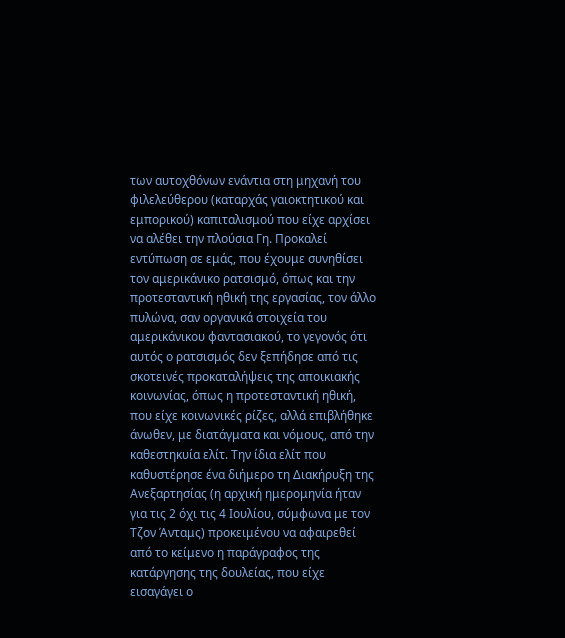των αυτοχθόνων ενάντια στη μηχανή του φιλελεύθερου (καταρχάς γαιοκτητικού και εμπορικού) καπιταλισμού που είχε αρχίσει να αλέθει την πλούσια Γη. Προκαλεί εντύπωση σε εμάς, που έχουμε συνηθίσει τον αμερικάνικο ρατσισμό, όπως και την προτεσταντική ηθική της εργασίας, τον άλλο πυλώνα, σαν οργανικά στοιχεία του αμερικάνικου φαντασιακού, το γεγονός ότι αυτός ο ρατσισμός δεν ξεπήδησε από τις σκοτεινές προκαταλήψεις της αποικιακής κοινωνίας, όπως η προτεσταντική ηθική, που είχε κοινωνικές ρίζες, αλλά επιβλήθηκε άνωθεν, με διατάγματα και νόμους, από την καθεστηκυία ελίτ. Την ίδια ελίτ που καθυστέρησε ένα διήμερο τη Διακήρυξη της Ανεξαρτησίας (η αρχική ημερομηνία ήταν για τις 2 όχι τις 4 Ιουλίου, σύμφωνα με τον Τζον Άνταμς) προκειμένου να αφαιρεθεί από το κείμενο η παράγραφος της κατάργησης της δουλείας, που είχε εισαγάγει ο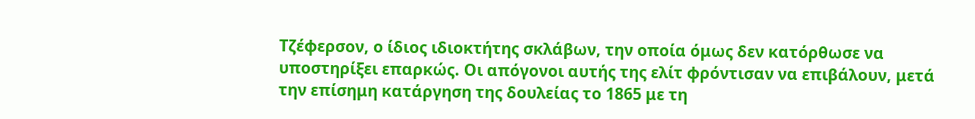Τζέφερσον, ο ίδιος ιδιοκτήτης σκλάβων, την οποία όμως δεν κατόρθωσε να υποστηρίξει επαρκώς. Οι απόγονοι αυτής της ελίτ φρόντισαν να επιβάλουν, μετά την επίσημη κατάργηση της δουλείας το 1865 με τη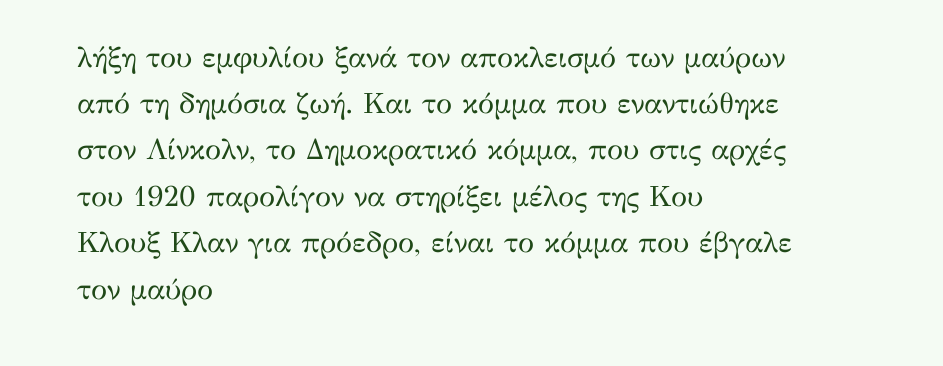λήξη του εμφυλίου ξανά τον αποκλεισμό των μαύρων από τη δημόσια ζωή. Και το κόμμα που εναντιώθηκε στον Λίνκολν, το Δημοκρατικό κόμμα, που στις αρχές του 1920 παρολίγον να στηρίξει μέλος της Κου Κλουξ Κλαν για πρόεδρο, είναι το κόμμα που έβγαλε τον μαύρο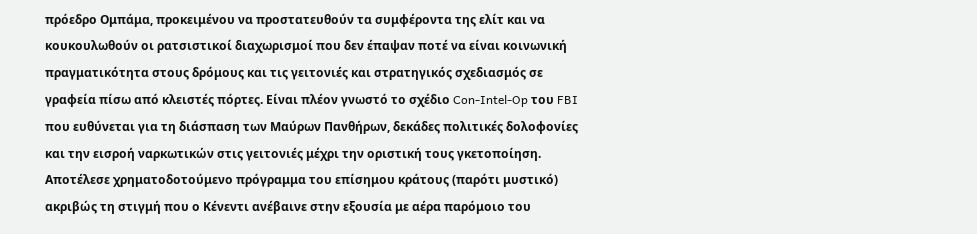πρόεδρο Ομπάμα, προκειμένου να προστατευθούν τα συμφέροντα της ελίτ και να κουκουλωθούν οι ρατσιστικοί διαχωρισμοί που δεν έπαψαν ποτέ να είναι κοινωνική πραγματικότητα στους δρόμους και τις γειτονιές και στρατηγικός σχεδιασμός σε γραφεία πίσω από κλειστές πόρτες. Είναι πλέον γνωστό το σχέδιο Con-Intel-Op του FBI που ευθύνεται για τη διάσπαση των Μαύρων Πανθήρων, δεκάδες πολιτικές δολοφονίες και την εισροή ναρκωτικών στις γειτονιές μέχρι την οριστική τους γκετοποίηση. Αποτέλεσε χρηματοδοτούμενο πρόγραμμα του επίσημου κράτους (παρότι μυστικό) ακριβώς τη στιγμή που ο Κένεντι ανέβαινε στην εξουσία με αέρα παρόμοιο του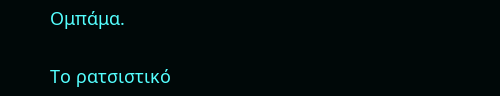Ομπάμα.

Το ρατσιστικό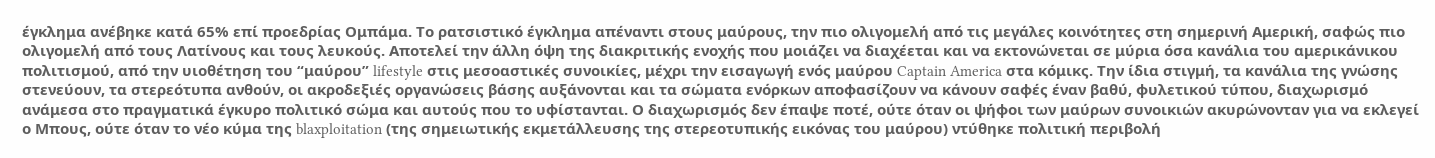έγκλημα ανέβηκε κατά 65% επί προεδρίας Ομπάμα. Το ρατσιστικό έγκλημα απέναντι στους μαύρους, την πιο ολιγομελή από τις μεγάλες κοινότητες στη σημερινή Αμερική, σαφώς πιο ολιγομελή από τους Λατίνους και τους λευκούς. Αποτελεί την άλλη όψη της διακριτικής ενοχής που μοιάζει να διαχέεται και να εκτονώνεται σε μύρια όσα κανάλια του αμερικάνικου πολιτισμού, από την υιοθέτηση του “μαύρου” lifestyle στις μεσοαστικές συνοικίες, μέχρι την εισαγωγή ενός μαύρου Captain America στα κόμικς. Την ίδια στιγμή, τα κανάλια της γνώσης στενεύουν, τα στερεότυπα ανθούν, οι ακροδεξιές οργανώσεις βάσης αυξάνονται και τα σώματα ενόρκων αποφασίζουν να κάνουν σαφές έναν βαθύ, φυλετικού τύπου, διαχωρισμό ανάμεσα στο πραγματικά έγκυρο πολιτικό σώμα και αυτούς που το υφίστανται. Ο διαχωρισμός δεν έπαψε ποτέ, ούτε όταν οι ψήφοι των μαύρων συνοικιών ακυρώνονταν για να εκλεγεί ο Μπους, ούτε όταν το νέο κύμα της blaxploitation (της σημειωτικής εκμετάλλευσης της στερεοτυπικής εικόνας του μαύρου) ντύθηκε πολιτική περιβολή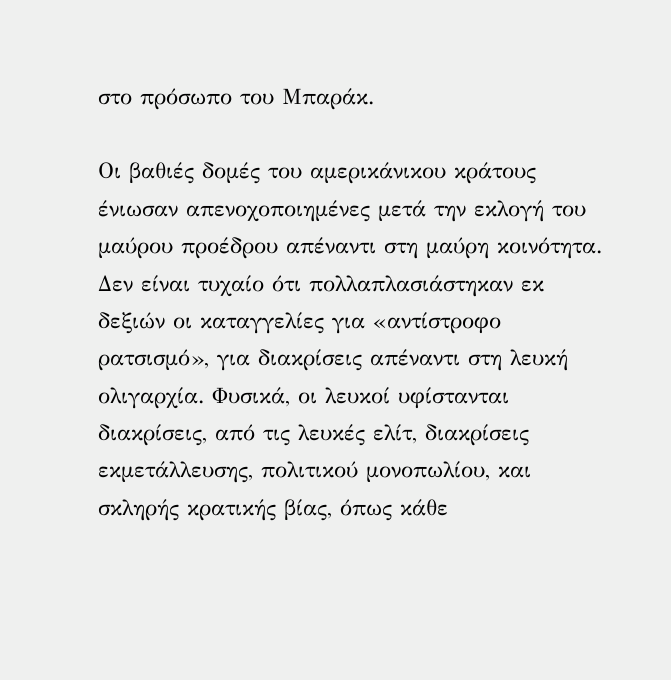στο πρόσωπο του Μπαράκ.

Οι βαθιές δομές του αμερικάνικου κράτους ένιωσαν απενοχοποιημένες μετά την εκλογή του μαύρου προέδρου απέναντι στη μαύρη κοινότητα. Δεν είναι τυχαίο ότι πολλαπλασιάστηκαν εκ δεξιών οι καταγγελίες για «αντίστροφο ρατσισμό», για διακρίσεις απέναντι στη λευκή ολιγαρχία. Φυσικά, οι λευκοί υφίστανται διακρίσεις, από τις λευκές ελίτ, διακρίσεις εκμετάλλευσης, πολιτικού μονοπωλίου, και σκληρής κρατικής βίας, όπως κάθε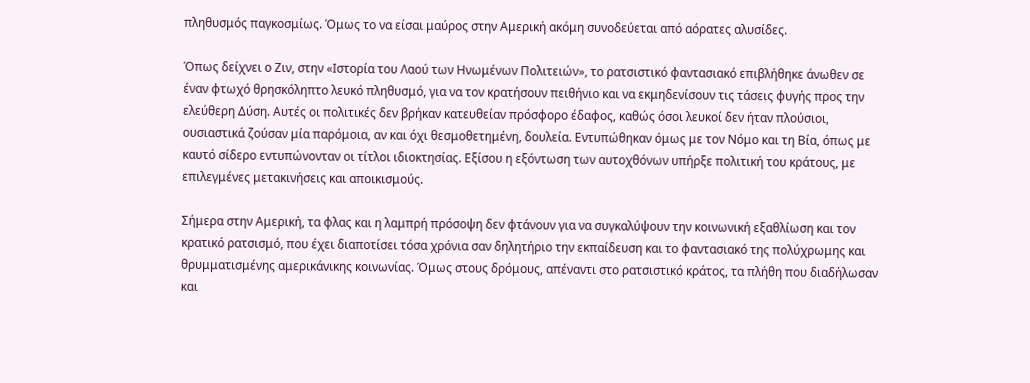πληθυσμός παγκοσμίως. Όμως το να είσαι μαύρος στην Αμερική ακόμη συνοδεύεται από αόρατες αλυσίδες.

Όπως δείχνει ο Ζιν, στην «Ιστορία του Λαού των Ηνωμένων Πολιτειών», το ρατσιστικό φαντασιακό επιβλήθηκε άνωθεν σε έναν φτωχό θρησκόληπτο λευκό πληθυσμό, για να τον κρατήσουν πειθήνιο και να εκμηδενίσουν τις τάσεις φυγής προς την ελεύθερη Δύση. Αυτές οι πολιτικές δεν βρήκαν κατευθείαν πρόσφορο έδαφος, καθώς όσοι λευκοί δεν ήταν πλούσιοι, ουσιαστικά ζούσαν μία παρόμοια, αν και όχι θεσμοθετημένη, δουλεία. Εντυπώθηκαν όμως με τον Νόμο και τη Βία, όπως με καυτό σίδερο εντυπώνονταν οι τίτλοι ιδιοκτησίας. Εξίσου η εξόντωση των αυτοχθόνων υπήρξε πολιτική του κράτους, με επιλεγμένες μετακινήσεις και αποικισμούς.

Σήμερα στην Αμερική, τα φλας και η λαμπρή πρόσοψη δεν φτάνουν για να συγκαλύψουν την κοινωνική εξαθλίωση και τον κρατικό ρατσισμό, που έχει διαποτίσει τόσα χρόνια σαν δηλητήριο την εκπαίδευση και το φαντασιακό της πολύχρωμης και θρυμματισμένης αμερικάνικης κοινωνίας. Όμως στους δρόμους, απέναντι στο ρατσιστικό κράτος, τα πλήθη που διαδήλωσαν και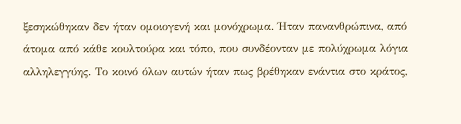ξεσηκώθηκαν δεν ήταν ομοιογενή και μονόχρωμα. Ήταν πανανθρώπινα, από άτομα από κάθε κουλτούρα και τόπο, που συνδέονταν με πολύχρωμα λόγια αλληλεγγύης. Το κοινό όλων αυτών ήταν πως βρέθηκαν ενάντια στο κράτος,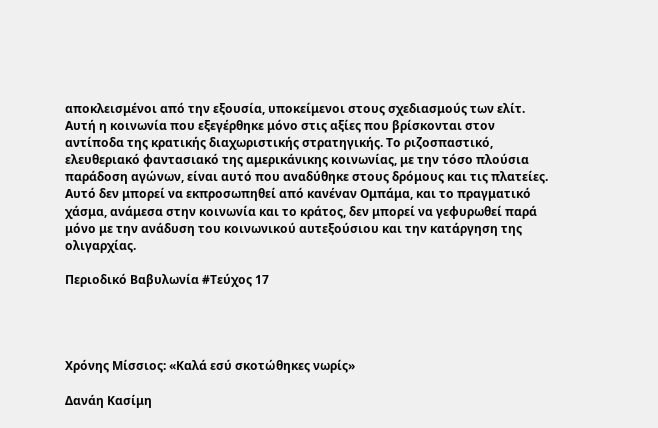αποκλεισμένοι από την εξουσία, υποκείμενοι στους σχεδιασμούς των ελίτ. Αυτή η κοινωνία που εξεγέρθηκε μόνο στις αξίες που βρίσκονται στον αντίποδα της κρατικής διαχωριστικής στρατηγικής. Το ριζοσπαστικό, ελευθεριακό φαντασιακό της αμερικάνικης κοινωνίας, με την τόσο πλούσια παράδοση αγώνων, είναι αυτό που αναδύθηκε στους δρόμους και τις πλατείες. Αυτό δεν μπορεί να εκπροσωπηθεί από κανέναν Ομπάμα, και το πραγματικό χάσμα, ανάμεσα στην κοινωνία και το κράτος, δεν μπορεί να γεφυρωθεί παρά μόνο με την ανάδυση του κοινωνικού αυτεξούσιου και την κατάργηση της ολιγαρχίας.

Περιοδικό Βαβυλωνία #Τεύχος 17




Χρόνης Μίσσιος: «Καλά εσύ σκοτώθηκες νωρίς»

Δανάη Κασίμη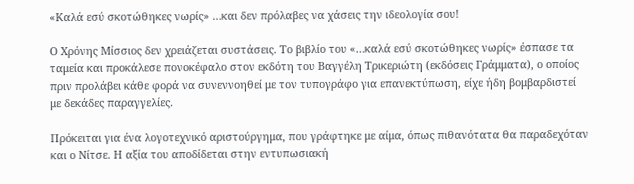«Καλά εσύ σκοτώθηκες νωρίς» …και δεν πρόλαβες να χάσεις την ιδεολογία σου!

Ο Χρόνης Μίσσιος δεν χρειάζεται συστάσεις. Το βιβλίο του «…καλά εσύ σκοτώθηκες νωρίς» έσπασε τα ταμεία και προκάλεσε πονοκέφαλο στον εκδότη του Βαγγέλη Τρικεριώτη (εκδόσεις Γράμματα), ο οποίος πριν προλάβει κάθε φορά να συνεννοηθεί με τον τυπογράφο για επανεκτύπωση, είχε ήδη βομβαρδιστεί με δεκάδες παραγγελίες.

Πρόκειται για ένα λογοτεχνικό αριστούργημα, που γράφτηκε με αίμα, όπως πιθανότατα θα παραδεχόταν και ο Νίτσε. Η αξία του αποδίδεται στην εντυπωσιακή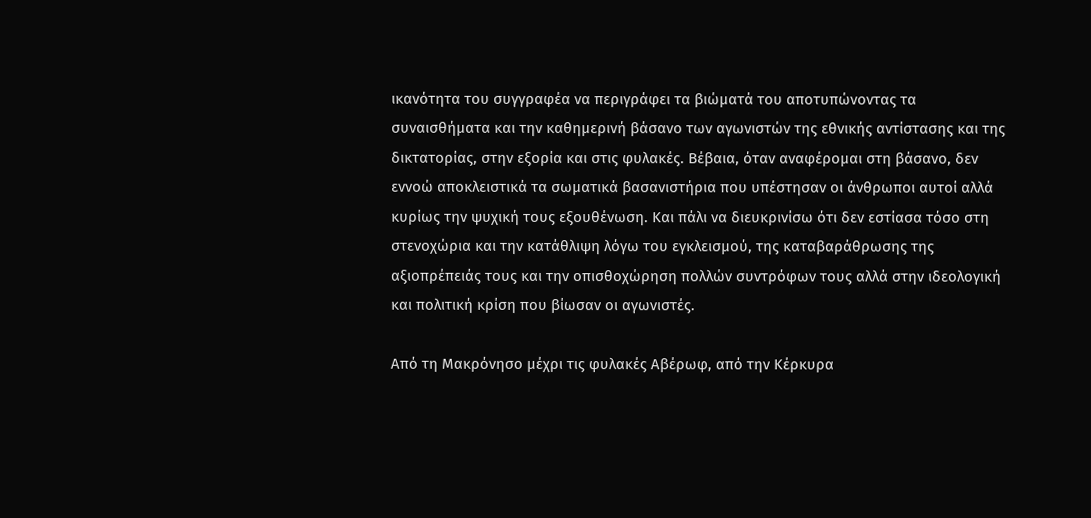ικανότητα του συγγραφέα να περιγράφει τα βιώματά του αποτυπώνοντας τα συναισθήματα και την καθημερινή βάσανο των αγωνιστών της εθνικής αντίστασης και της δικτατορίας, στην εξορία και στις φυλακές. Βέβαια, όταν αναφέρομαι στη βάσανο, δεν εννοώ αποκλειστικά τα σωματικά βασανιστήρια που υπέστησαν οι άνθρωποι αυτοί αλλά κυρίως την ψυχική τους εξουθένωση. Και πάλι να διευκρινίσω ότι δεν εστίασα τόσο στη στενοχώρια και την κατάθλιψη λόγω του εγκλεισμού, της καταβαράθρωσης της αξιοπρέπειάς τους και την οπισθοχώρηση πολλών συντρόφων τους αλλά στην ιδεολογική και πολιτική κρίση που βίωσαν οι αγωνιστές.

Από τη Μακρόνησο μέχρι τις φυλακές Αβέρωφ, από την Κέρκυρα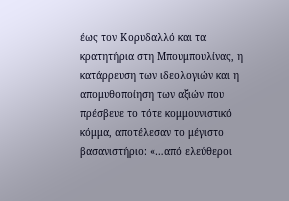έως τον Κορυδαλλό και τα κρατητήρια στη Μπουμπουλίνας, η κατάρρευση των ιδεολογιών και η απομυθοποίηση των αξιών που πρέσβευε το τότε κομμουνιστικό κόμμα, αποτέλεσαν το μέγιστο βασανιστήριο: «…από ελεύθεροι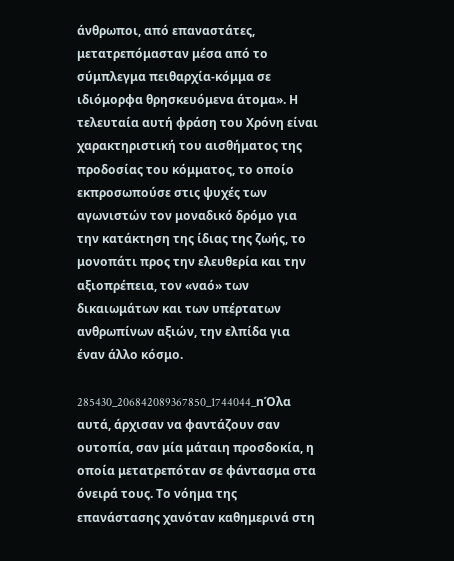άνθρωποι, από επαναστάτες, μετατρεπόμασταν μέσα από το σύμπλεγμα πειθαρχία-κόμμα σε ιδιόμορφα θρησκευόμενα άτομα». Η τελευταία αυτή φράση του Χρόνη είναι χαρακτηριστική του αισθήματος της προδοσίας του κόμματος, το οποίο εκπροσωπούσε στις ψυχές των αγωνιστών τον μοναδικό δρόμο για την κατάκτηση της ίδιας της ζωής, το μονοπάτι προς την ελευθερία και την αξιοπρέπεια, τον «ναό» των δικαιωμάτων και των υπέρτατων ανθρωπίνων αξιών, την ελπίδα για έναν άλλο κόσμο.

285430_206842089367850_1744044_nΌλα αυτά, άρχισαν να φαντάζουν σαν ουτοπία, σαν μία μάταιη προσδοκία, η οποία μετατρεπόταν σε φάντασμα στα όνειρά τους. Το νόημα της επανάστασης χανόταν καθημερινά στη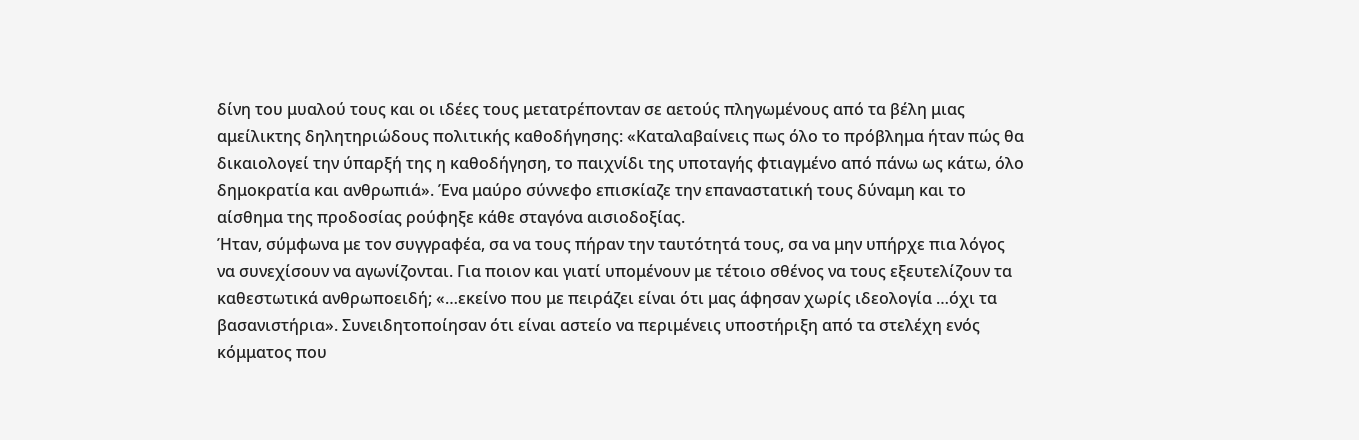δίνη του μυαλού τους και οι ιδέες τους μετατρέπονταν σε αετούς πληγωμένους από τα βέλη μιας αμείλικτης δηλητηριώδους πολιτικής καθοδήγησης: «Καταλαβαίνεις πως όλο το πρόβλημα ήταν πώς θα δικαιολογεί την ύπαρξή της η καθοδήγηση, το παιχνίδι της υποταγής φτιαγμένο από πάνω ως κάτω, όλο δημοκρατία και ανθρωπιά». Ένα μαύρο σύννεφο επισκίαζε την επαναστατική τους δύναμη και το αίσθημα της προδοσίας ρούφηξε κάθε σταγόνα αισιοδοξίας.
Ήταν, σύμφωνα με τον συγγραφέα, σα να τους πήραν την ταυτότητά τους, σα να μην υπήρχε πια λόγος να συνεχίσουν να αγωνίζονται. Για ποιον και γιατί υπομένουν με τέτοιο σθένος να τους εξευτελίζουν τα καθεστωτικά ανθρωποειδή; «…εκείνο που με πειράζει είναι ότι μας άφησαν χωρίς ιδεολογία …όχι τα βασανιστήρια». Συνειδητοποίησαν ότι είναι αστείο να περιμένεις υποστήριξη από τα στελέχη ενός κόμματος που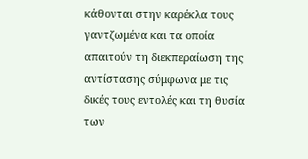κάθονται στην καρέκλα τους γαντζωμένα και τα οποία απαιτούν τη διεκπεραίωση της αντίστασης σύμφωνα με τις δικές τους εντολές και τη θυσία των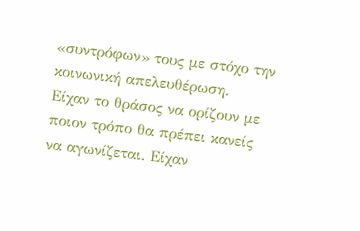«συντρόφων» τους με στόχο την κοινωνική απελευθέρωση.
Είχαν το θράσος να ορίζουν με ποιον τρόπο θα πρέπει κανείς να αγωνίζεται. Είχαν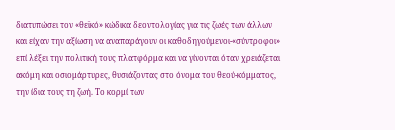διατυπώσει τον «θεϊκό» κώδικα δεοντολογίας για τις ζωές των άλλων και είχαν την αξίωση να αναπαράγουν οι καθοδηγούμενοι-«σύντροφοι» επί λέξει την πολιτική τους πλατφόρμα και να γίνονται όταν χρειάζεται ακόμη και οσιομάρτυρες, θυσιάζοντας στο όνομα του θεού-κόμματος, την ίδια τους τη ζωή. Το κορμί των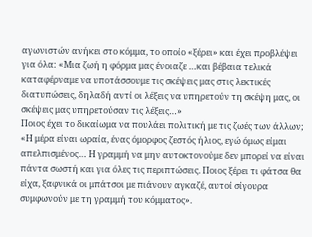αγωνιστών ανήκει στο κόμμα, το οποίο «ξέρει» και έχει προβλέψει για όλα: «Μια ζωή η φόρμα μας ένοιαζε …και βέβαια τελικά καταφέρναμε να υποτάσσουμε τις σκέψεις μας στις λεκτικές διατυπώσεις, δηλαδή αντί οι λέξεις να υπηρετούν τη σκέψη μας, οι σκέψεις μας υπηρετούσαν τις λέξεις…»
Ποιος έχει το δικαίωμα να πουλάει πολιτική με τις ζωές των άλλων; «Η μέρα είναι ωραία, ένας όμορφος ζεστός ήλιος, εγώ όμως είμαι απελπισμένος… Η γραμμή να μην αυτοκτονούμε δεν μπορεί να είναι πάντα σωστή και για όλες τις περιπτώσεις. Ποιος ξέρει τι φάτσα θα είχα, ξαφνικά οι μπάτσοι με πιάνουν αγκαζέ, αυτοί σίγουρα συμφωνούν με τη γραμμή του κόμματος».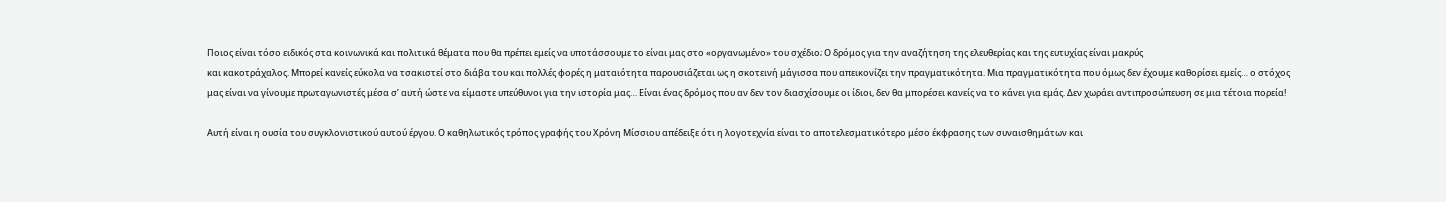Ποιος είναι τόσο ειδικός στα κοινωνικά και πολιτικά θέματα που θα πρέπει εμείς να υποτάσσουμε το είναι μας στο «οργανωμένο» του σχέδιο; Ο δρόμος για την αναζήτηση της ελευθερίας και της ευτυχίας είναι μακρύς
και κακοτράχαλος. Μπορεί κανείς εύκολα να τσακιστεί στο διάβα του και πολλές φορές η ματαιότητα παρουσιάζεται ως η σκοτεινή μάγισσα που απεικονίζει την πραγματικότητα. Μια πραγματικότητα που όμως δεν έχουμε καθορίσει εμείς… ο στόχος μας είναι να γίνουμε πρωταγωνιστές μέσα σ’ αυτή ώστε να είμαστε υπεύθυνοι για την ιστορία μας… Είναι ένας δρόμος που αν δεν τον διασχίσουμε οι ίδιοι, δεν θα μπορέσει κανείς να το κάνει για εμάς. Δεν χωράει αντιπροσώπευση σε μια τέτοια πορεία!

Αυτή είναι η ουσία του συγκλονιστικού αυτού έργου. Ο καθηλωτικός τρόπος γραφής του Χρόνη Μίσσιου απέδειξε ότι η λογοτεχνία είναι το αποτελεσματικότερο μέσο έκφρασης των συναισθημάτων και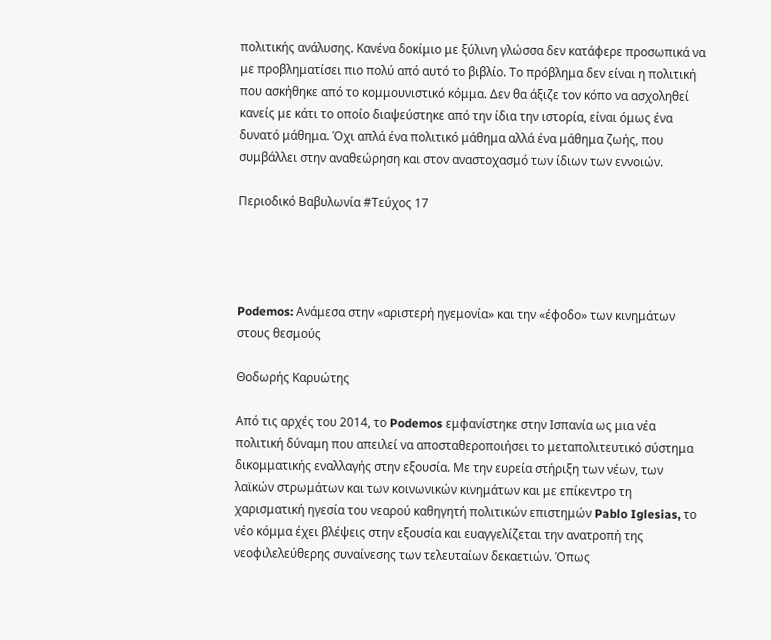πολιτικής ανάλυσης. Κανένα δοκίμιο με ξύλινη γλώσσα δεν κατάφερε προσωπικά να με προβληματίσει πιο πολύ από αυτό το βιβλίο. Το πρόβλημα δεν είναι η πολιτική που ασκήθηκε από το κομμουνιστικό κόμμα. Δεν θα άξιζε τον κόπο να ασχοληθεί κανείς με κάτι το οποίο διαψεύστηκε από την ίδια την ιστορία, είναι όμως ένα δυνατό μάθημα. Όχι απλά ένα πολιτικό μάθημα αλλά ένα μάθημα ζωής, που συμβάλλει στην αναθεώρηση και στον αναστοχασμό των ίδιων των εννοιών.

Περιοδικό Βαβυλωνία #Τεύχος 17




Podemos: Ανάμεσα στην «αριστερή ηγεμονία» και την «έφοδο» των κινημάτων στους θεσμούς

Θοδωρής Καρυώτης

Από τις αρχές του 2014, το Podemos εμφανίστηκε στην Ισπανία ως μια νέα πολιτική δύναμη που απειλεί να αποσταθεροποιήσει το μεταπολιτευτικό σύστημα δικομματικής εναλλαγής στην εξουσία. Με την ευρεία στήριξη των νέων, των λαϊκών στρωμάτων και των κοινωνικών κινημάτων και με επίκεντρο τη χαρισματική ηγεσία του νεαρού καθηγητή πολιτικών επιστημών Pablo Iglesias, το νέο κόμμα έχει βλέψεις στην εξουσία και ευαγγελίζεται την ανατροπή της νεοφιλελεύθερης συναίνεσης των τελευταίων δεκαετιών. Όπως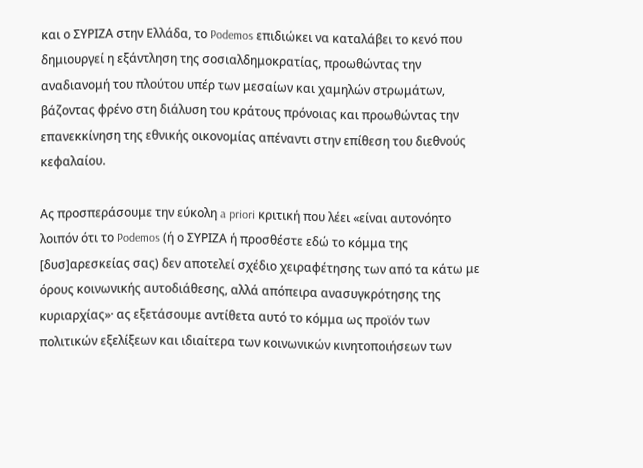και ο ΣΥΡΙΖΑ στην Ελλάδα, το Podemos επιδιώκει να καταλάβει το κενό που δημιουργεί η εξάντληση της σοσιαλδημοκρατίας, προωθώντας την αναδιανομή του πλούτου υπέρ των μεσαίων και χαμηλών στρωμάτων, βάζοντας φρένο στη διάλυση του κράτους πρόνοιας και προωθώντας την επανεκκίνηση της εθνικής οικονομίας απέναντι στην επίθεση του διεθνούς κεφαλαίου.

Ας προσπεράσουμε την εύκολη a priori κριτική που λέει «είναι αυτονόητο λοιπόν ότι το Podemos (ή ο ΣΥΡΙΖΑ ή προσθέστε εδώ το κόμμα της [δυσ]αρεσκείας σας) δεν αποτελεί σχέδιο χειραφέτησης των από τα κάτω με όρους κοινωνικής αυτοδιάθεσης, αλλά απόπειρα ανασυγκρότησης της κυριαρχίας»· ας εξετάσουμε αντίθετα αυτό το κόμμα ως προϊόν των πολιτικών εξελίξεων και ιδιαίτερα των κοινωνικών κινητοποιήσεων των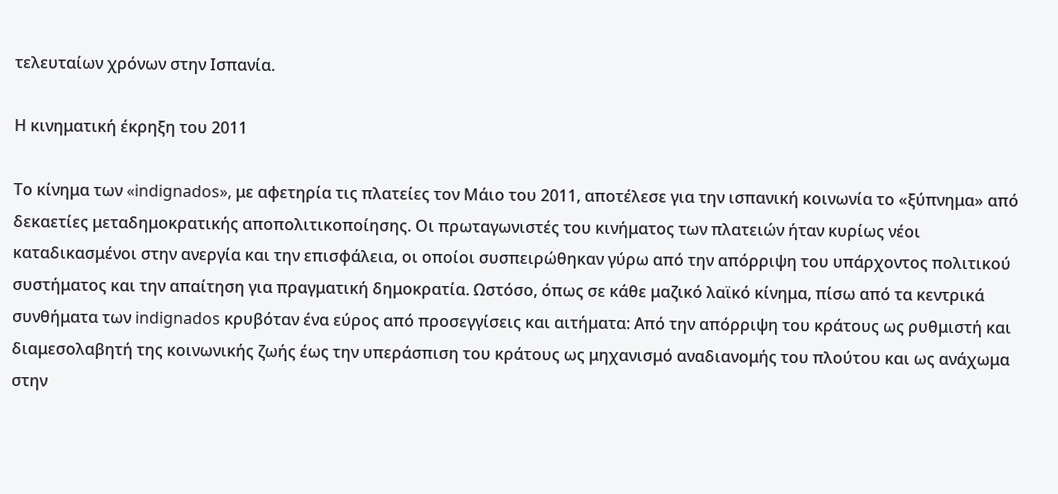τελευταίων χρόνων στην Ισπανία.

Η κινηματική έκρηξη του 2011

Το κίνημα των «indignados», με αφετηρία τις πλατείες τον Μάιο του 2011, αποτέλεσε για την ισπανική κοινωνία το «ξύπνημα» από δεκαετίες μεταδημοκρατικής αποπολιτικοποίησης. Οι πρωταγωνιστές του κινήματος των πλατειών ήταν κυρίως νέοι καταδικασμένοι στην ανεργία και την επισφάλεια, οι οποίοι συσπειρώθηκαν γύρω από την απόρριψη του υπάρχοντος πολιτικού συστήματος και την απαίτηση για πραγματική δημοκρατία. Ωστόσο, όπως σε κάθε μαζικό λαϊκό κίνημα, πίσω από τα κεντρικά συνθήματα των indignados κρυβόταν ένα εύρος από προσεγγίσεις και αιτήματα: Από την απόρριψη του κράτους ως ρυθμιστή και διαμεσολαβητή της κοινωνικής ζωής έως την υπεράσπιση του κράτους ως μηχανισμό αναδιανομής του πλούτου και ως ανάχωμα στην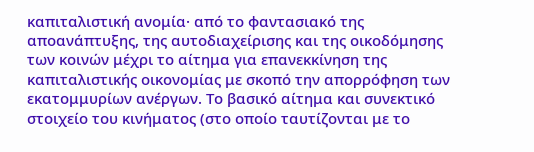καπιταλιστική ανομία· από το φαντασιακό της αποανάπτυξης, της αυτοδιαχείρισης και της οικοδόμησης των κοινών μέχρι το αίτημα για επανεκκίνηση της καπιταλιστικής οικονομίας με σκοπό την απορρόφηση των εκατομμυρίων ανέργων. Το βασικό αίτημα και συνεκτικό στοιχείο του κινήματος (στο οποίο ταυτίζονται με το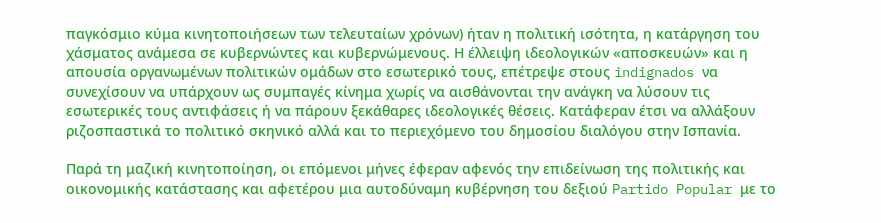παγκόσμιο κύμα κινητοποιήσεων των τελευταίων χρόνων) ήταν η πολιτική ισότητα, η κατάργηση του χάσματος ανάμεσα σε κυβερνώντες και κυβερνώμενους. Η έλλειψη ιδεολογικών «αποσκευών» και η απουσία οργανωμένων πολιτικών ομάδων στο εσωτερικό τους, επέτρεψε στους indignados να συνεχίσουν να υπάρχουν ως συμπαγές κίνημα χωρίς να αισθάνονται την ανάγκη να λύσουν τις εσωτερικές τους αντιφάσεις ή να πάρουν ξεκάθαρες ιδεολογικές θέσεις. Κατάφεραν έτσι να αλλάξουν ριζοσπαστικά το πολιτικό σκηνικό αλλά και το περιεχόμενο του δημοσίου διαλόγου στην Ισπανία.

Παρά τη μαζική κινητοποίηση, οι επόμενοι μήνες έφεραν αφενός την επιδείνωση της πολιτικής και οικονομικής κατάστασης και αφετέρου μια αυτοδύναμη κυβέρνηση του δεξιού Partido Popular με το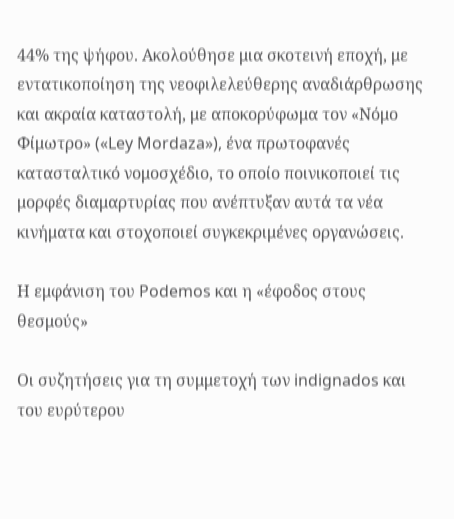44% της ψήφου. Ακολούθησε μια σκοτεινή εποχή, με εντατικοποίηση της νεοφιλελεύθερης αναδιάρθρωσης και ακραία καταστολή, με αποκορύφωμα τον «Νόμο Φίμωτρο» («Ley Mordaza»), ένα πρωτοφανές κατασταλτικό νομοσχέδιο, το οποίο ποινικοποιεί τις μορφές διαμαρτυρίας που ανέπτυξαν αυτά τα νέα κινήματα και στοχοποιεί συγκεκριμένες οργανώσεις.

Η εμφάνιση του Podemos και η «έφοδος στους θεσμούς»

Οι συζητήσεις για τη συμμετοχή των indignados και του ευρύτερου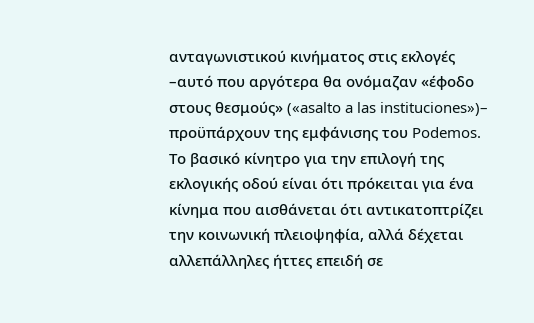ανταγωνιστικού κινήματος στις εκλογές –αυτό που αργότερα θα ονόμαζαν «έφοδο στους θεσμούς» («asalto a las instituciones»)– προϋπάρχουν της εμφάνισης του Podemos. Το βασικό κίνητρο για την επιλογή της εκλογικής οδού είναι ότι πρόκειται για ένα κίνημα που αισθάνεται ότι αντικατοπτρίζει την κοινωνική πλειοψηφία, αλλά δέχεται αλλεπάλληλες ήττες επειδή σε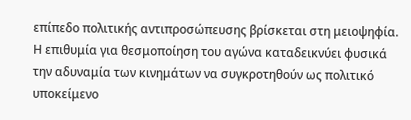επίπεδο πολιτικής αντιπροσώπευσης βρίσκεται στη μειοψηφία. Η επιθυμία για θεσμοποίηση του αγώνα καταδεικνύει φυσικά την αδυναμία των κινημάτων να συγκροτηθούν ως πολιτικό υποκείμενο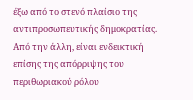έξω από το στενό πλαίσιο της αντιπροσωπευτικής δημοκρατίας. Από την άλλη, είναι ενδεικτική επίσης της απόρριψης του περιθωριακού ρόλου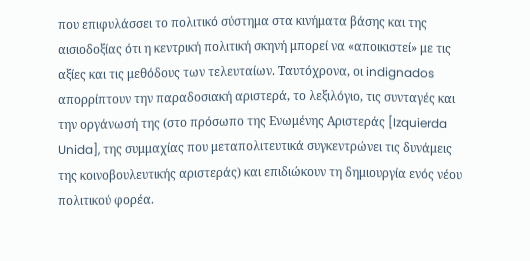που επιφυλάσσει το πολιτικό σύστημα στα κινήματα βάσης και της αισιοδοξίας ότι η κεντρική πολιτική σκηνή μπορεί να «αποικιστεί» με τις αξίες και τις μεθόδους των τελευταίων. Ταυτόχρονα, οι indignados απορρίπτουν την παραδοσιακή αριστερά, το λεξιλόγιο, τις συνταγές και την οργάνωσή της (στο πρόσωπο της Ενωμένης Αριστεράς [Izquierda Unida], της συμμαχίας που μεταπολιτευτικά συγκεντρώνει τις δυνάμεις της κοινοβουλευτικής αριστεράς) και επιδιώκουν τη δημιουργία ενός νέου πολιτικού φορέα.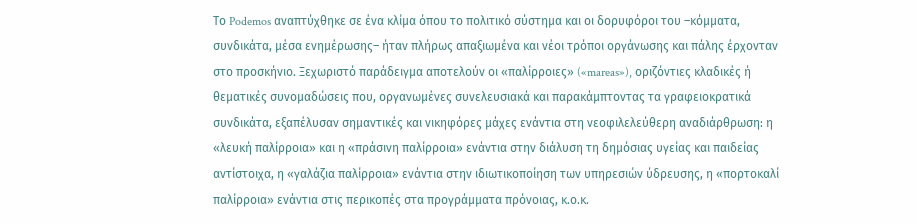Το Podemos αναπτύχθηκε σε ένα κλίμα όπου το πολιτικό σύστημα και οι δορυφόροι του –κόμματα, συνδικάτα, μέσα ενημέρωσης– ήταν πλήρως απαξιωμένα και νέοι τρόποι οργάνωσης και πάλης έρχονταν στο προσκήνιο. Ξεχωριστό παράδειγμα αποτελούν οι «παλίρροιες» («mareas»), οριζόντιες κλαδικές ή θεματικές συνομαδώσεις που, οργανωμένες συνελευσιακά και παρακάμπτοντας τα γραφειοκρατικά συνδικάτα, εξαπέλυσαν σημαντικές και νικηφόρες μάχες ενάντια στη νεοφιλελεύθερη αναδιάρθρωση: η «λευκή παλίρροια» και η «πράσινη παλίρροια» ενάντια στην διάλυση τη δημόσιας υγείας και παιδείας αντίστοιχα, η «γαλάζια παλίρροια» ενάντια στην ιδιωτικοποίηση των υπηρεσιών ύδρευσης, η «πορτοκαλί παλίρροια» ενάντια στις περικοπές στα προγράμματα πρόνοιας, κ.ο.κ.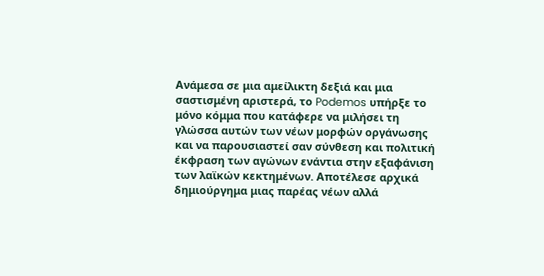Ανάμεσα σε μια αμείλικτη δεξιά και μια σαστισμένη αριστερά, το Podemos υπήρξε το μόνο κόμμα που κατάφερε να μιλήσει τη γλώσσα αυτών των νέων μορφών οργάνωσης και να παρουσιαστεί σαν σύνθεση και πολιτική έκφραση των αγώνων ενάντια στην εξαφάνιση των λαϊκών κεκτημένων. Αποτέλεσε αρχικά δημιούργημα μιας παρέας νέων αλλά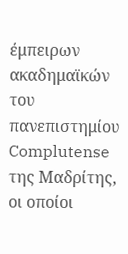έμπειρων ακαδημαϊκών του πανεπιστημίου Complutense της Μαδρίτης, οι οποίοι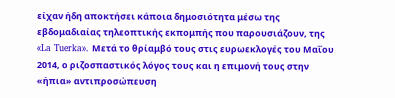είχαν ήδη αποκτήσει κάποια δημοσιότητα μέσω της εβδομαδιαίας τηλεοπτικής εκπομπής που παρουσιάζουν, της «La Tuerka». Μετά το θρίαμβό τους στις ευρωεκλογές του Μαΐου 2014, ο ριζοσπαστικός λόγος τους και η επιμονή τους στην «ήπια» αντιπροσώπευση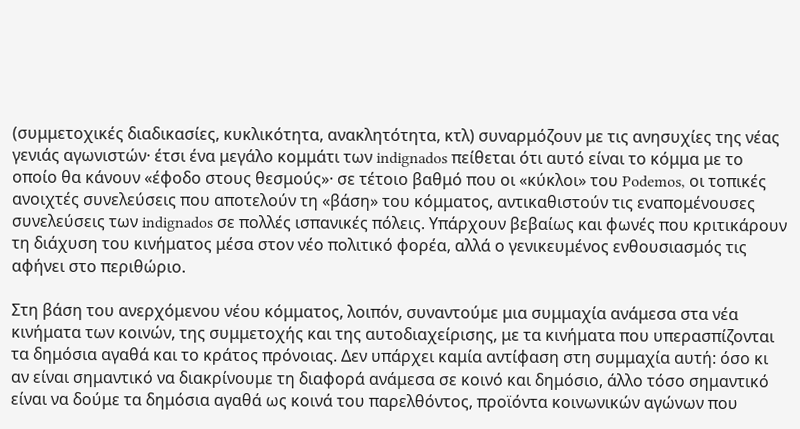(συμμετοχικές διαδικασίες, κυκλικότητα, ανακλητότητα, κτλ) συναρμόζουν με τις ανησυχίες της νέας γενιάς αγωνιστών· έτσι ένα μεγάλο κομμάτι των indignados πείθεται ότι αυτό είναι το κόμμα με το οποίο θα κάνουν «έφοδο στους θεσμούς»· σε τέτοιο βαθμό που οι «κύκλοι» του Podemos, οι τοπικές ανοιχτές συνελεύσεις που αποτελούν τη «βάση» του κόμματος, αντικαθιστούν τις εναπομένουσες συνελεύσεις των indignados σε πολλές ισπανικές πόλεις. Υπάρχουν βεβαίως και φωνές που κριτικάρουν τη διάχυση του κινήματος μέσα στον νέο πολιτικό φορέα, αλλά ο γενικευμένος ενθουσιασμός τις αφήνει στο περιθώριο.

Στη βάση του ανερχόμενου νέου κόμματος, λοιπόν, συναντούμε μια συμμαχία ανάμεσα στα νέα κινήματα των κοινών, της συμμετοχής και της αυτοδιαχείρισης, με τα κινήματα που υπερασπίζονται τα δημόσια αγαθά και το κράτος πρόνοιας. Δεν υπάρχει καμία αντίφαση στη συμμαχία αυτή: όσο κι αν είναι σημαντικό να διακρίνουμε τη διαφορά ανάμεσα σε κοινό και δημόσιο, άλλο τόσο σημαντικό είναι να δούμε τα δημόσια αγαθά ως κοινά του παρελθόντος, προϊόντα κοινωνικών αγώνων που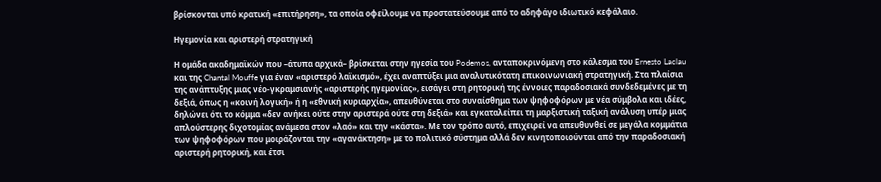βρίσκονται υπό κρατική «επιτήρηση», τα οποία οφείλουμε να προστατεύσουμε από το αδηφάγο ιδιωτικό κεφάλαιο.

Ηγεμονία και αριστερή στρατηγική

Η ομάδα ακαδημαϊκών που –άτυπα αρχικά– βρίσκεται στην ηγεσία του Podemos, ανταποκρινόμενη στο κάλεσμα του Ernesto Laclau και της Chantal Mouffe για έναν «αριστερό λαϊκισμό», έχει αναπτύξει μια αναλυτικότατη επικοινωνιακή στρατηγική. Στα πλαίσια της ανάπτυξης μιας νέο-γκραμσιανής «αριστερής ηγεμονίας», εισάγει στη ρητορική της έννοιες παραδοσιακά συνδεδεμένες με τη δεξιά, όπως η «κοινή λογική» ή η «εθνική κυριαρχία», απευθύνεται στο συναίσθημα των ψηφοφόρων με νέα σύμβολα και ιδέες, δηλώνει ότι το κόμμα «δεν ανήκει ούτε στην αριστερά ούτε στη δεξιά» και εγκαταλείπει τη μαρξιστική ταξική ανάλυση υπέρ μιας απλούστερης διχοτομίας ανάμεσα στον «λαό» και την «κάστα». Με τον τρόπο αυτό, επιχειρεί να απευθυνθεί σε μεγάλα κομμάτια των ψηφοφόρων που μοιράζονται την «αγανάκτηση» με το πολιτικό σύστημα αλλά δεν κινητοποιούνται από την παραδοσιακή αριστερή ρητορική, και έτσι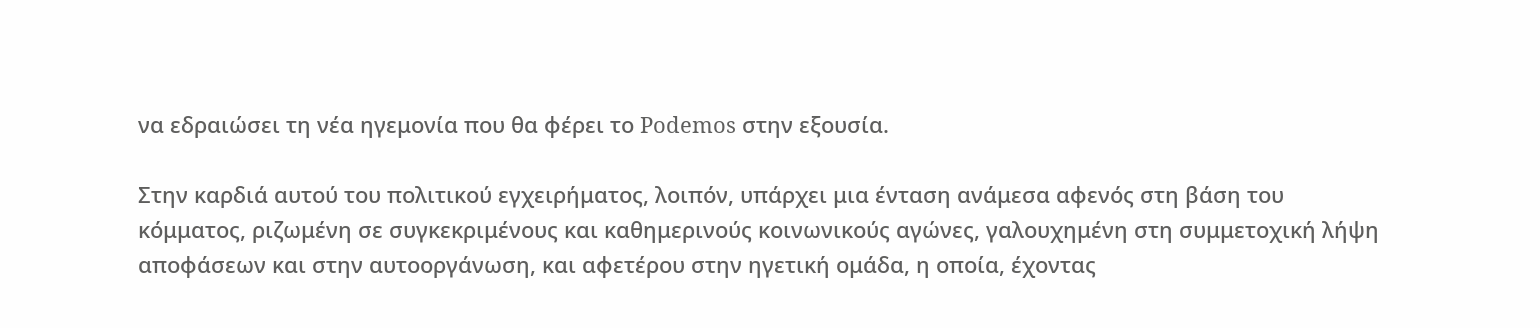να εδραιώσει τη νέα ηγεμονία που θα φέρει το Podemos στην εξουσία.

Στην καρδιά αυτού του πολιτικού εγχειρήματος, λοιπόν, υπάρχει μια ένταση ανάμεσα αφενός στη βάση του κόμματος, ριζωμένη σε συγκεκριμένους και καθημερινούς κοινωνικούς αγώνες, γαλουχημένη στη συμμετοχική λήψη αποφάσεων και στην αυτοοργάνωση, και αφετέρου στην ηγετική ομάδα, η οποία, έχοντας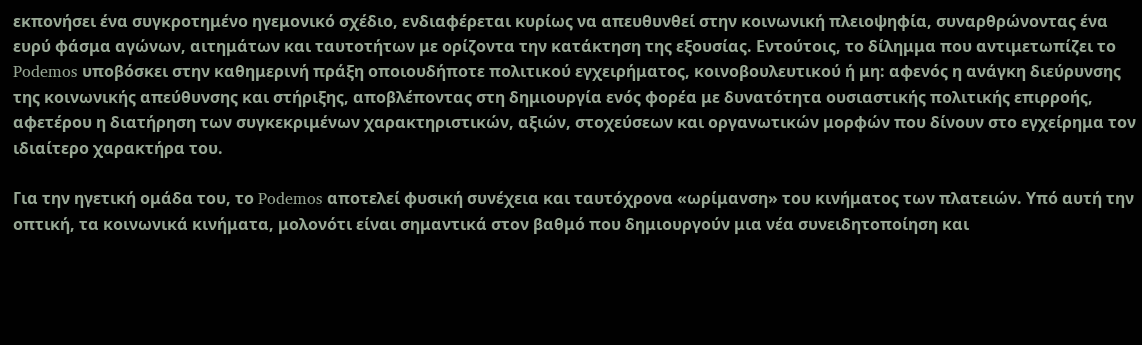εκπονήσει ένα συγκροτημένο ηγεμονικό σχέδιο, ενδιαφέρεται κυρίως να απευθυνθεί στην κοινωνική πλειοψηφία, συναρθρώνοντας ένα ευρύ φάσμα αγώνων, αιτημάτων και ταυτοτήτων με ορίζοντα την κατάκτηση της εξουσίας. Εντούτοις, το δίλημμα που αντιμετωπίζει το Podemos υποβόσκει στην καθημερινή πράξη οποιουδήποτε πολιτικού εγχειρήματος, κοινοβουλευτικού ή μη: αφενός η ανάγκη διεύρυνσης της κοινωνικής απεύθυνσης και στήριξης, αποβλέποντας στη δημιουργία ενός φορέα με δυνατότητα ουσιαστικής πολιτικής επιρροής, αφετέρου η διατήρηση των συγκεκριμένων χαρακτηριστικών, αξιών, στοχεύσεων και οργανωτικών μορφών που δίνουν στο εγχείρημα τον ιδιαίτερο χαρακτήρα του.

Για την ηγετική ομάδα του, το Podemos αποτελεί φυσική συνέχεια και ταυτόχρονα «ωρίμανση» του κινήματος των πλατειών. Υπό αυτή την οπτική, τα κοινωνικά κινήματα, μολονότι είναι σημαντικά στον βαθμό που δημιουργούν μια νέα συνειδητοποίηση και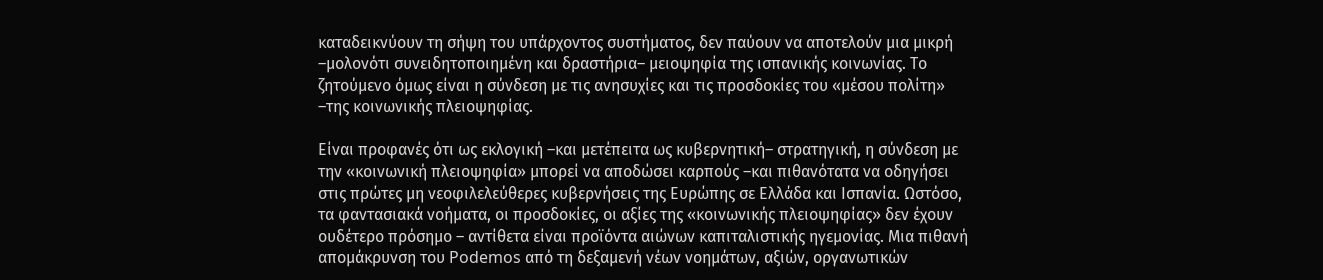καταδεικνύουν τη σήψη του υπάρχοντος συστήματος, δεν παύουν να αποτελούν μια μικρή –μολονότι συνειδητοποιημένη και δραστήρια– μειοψηφία της ισπανικής κοινωνίας. Το ζητούμενο όμως είναι η σύνδεση με τις ανησυχίες και τις προσδοκίες του «μέσου πολίτη» –της κοινωνικής πλειοψηφίας.

Είναι προφανές ότι ως εκλογική –και μετέπειτα ως κυβερνητική– στρατηγική, η σύνδεση με την «κοινωνική πλειοψηφία» μπορεί να αποδώσει καρπούς –και πιθανότατα να οδηγήσει στις πρώτες μη νεοφιλελεύθερες κυβερνήσεις της Ευρώπης σε Ελλάδα και Ισπανία. Ωστόσο, τα φαντασιακά νοήματα, οι προσδοκίες, οι αξίες της «κοινωνικής πλειοψηφίας» δεν έχουν ουδέτερο πρόσημο – αντίθετα είναι προϊόντα αιώνων καπιταλιστικής ηγεμονίας. Μια πιθανή απομάκρυνση του Podemos από τη δεξαμενή νέων νοημάτων, αξιών, οργανωτικών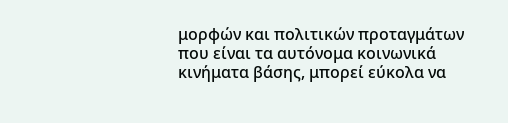μορφών και πολιτικών προταγμάτων που είναι τα αυτόνομα κοινωνικά κινήματα βάσης, μπορεί εύκολα να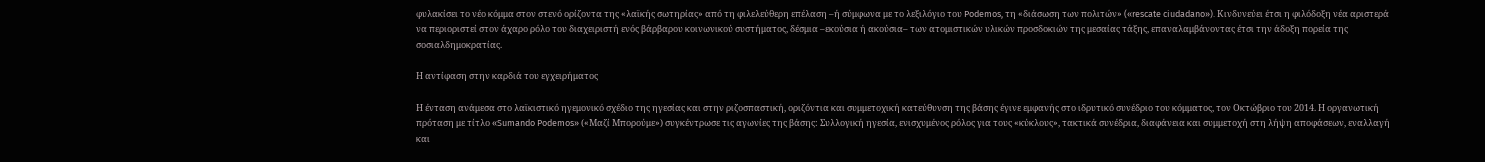φυλακίσει το νέο κόμμα στον στενό ορίζοντα της «λαϊκής σωτηρίας» από τη φιλελεύθερη επέλαση –ή σύμφωνα με το λεξιλόγιο του Podemos, τη «διάσωση των πολιτών» («rescate ciudadano»). Κινδυνεύει έτσι η φιλόδοξη νέα αριστερά να περιοριστεί στον άχαρο ρόλο του διαχειριστή ενός βάρβαρου κοινωνικού συστήματος, δέσμια –εκούσια ή ακούσια– των ατομιστικών υλικών προσδοκιών της μεσαίας τάξης, επαναλαμβάνοντας έτσι την άδοξη πορεία της σοσιαλδημοκρατίας.

Η αντίφαση στην καρδιά του εγχειρήματος

Η ένταση ανάμεσα στο λαϊκιστικό ηγεμονικό σχέδιο της ηγεσίας και στην ριζοσπαστική, οριζόντια και συμμετοχική κατεύθυνση της βάσης έγινε εμφανής στο ιδρυτικό συνέδριο του κόμματος, τον Οκτώβριο του 2014. Η οργανωτική πρόταση με τίτλο «Sumando Podemos» («Μαζί Μπορούμε») συγκέντρωσε τις αγωνίες της βάσης: Συλλογική ηγεσία, ενισχυμένος ρόλος για τους «κύκλους», τακτικά συνέδρια, διαφάνεια και συμμετοχή στη λήψη αποφάσεων, εναλλαγή και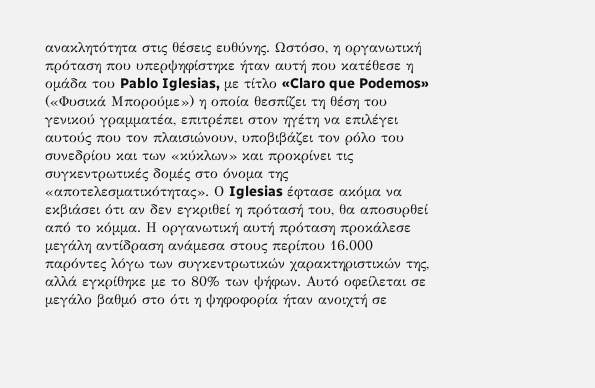ανακλητότητα στις θέσεις ευθύνης. Ωστόσο, η οργανωτική πρόταση που υπερψηφίστηκε ήταν αυτή που κατέθεσε η ομάδα του Pablo Iglesias, με τίτλο «Claro que Podemos» («Φυσικά Μπορούμε») η οποία θεσπίζει τη θέση του γενικού γραμματέα, επιτρέπει στον ηγέτη να επιλέγει αυτούς που τον πλαισιώνουν, υποβιβάζει τον ρόλο του συνεδρίου και των «κύκλων» και προκρίνει τις συγκεντρωτικές δομές στο όνομα της «αποτελεσματικότητας». Ο Iglesias έφτασε ακόμα να εκβιάσει ότι αν δεν εγκριθεί η πρότασή του, θα αποσυρθεί από το κόμμα. Η οργανωτική αυτή πρόταση προκάλεσε μεγάλη αντίδραση ανάμεσα στους περίπου 16.000 παρόντες λόγω των συγκεντρωτικών χαρακτηριστικών της, αλλά εγκρίθηκε με το 80% των ψήφων. Αυτό οφείλεται σε μεγάλο βαθμό στο ότι η ψηφοφορία ήταν ανοιχτή σε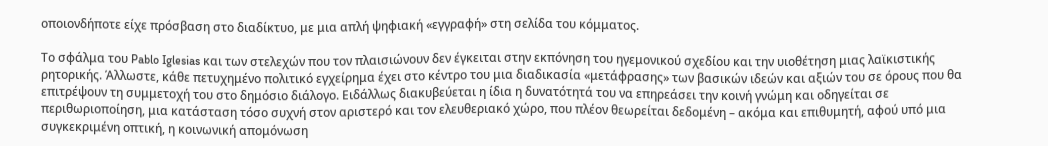οποιονδήποτε είχε πρόσβαση στο διαδίκτυο, με μια απλή ψηφιακή «εγγραφή» στη σελίδα του κόμματος.

Το σφάλμα του Pablo Iglesias και των στελεχών που τον πλαισιώνουν δεν έγκειται στην εκπόνηση του ηγεμονικού σχεδίου και την υιοθέτηση μιας λαϊκιστικής ρητορικής. Άλλωστε, κάθε πετυχημένο πολιτικό εγχείρημα έχει στο κέντρο του μια διαδικασία «μετάφρασης» των βασικών ιδεών και αξιών του σε όρους που θα επιτρέψουν τη συμμετοχή του στο δημόσιο διάλογο. Ειδάλλως διακυβεύεται η ίδια η δυνατότητά του να επηρεάσει την κοινή γνώμη και οδηγείται σε περιθωριοποίηση, μια κατάσταση τόσο συχνή στον αριστερό και τον ελευθεριακό χώρο, που πλέον θεωρείται δεδομένη – ακόμα και επιθυμητή, αφού υπό μια συγκεκριμένη οπτική, η κοινωνική απομόνωση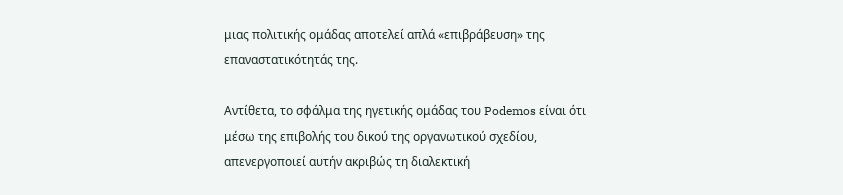μιας πολιτικής ομάδας αποτελεί απλά «επιβράβευση» της επαναστατικότητάς της.

Αντίθετα, το σφάλμα της ηγετικής ομάδας του Podemos είναι ότι μέσω της επιβολής του δικού της οργανωτικού σχεδίου, απενεργοποιεί αυτήν ακριβώς τη διαλεκτική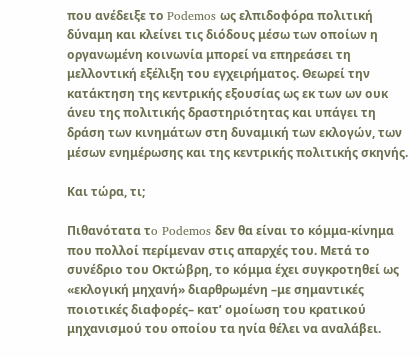που ανέδειξε το Podemos ως ελπιδοφόρα πολιτική δύναμη και κλείνει τις διόδους μέσω των οποίων η οργανωμένη κοινωνία μπορεί να επηρεάσει τη μελλοντική εξέλιξη του εγχειρήματος. Θεωρεί την κατάκτηση της κεντρικής εξουσίας ως εκ των ων ουκ άνευ της πολιτικής δραστηριότητας και υπάγει τη δράση των κινημάτων στη δυναμική των εκλογών, των μέσων ενημέρωσης και της κεντρικής πολιτικής σκηνής.

Και τώρα, τι;

Πιθανότατα τo Podemos δεν θα είναι το κόμμα-κίνημα που πολλοί περίμεναν στις απαρχές του. Μετά το συνέδριο του Οκτώβρη, το κόμμα έχει συγκροτηθεί ως «εκλογική μηχανή» διαρθρωμένη –με σημαντικές ποιοτικές διαφορές– κατ’ ομοίωση του κρατικού μηχανισμού του οποίου τα ηνία θέλει να αναλάβει.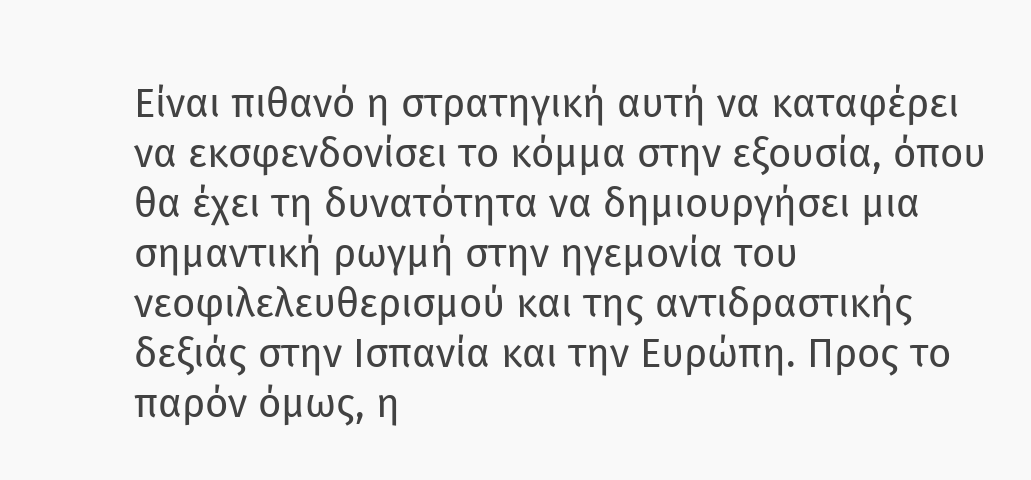Είναι πιθανό η στρατηγική αυτή να καταφέρει να εκσφενδονίσει το κόμμα στην εξουσία, όπου θα έχει τη δυνατότητα να δημιουργήσει μια σημαντική ρωγμή στην ηγεμονία του νεοφιλελευθερισμού και της αντιδραστικής δεξιάς στην Ισπανία και την Ευρώπη. Προς το παρόν όμως, η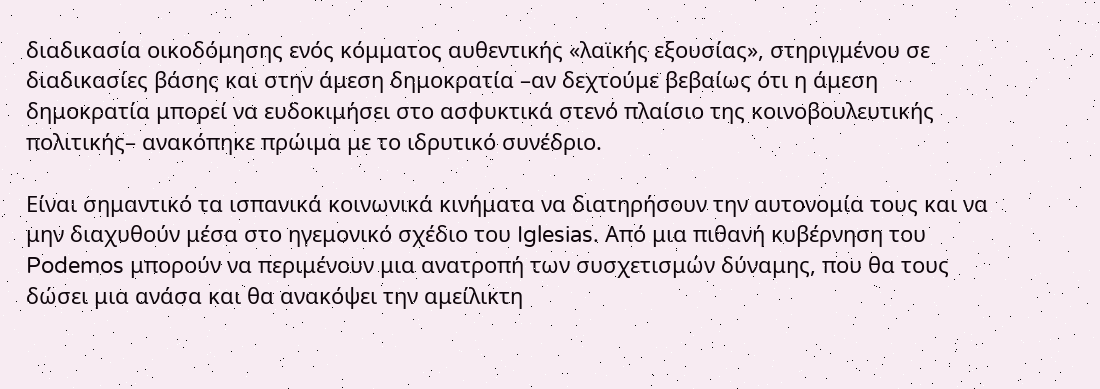διαδικασία οικοδόμησης ενός κόμματος αυθεντικής «λαϊκής εξουσίας», στηριγμένου σε διαδικασίες βάσης και στην άμεση δημοκρατία –αν δεχτούμε βεβαίως ότι η άμεση δημοκρατία μπορεί να ευδοκιμήσει στο ασφυκτικά στενό πλαίσιο της κοινοβουλευτικής πολιτικής– ανακόπηκε πρώιμα με το ιδρυτικό συνέδριο.

Είναι σημαντικό τα ισπανικά κοινωνικά κινήματα να διατηρήσουν την αυτονομία τους και να μην διαχυθούν μέσα στο ηγεμονικό σχέδιο του Iglesias. Από μια πιθανή κυβέρνηση του Podemos μπορούν να περιμένουν μια ανατροπή των συσχετισμών δύναμης, που θα τους δώσει μια ανάσα και θα ανακόψει την αμείλικτη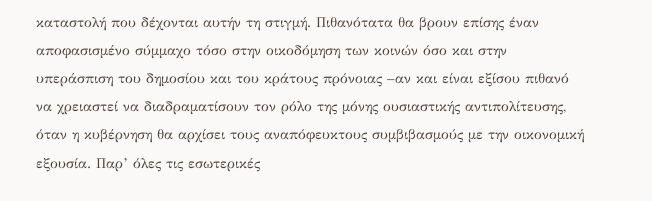καταστολή που δέχονται αυτήν τη στιγμή. Πιθανότατα θα βρουν επίσης έναν αποφασισμένο σύμμαχο τόσο στην οικοδόμηση των κοινών όσο και στην υπεράσπιση του δημοσίου και του κράτους πρόνοιας –αν και είναι εξίσου πιθανό να χρειαστεί να διαδραματίσουν τον ρόλο της μόνης ουσιαστικής αντιπολίτευσης, όταν η κυβέρνηση θα αρχίσει τους αναπόφευκτους συμβιβασμούς με την οικονομική εξουσία. Παρ’ όλες τις εσωτερικές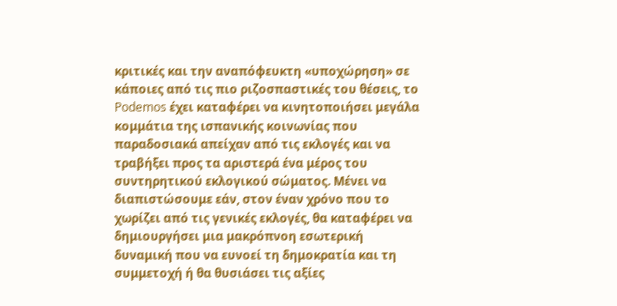κριτικές και την αναπόφευκτη «υποχώρηση» σε κάποιες από τις πιο ριζοσπαστικές του θέσεις, το Podemos έχει καταφέρει να κινητοποιήσει μεγάλα κομμάτια της ισπανικής κοινωνίας που παραδοσιακά απείχαν από τις εκλογές και να τραβήξει προς τα αριστερά ένα μέρος του συντηρητικού εκλογικού σώματος. Μένει να διαπιστώσουμε εάν, στον έναν χρόνο που το χωρίζει από τις γενικές εκλογές, θα καταφέρει να δημιουργήσει μια μακρόπνοη εσωτερική δυναμική που να ευνοεί τη δημοκρατία και τη συμμετοχή ή θα θυσιάσει τις αξίες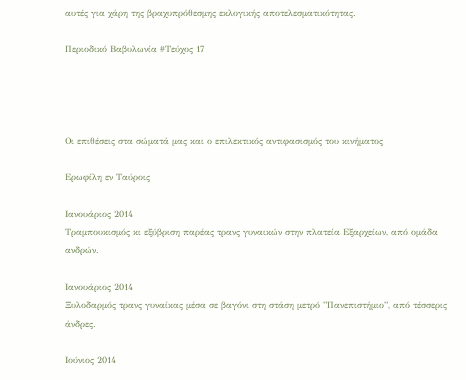αυτές για χάρη της βραχυπρόθεσμης εκλογικής αποτελεσματικότητας.

Περιοδικό Βαβυλωνία #Τεύχος 17




Οι επιθέσεις στα σώματά μας και ο επιλεκτικός αντιφασισμός του κινήματος

Ερωφίλη εν Ταύροις

Ιανουάριος 2014
Τραμπουκισμός κι εξύβριση παρέας τρανς γυναικών στην πλατεία Εξαρχείων, από ομάδα ανδρών.

Ιανουάριος 2014
Ξυλοδαρμός τρανς γυναίκας μέσα σε βαγόνι στη στάση μετρό ”Πανεπιστήμιο”, από τέσσερις άνδρες.

Ιούνιος 2014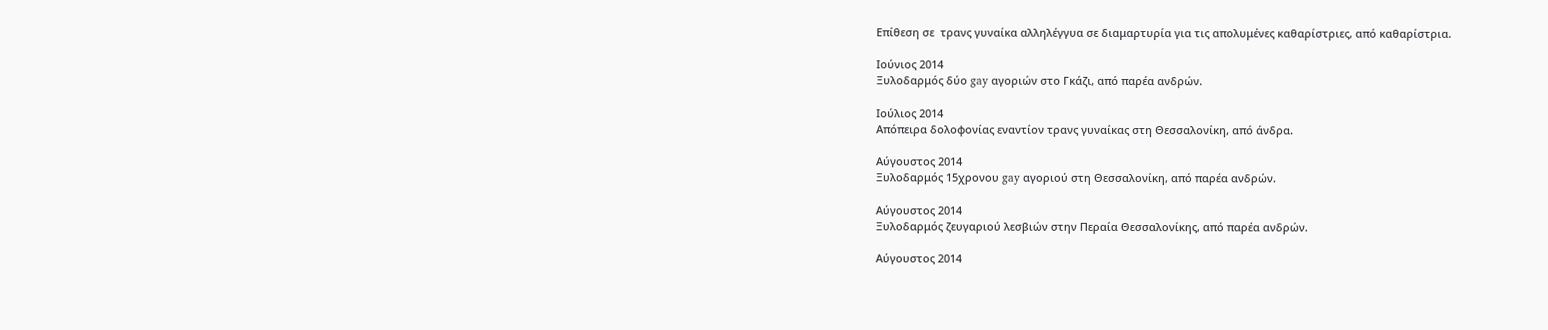Επίθεση σε  τρανς γυναίκα αλληλέγγυα σε διαμαρτυρία για τις απολυμένες καθαρίστριες, από καθαρίστρια.

Ιούνιος 2014
Ξυλοδαρμός δύο gay αγοριών στο Γκάζι, από παρέα ανδρών.

Ιούλιος 2014
Απόπειρα δολοφονίας εναντίον τρανς γυναίκας στη Θεσσαλονίκη, από άνδρα.

Αύγουστος 2014
Ξυλοδαρμός 15χρονου gay αγοριού στη Θεσσαλονίκη, από παρέα ανδρών.

Αύγουστος 2014
Ξυλοδαρμός ζευγαριού λεσβιών στην Περαία Θεσσαλονίκης, από παρέα ανδρών.

Αύγουστος 2014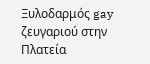Ξυλοδαρμός gay ζευγαριού στην Πλατεία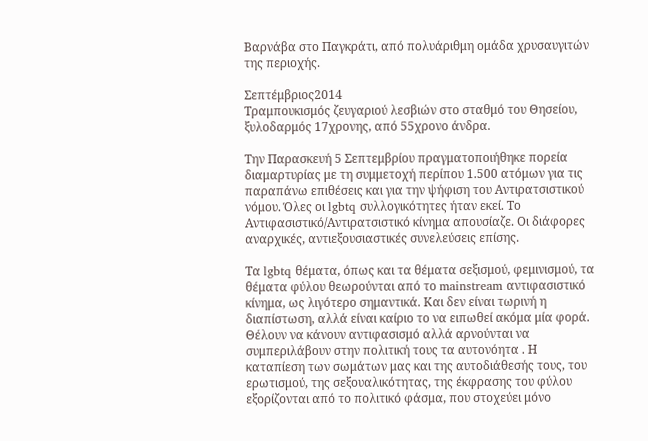Βαρνάβα στο Παγκράτι, από πολυάριθμη ομάδα χρυσαυγιτών της περιοχής.

Σεπτέμβριος2014
Τραμπουκισμός ζευγαριού λεσβιών στο σταθμό του Θησείου, ξυλοδαρμός 17χρονης, από 55χρονο άνδρα.

Την Παρασκευή 5 Σεπτεμβρίου πραγματοποιήθηκε πορεία διαμαρτυρίας με τη συμμετοχή περίπου 1.500 ατόμων για τις παραπάνω επιθέσεις και για την ψήφιση του Αντιρατσιστικού νόμου. Όλες οι lgbtq συλλογικότητες ήταν εκεί. Το Αντιφασιστικό/Αντιρατσιστικό κίνημα απουσίαζε. Οι διάφορες αναρχικές, αντιεξουσιαστικές συνελεύσεις επίσης.

Τα lgbtq θέματα, όπως και τα θέματα σεξισμού, φεμινισμού, τα θέματα φύλου θεωρούνται από το mainstream αντιφασιστικό κίνημα, ως λιγότερο σημαντικά. Και δεν είναι τωρινή η διαπίστωση, αλλά είναι καίριο το να ειπωθεί ακόμα μία φορά. Θέλουν να κάνουν αντιφασισμό αλλά αρνούνται να συμπεριλάβουν στην πολιτική τους τα αυτονόητα . Η καταπίεση των σωμάτων μας και της αυτοδιάθεσής τους, του ερωτισμού, της σεξουαλικότητας, της έκφρασης του φύλου  εξορίζονται από το πολιτικό φάσμα, που στοχεύει μόνο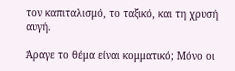τον καπιταλισμό, το ταξικό, και τη χρυσή αυγή.

Άραγε το θέμα είναι κομματικό; Μόνο οι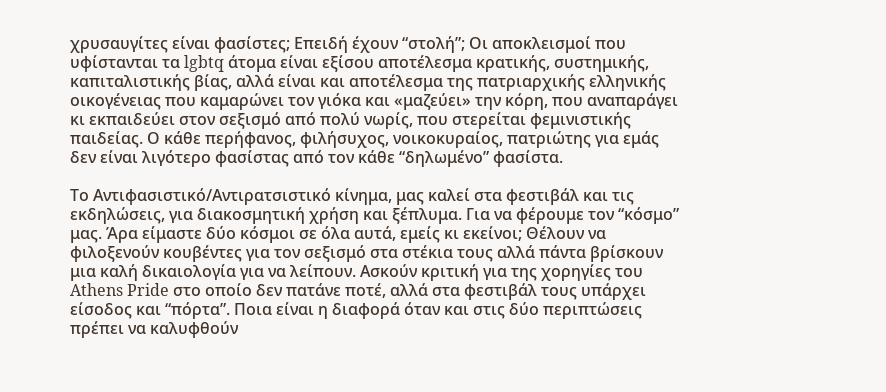χρυσαυγίτες είναι φασίστες; Επειδή έχουν “στολή”; Οι αποκλεισμοί που υφίστανται τα lgbtq άτομα είναι εξίσου αποτέλεσμα κρατικής, συστημικής, καπιταλιστικής βίας, αλλά είναι και αποτέλεσμα της πατριαρχικής ελληνικής οικογένειας που καμαρώνει τον γιόκα και «μαζεύει» την κόρη, που αναπαράγει κι εκπαιδεύει στον σεξισμό από πολύ νωρίς, που στερείται φεμινιστικής παιδείας. Ο κάθε περήφανος, φιλήσυχος, νοικοκυραίος, πατριώτης για εμάς δεν είναι λιγότερο φασίστας από τον κάθε “δηλωμένο” φασίστα.

Το Αντιφασιστικό/Αντιρατσιστικό κίνημα, μας καλεί στα φεστιβάλ και τις εκδηλώσεις, για διακοσμητική χρήση και ξέπλυμα. Για να φέρουμε τον “κόσμο” μας. Άρα είμαστε δύο κόσμοι σε όλα αυτά, εμείς κι εκείνοι; Θέλουν να φιλοξενούν κουβέντες για τον σεξισμό στα στέκια τους αλλά πάντα βρίσκουν μια καλή δικαιολογία για να λείπουν. Ασκούν κριτική για της χορηγίες του Athens Pride στο οποίο δεν πατάνε ποτέ, αλλά στα φεστιβάλ τους υπάρχει είσοδος και “πόρτα”. Ποια είναι η διαφορά όταν και στις δύο περιπτώσεις πρέπει να καλυφθούν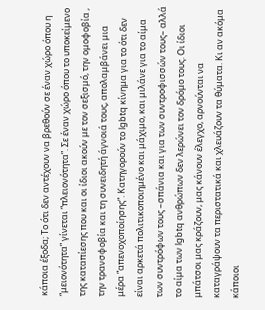κάποια έξοδα; Το ότι δεν αντέχουν να βρεθούν σε έναν χώρο όπου η “μειονότητα” γίνεται “πλειονότητα”. Σε έναν χώρο όπου το υποκείμενο της καταπίεσης που και οι ίδιοι ακούν με τον σεξισμό, την ομοφοβία , την τρανσφοβία και τη συνειδητή άγνοιά τους, απολαμβάνει μια μέρα “απενοχοποίησης”. Κατηγορούν το lgbtq κίνημα για το ότι δεν είναι αρκετά πολιτικοποιημένο και μάχιμο, και μιλάνε για το αίμα των συντρόφων τους –σπάνια και για των συντροφισσών τους– αλλά το αίμα των lgbtq ανθρώπων δεν λερώνει τον δρόμο τους. Οι ίδιοι μπάτσοι μας κράζουν, μας κάνουν έλεγχο, αρνούνται να καταγράψουν τα περιστατικά και χλευάζουν τα θύματα. Κι αν ακόμα κάποιοι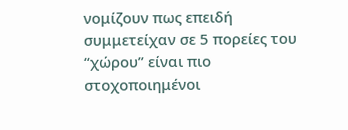νομίζουν πως επειδή συμμετείχαν σε 5 πορείες του “χώρου” είναι πιο στοχοποιημένοι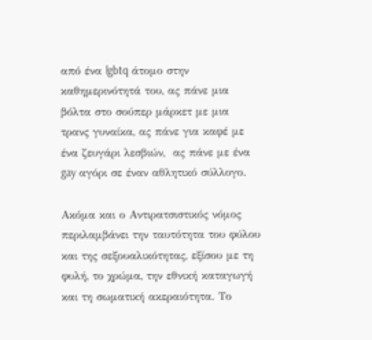από ένα lgbtq άτομο στην καθημερινότητά του, ας πάνε μια βόλτα στο σούπερ μάρκετ με μια τρανς γυναίκα, ας πάνε για καφέ με ένα ζευγάρι λεσβιών,  ας πάνε με ένα gay αγόρι σε έναν αθλητικό σύλλογο.

Ακόμα και ο Αντιρατσιστικός νόμος περιλαμβάνει την ταυτότητα του φύλου και της σεξουαλικότητας, εξίσου με τη φυλή, το χρώμα, την εθνική καταγωγή και τη σωματική ακεραιότητα. Το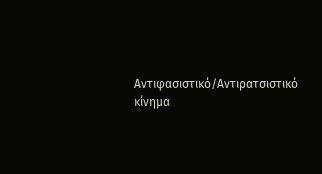Αντιφασιστικό/Αντιρατσιστικό κίνημα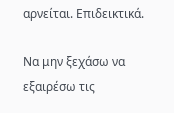αρνείται. Επιδεικτικά.

Να μην ξεχάσω να εξαιρέσω τις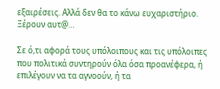εξαιρέσεις. Αλλά δεν θα το κάνω ευχαριστήριο. Ξέρουν αυτ@…

Σε ό,τι αφορά τους υπόλοιπους και τις υπόλοιπες που πολιτικά συντηρούν όλα όσα προανέφερα, ή επιλέγουν να τα αγνοούν, ή τα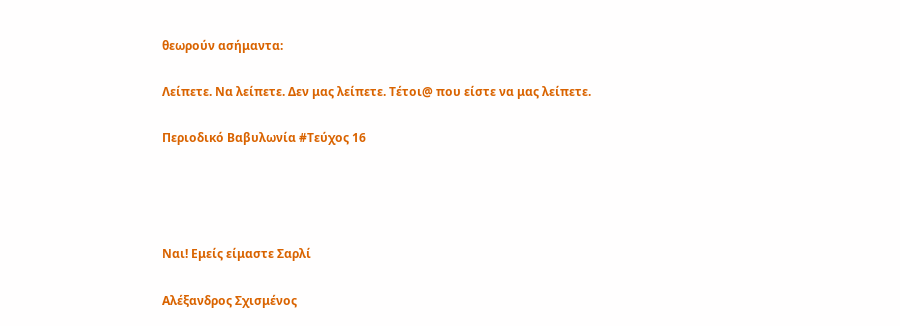θεωρούν ασήμαντα:

Λείπετε. Να λείπετε. Δεν μας λείπετε. Τέτοι@ που είστε να μας λείπετε.

Περιοδικό Βαβυλωνία #Τεύχος 16




Ναι! Εμείς είμαστε Σαρλί

Αλέξανδρος Σχισμένος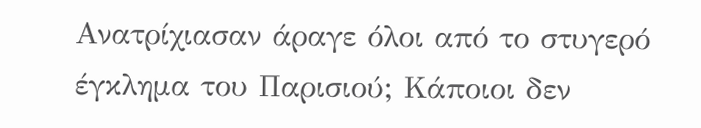Ανατρίχιασαν άραγε όλοι από το στυγερό έγκλημα του Παρισιού; Κάποιοι δεν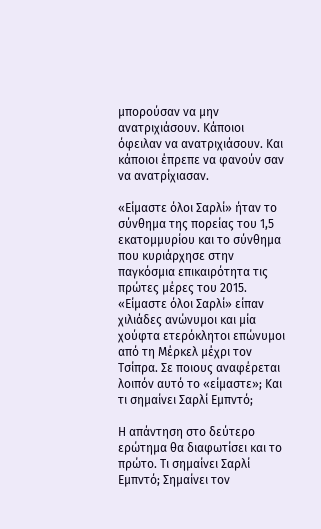μπορούσαν να μην ανατριχιάσουν. Κάποιοι όφειλαν να ανατριχιάσουν. Και κάποιοι έπρεπε να φανούν σαν να ανατρίχιασαν.

«Είμαστε όλοι Σαρλί» ήταν το σύνθημα της πορείας του 1,5 εκατομμυρίου και το σύνθημα που κυριάρχησε στην παγκόσμια επικαιρότητα τις πρώτες μέρες του 2015. «Είμαστε όλοι Σαρλί» είπαν χιλιάδες ανώνυμοι και μία χούφτα ετερόκλητοι επώνυμοι από τη Μέρκελ μέχρι τον Τσίπρα. Σε ποιους αναφέρεται λοιπόν αυτό το «είμαστε»; Και τι σημαίνει Σαρλί Εμπντό;

Η απάντηση στο δεύτερο ερώτημα θα διαφωτίσει και το πρώτο. Τι σημαίνει Σαρλί Εμπντό; Σημαίνει τον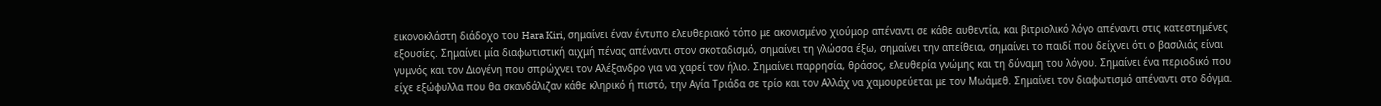εικονοκλάστη διάδοχο του Hara Kiri, σημαίνει έναν έντυπο ελευθεριακό τόπο με ακονισμένο χιούμορ απέναντι σε κάθε αυθεντία, και βιτριολικό λόγο απέναντι στις κατεστημένες εξουσίες. Σημαίνει μία διαφωτιστική αιχμή πένας απέναντι στον σκοταδισμό, σημαίνει τη γλώσσα έξω, σημαίνει την απείθεια, σημαίνει το παιδί που δείχνει ότι ο βασιλιάς είναι γυμνός και τον Διογένη που σπρώχνει τον Αλέξανδρο για να χαρεί τον ήλιο. Σημαίνει παρρησία, θράσος, ελευθερία γνώμης και τη δύναμη του λόγου. Σημαίνει ένα περιοδικό που είχε εξώφυλλα που θα σκανδάλιζαν κάθε κληρικό ή πιστό, την Αγία Τριάδα σε τρίο και τον Αλλάχ να χαμουρεύεται με τον Μωάμεθ. Σημαίνει τον διαφωτισμό απέναντι στο δόγμα.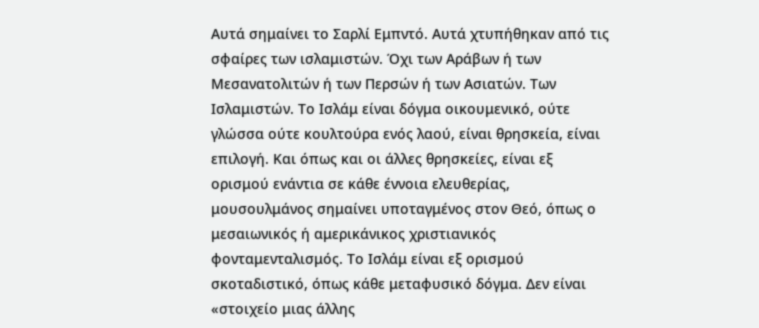Αυτά σημαίνει το Σαρλί Εμπντό. Αυτά χτυπήθηκαν από τις σφαίρες των ισλαμιστών. Όχι των Αράβων ή των Μεσανατολιτών ή των Περσών ή των Ασιατών. Των Ισλαμιστών. Το Ισλάμ είναι δόγμα οικουμενικό, ούτε γλώσσα ούτε κουλτούρα ενός λαού, είναι θρησκεία, είναι επιλογή. Και όπως και οι άλλες θρησκείες, είναι εξ ορισμού ενάντια σε κάθε έννοια ελευθερίας, μουσουλμάνος σημαίνει υποταγμένος στον Θεό, όπως ο μεσαιωνικός ή αμερικάνικος χριστιανικός φονταμενταλισμός. Το Ισλάμ είναι εξ ορισμού σκοταδιστικό, όπως κάθε μεταφυσικό δόγμα. Δεν είναι «στοιχείο μιας άλλης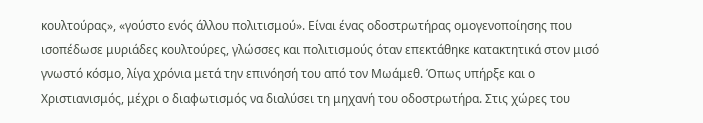κουλτούρας», «γούστο ενός άλλου πολιτισμού». Είναι ένας οδοστρωτήρας ομογενοποίησης που ισοπέδωσε μυριάδες κουλτούρες, γλώσσες και πολιτισμούς όταν επεκτάθηκε κατακτητικά στον μισό γνωστό κόσμο, λίγα χρόνια μετά την επινόησή του από τον Μωάμεθ. Όπως υπήρξε και ο Χριστιανισμός, μέχρι ο διαφωτισμός να διαλύσει τη μηχανή του οδοστρωτήρα. Στις χώρες του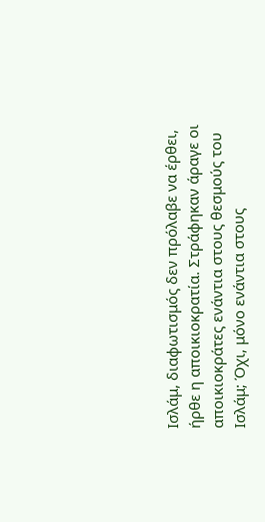Ισλάμ, διαφωτισμός δεν πρόλαβε να έρθει, ήρθε η αποικιοκρατία. Στράφηκαν άραγε οι αποικιοκράτες ενάντια στους θεσμούς του Ισλάμ; Όχι, μόνο ενάντια στους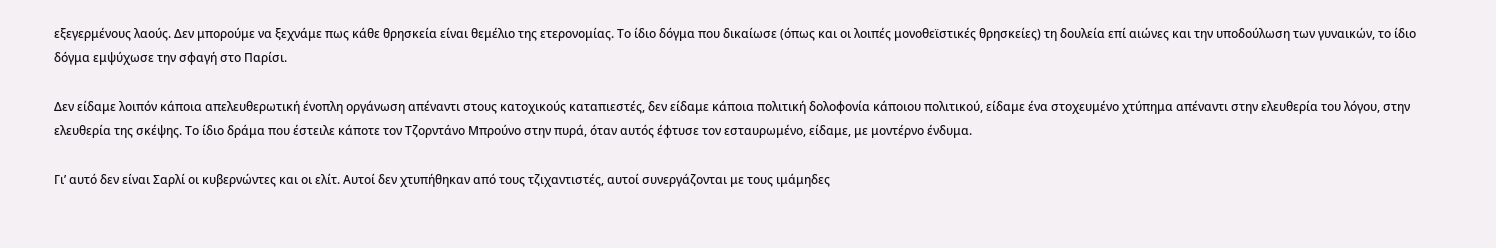εξεγερμένους λαούς. Δεν μπορούμε να ξεχνάμε πως κάθε θρησκεία είναι θεμέλιο της ετερονομίας. Το ίδιο δόγμα που δικαίωσε (όπως και οι λοιπές μονοθεϊστικές θρησκείες) τη δουλεία επί αιώνες και την υποδούλωση των γυναικών, το ίδιο δόγμα εμψύχωσε την σφαγή στο Παρίσι.

Δεν είδαμε λοιπόν κάποια απελευθερωτική ένοπλη οργάνωση απέναντι στους κατοχικούς καταπιεστές, δεν είδαμε κάποια πολιτική δολοφονία κάποιου πολιτικού, είδαμε ένα στοχευμένο χτύπημα απέναντι στην ελευθερία του λόγου, στην ελευθερία της σκέψης. Το ίδιο δράμα που έστειλε κάποτε τον Τζορντάνο Μπρούνο στην πυρά, όταν αυτός έφτυσε τον εσταυρωμένο, είδαμε, με μοντέρνο ένδυμα.

Γι’ αυτό δεν είναι Σαρλί οι κυβερνώντες και οι ελίτ. Αυτοί δεν χτυπήθηκαν από τους τζιχαντιστές, αυτοί συνεργάζονται με τους ιμάμηδες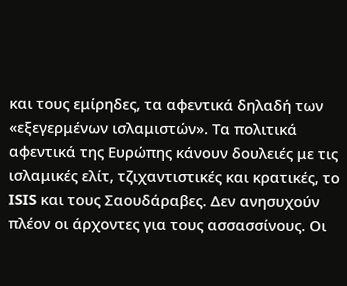και τους εμίρηδες, τα αφεντικά δηλαδή των «εξεγερμένων ισλαμιστών». Τα πολιτικά αφεντικά της Ευρώπης κάνουν δουλειές με τις ισλαμικές ελίτ, τζιχαντιστικές και κρατικές, το ISIS και τους Σαουδάραβες. Δεν ανησυχούν πλέον οι άρχοντες για τους ασσασσίνους. Οι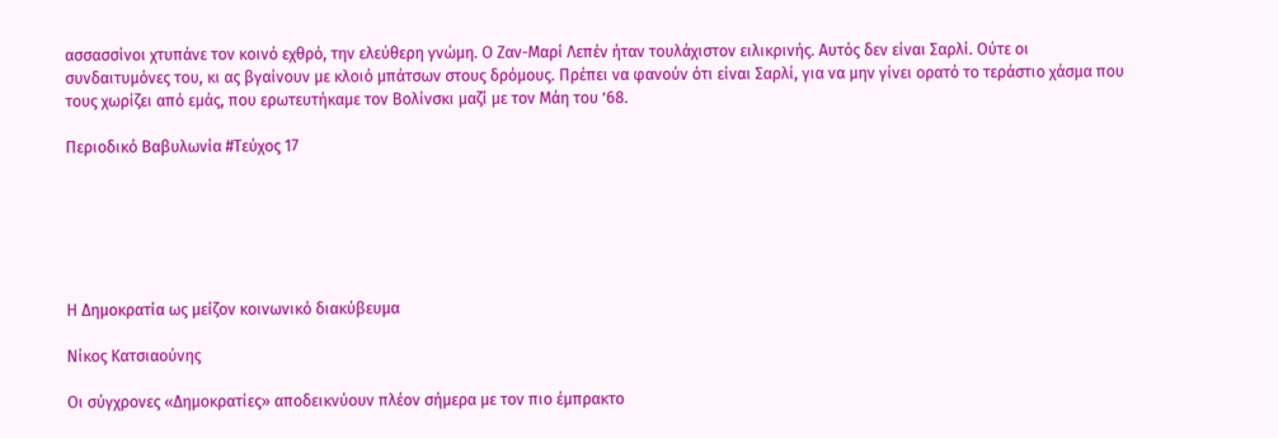ασσασσίνοι χτυπάνε τον κοινό εχθρό, την ελεύθερη γνώμη. Ο Ζαν-Μαρί Λεπέν ήταν τουλάχιστον ειλικρινής. Αυτός δεν είναι Σαρλί. Ούτε οι συνδαιτυμόνες του, κι ας βγαίνουν με κλοιό μπάτσων στους δρόμους. Πρέπει να φανούν ότι είναι Σαρλί, για να μην γίνει ορατό το τεράστιο χάσμα που τους χωρίζει από εμάς, που ερωτευτήκαμε τον Βολίνσκι μαζί με τον Μάη του ’68.

Περιοδικό Βαβυλωνία #Τεύχος 17






Η Δημοκρατία ως μείζον κοινωνικό διακύβευμα

Νίκος Κατσιαούνης

Οι σύγχρονες «Δημοκρατίες» αποδεικνύουν πλέον σήμερα με τον πιο έμπρακτο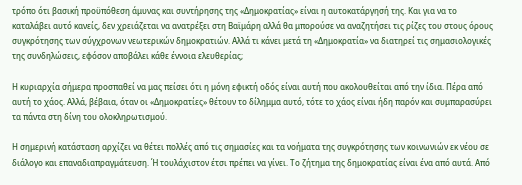τρόπο ότι βασική προϋπόθεση άμυνας και συντήρησης της «Δημοκρατίας» είναι η αυτοκατάργησή της. Και για να το καταλάβει αυτό κανείς, δεν χρειάζεται να ανατρέξει στη Βαϊμάρη αλλά θα μπορούσε να αναζητήσει τις ρίζες του στους όρους συγκρότησης των σύγχρονων νεωτερικών δημοκρατιών. Αλλά τι κάνει μετά τη «Δημοκρατία» να διατηρεί τις σημασιολογικές της συνδηλώσεις, εφόσον αποβάλει κάθε έννοια ελευθερίας;

Η κυριαρχία σήμερα προσπαθεί να μας πείσει ότι η μόνη εφικτή οδός είναι αυτή που ακολουθείται από την ίδια. Πέρα από αυτή το χάος. Αλλά, βέβαια, όταν οι «Δημοκρατίες» θέτουν το δίλημμα αυτό, τότε το χάος είναι ήδη παρόν και συμπαρασύρει τα πάντα στη δίνη του ολοκληρωτισμού.

Η σημερινή κατάσταση αρχίζει να θέτει πολλές από τις σημασίες και τα νοήματα της συγκρότησης των κοινωνιών εκ νέου σε διάλογο και επαναδιαπραγμάτευση. Ή τουλάχιστον έτσι πρέπει να γίνει. Το ζήτημα της δημοκρατίας είναι ένα από αυτά. Από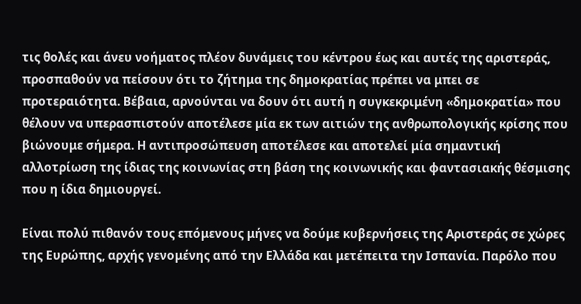τις θολές και άνευ νοήματος πλέον δυνάμεις του κέντρου έως και αυτές της αριστεράς, προσπαθούν να πείσουν ότι το ζήτημα της δημοκρατίας πρέπει να μπει σε προτεραιότητα. Βέβαια, αρνούνται να δουν ότι αυτή η συγκεκριμένη «δημοκρατία» που θέλουν να υπερασπιστούν αποτέλεσε μία εκ των αιτιών της ανθρωπολογικής κρίσης που βιώνουμε σήμερα. Η αντιπροσώπευση αποτέλεσε και αποτελεί μία σημαντική αλλοτρίωση της ίδιας της κοινωνίας στη βάση της κοινωνικής και φαντασιακής θέσμισης που η ίδια δημιουργεί.

Είναι πολύ πιθανόν τους επόμενους μήνες να δούμε κυβερνήσεις της Αριστεράς σε χώρες της Ευρώπης, αρχής γενομένης από την Ελλάδα και μετέπειτα την Ισπανία. Παρόλο που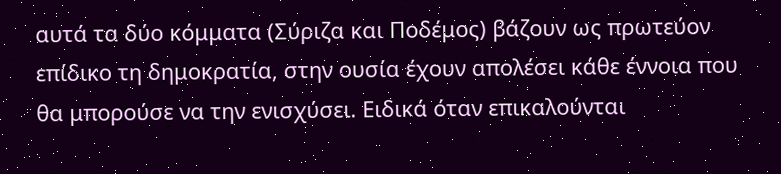αυτά τα δύο κόμματα (Σύριζα και Ποδέμος) βάζουν ως πρωτεύον επίδικο τη δημοκρατία, στην ουσία έχουν απολέσει κάθε έννοια που θα μπορούσε να την ενισχύσει. Ειδικά όταν επικαλούνται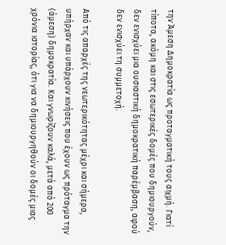την Άμεση Δημοκρατία ως προταγματική τους αιχμή. Γιατί τίποτα, ακόμη και στις εσωτερικές δομές που δημιουργούν, δεν ενισχύει μια ουσιαστική δημοκρατική παρέμβαση, αφού δεν ενισχύει τη συμμετοχή.

Από τις απαρχές της νεωτερικότητας μέχρι και σήμερα, υπήρχαν και υπάρχουν κινήσεις που έχουν ως πρόταγμα την (άμεση) δημοκρατία. Και γνωρίζουν καλά, μετά από 200 χρόνια ιστορίας, ότι για να δημιουργηθούν οι δομές μιας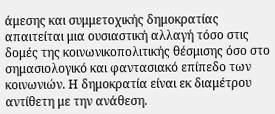άμεσης και συμμετοχικής δημοκρατίας απαιτείται μια ουσιαστική αλλαγή τόσο στις δομές της κοινωνικοπολιτικής θέσμισης όσο στο σημασιολογικό και φαντασιακό επίπεδο των κοινωνιών. Η δημοκρατία είναι εκ διαμέτρου αντίθετη με την ανάθεση.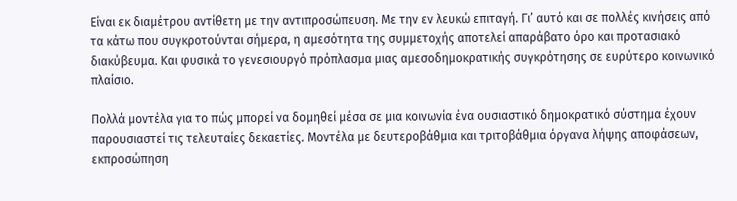Είναι εκ διαμέτρου αντίθετη με την αντιπροσώπευση. Με την εν λευκώ επιταγή. Γι’ αυτό και σε πολλές κινήσεις από τα κάτω που συγκροτούνται σήμερα, η αμεσότητα της συμμετοχής αποτελεί απαράβατο όρο και προτασιακό διακύβευμα. Και φυσικά το γενεσιουργό πρόπλασμα μιας αμεσοδημοκρατικής συγκρότησης σε ευρύτερο κοινωνικό πλαίσιο.

Πολλά μοντέλα για το πώς μπορεί να δομηθεί μέσα σε μια κοινωνία ένα ουσιαστικό δημοκρατικό σύστημα έχουν παρουσιαστεί τις τελευταίες δεκαετίες. Μοντέλα με δευτεροβάθμια και τριτοβάθμια όργανα λήψης αποφάσεων, εκπροσώπηση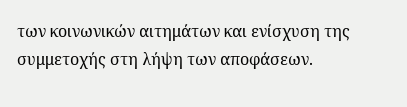των κοινωνικών αιτημάτων και ενίσχυση της συμμετοχής στη λήψη των αποφάσεων.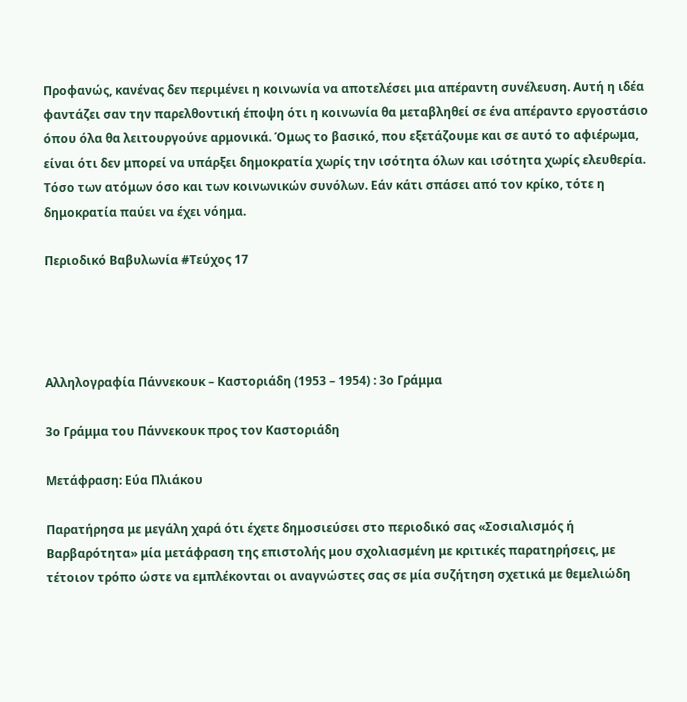Προφανώς, κανένας δεν περιμένει η κοινωνία να αποτελέσει μια απέραντη συνέλευση. Αυτή η ιδέα φαντάζει σαν την παρελθοντική έποψη ότι η κοινωνία θα μεταβληθεί σε ένα απέραντο εργοστάσιο όπου όλα θα λειτουργούνε αρμονικά. Όμως το βασικό, που εξετάζουμε και σε αυτό το αφιέρωμα, είναι ότι δεν μπορεί να υπάρξει δημοκρατία χωρίς την ισότητα όλων και ισότητα χωρίς ελευθερία. Τόσο των ατόμων όσο και των κοινωνικών συνόλων. Εάν κάτι σπάσει από τον κρίκο, τότε η δημοκρατία παύει να έχει νόημα.

Περιοδικό Βαβυλωνία #Τεύχος 17




Αλληλογραφία Πάννεκουκ – Καστοριάδη (1953 – 1954) : 3ο Γράμμα

3ο Γράμμα του Πάννεκουκ προς τον Καστοριάδη

Μετάφραση: Εύα Πλιάκου

Παρατήρησα με μεγάλη χαρά ότι έχετε δημοσιεύσει στο περιοδικό σας «Σοσιαλισμός ή Βαρβαρότητα» μία μετάφραση της επιστολής μου σχολιασμένη με κριτικές παρατηρήσεις, με τέτοιον τρόπο ώστε να εμπλέκονται οι αναγνώστες σας σε μία συζήτηση σχετικά με θεμελιώδη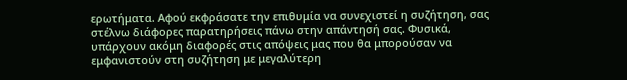ερωτήματα. Αφού εκφράσατε την επιθυμία να συνεχιστεί η συζήτηση, σας στέλνω διάφορες παρατηρήσεις πάνω στην απάντησή σας. Φυσικά, υπάρχουν ακόμη διαφορές στις απόψεις μας που θα μπορούσαν να εμφανιστούν στη συζήτηση με μεγαλύτερη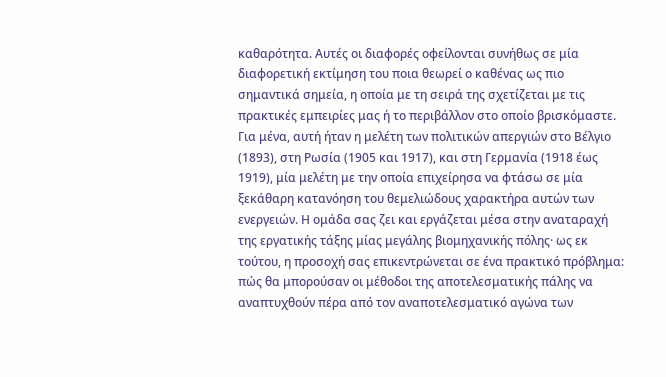καθαρότητα. Αυτές οι διαφορές οφείλονται συνήθως σε μία διαφορετική εκτίμηση του ποια θεωρεί ο καθένας ως πιο σημαντικά σημεία, η οποία με τη σειρά της σχετίζεται με τις πρακτικές εμπειρίες μας ή το περιβάλλον στο οποίο βρισκόμαστε. Για μένα, αυτή ήταν η μελέτη των πολιτικών απεργιών στο Βέλγιο (1893), στη Ρωσία (1905 και 1917), και στη Γερμανία (1918 έως 1919), μία μελέτη με την οποία επιχείρησα να φτάσω σε μία ξεκάθαρη κατανόηση του θεμελιώδους χαρακτήρα αυτών των ενεργειών. Η ομάδα σας ζει και εργάζεται μέσα στην αναταραχή της εργατικής τάξης μίας μεγάλης βιομηχανικής πόλης· ως εκ τούτου, η προσοχή σας επικεντρώνεται σε ένα πρακτικό πρόβλημα: πώς θα μπορούσαν οι μέθοδοι της αποτελεσματικής πάλης να αναπτυχθούν πέρα από τον αναποτελεσματικό αγώνα των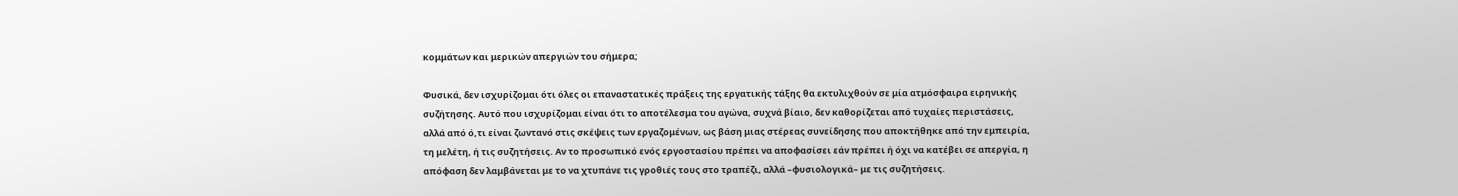κομμάτων και μερικών απεργιών του σήμερα;

Φυσικά, δεν ισχυρίζομαι ότι όλες οι επαναστατικές πράξεις της εργατικής τάξης θα εκτυλιχθούν σε μία ατμόσφαιρα ειρηνικής συζήτησης. Αυτό που ισχυρίζομαι είναι ότι το αποτέλεσμα του αγώνα, συχνά βίαιο, δεν καθορίζεται από τυχαίες περιστάσεις, αλλά από ό,τι είναι ζωντανό στις σκέψεις των εργαζομένων, ως βάση μιας στέρεας συνείδησης που αποκτήθηκε από την εμπειρία, τη μελέτη, ή τις συζητήσεις. Αν το προσωπικό ενός εργοστασίου πρέπει να αποφασίσει εάν πρέπει ή όχι να κατέβει σε απεργία, η απόφαση δεν λαμβάνεται με το να χτυπάνε τις γροθιές τους στο τραπέζι, αλλά –φυσιολογικά– με τις συζητήσεις.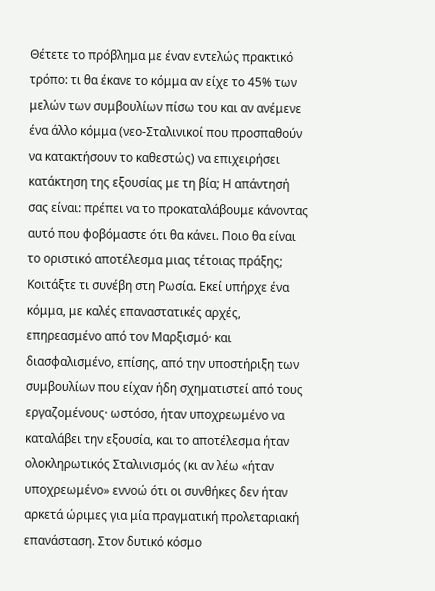Θέτετε το πρόβλημα με έναν εντελώς πρακτικό τρόπο: τι θα έκανε το κόμμα αν είχε το 45% των μελών των συμβουλίων πίσω του και αν ανέμενε ένα άλλο κόμμα (νεο-Σταλινικοί που προσπαθούν να κατακτήσουν το καθεστώς) να επιχειρήσει κατάκτηση της εξουσίας με τη βία; Η απάντησή σας είναι: πρέπει να το προκαταλάβουμε κάνοντας αυτό που φοβόμαστε ότι θα κάνει. Ποιο θα είναι το οριστικό αποτέλεσμα μιας τέτοιας πράξης; Κοιτάξτε τι συνέβη στη Ρωσία. Εκεί υπήρχε ένα κόμμα, με καλές επαναστατικές αρχές, επηρεασμένο από τον Μαρξισμό· και διασφαλισμένο, επίσης, από την υποστήριξη των συμβουλίων που είχαν ήδη σχηματιστεί από τους εργαζομένους· ωστόσο, ήταν υποχρεωμένο να καταλάβει την εξουσία, και το αποτέλεσμα ήταν ολοκληρωτικός Σταλινισμός (κι αν λέω «ήταν υποχρεωμένο» εννοώ ότι οι συνθήκες δεν ήταν αρκετά ώριμες για μία πραγματική προλεταριακή επανάσταση. Στον δυτικό κόσμο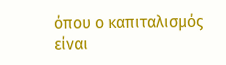όπου ο καπιταλισμός είναι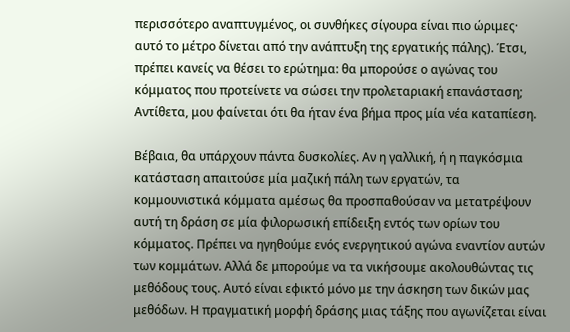περισσότερο αναπτυγμένος, οι συνθήκες σίγουρα είναι πιο ώριμες· αυτό το μέτρο δίνεται από την ανάπτυξη της εργατικής πάλης). Έτσι, πρέπει κανείς να θέσει το ερώτημα: θα μπορούσε ο αγώνας του κόμματος που προτείνετε να σώσει την προλεταριακή επανάσταση; Αντίθετα, μου φαίνεται ότι θα ήταν ένα βήμα προς μία νέα καταπίεση.

Βέβαια, θα υπάρχουν πάντα δυσκολίες. Αν η γαλλική, ή η παγκόσμια κατάσταση απαιτούσε μία μαζική πάλη των εργατών, τα κομμουνιστικά κόμματα αμέσως θα προσπαθούσαν να μετατρέψουν αυτή τη δράση σε μία φιλορωσική επίδειξη εντός των ορίων του κόμματος. Πρέπει να ηγηθούμε ενός ενεργητικού αγώνα εναντίον αυτών των κομμάτων. Αλλά δε μπορούμε να τα νικήσουμε ακολουθώντας τις μεθόδους τους. Αυτό είναι εφικτό μόνο με την άσκηση των δικών μας μεθόδων. Η πραγματική μορφή δράσης μιας τάξης που αγωνίζεται είναι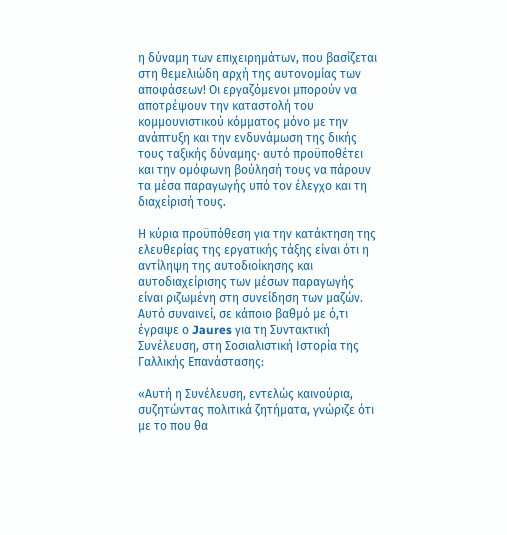η δύναμη των επιχειρημάτων, που βασίζεται στη θεμελιώδη αρχή της αυτονομίας των αποφάσεων! Οι εργαζόμενοι μπορούν να αποτρέψουν την καταστολή του κομμουνιστικού κόμματος μόνο με την ανάπτυξη και την ενδυνάμωση της δικής τους ταξικής δύναμης· αυτό προϋποθέτει και την ομόφωνη βούλησή τους να πάρουν τα μέσα παραγωγής υπό τον έλεγχο και τη διαχείρισή τους.

Η κύρια προϋπόθεση για την κατάκτηση της ελευθερίας της εργατικής τάξης είναι ότι η αντίληψη της αυτοδιοίκησης και αυτοδιαχείρισης των μέσων παραγωγής είναι ριζωμένη στη συνείδηση των μαζών. Αυτό συναινεί, σε κάποιο βαθμό με ό,τι έγραψε ο Jaures για τη Συντακτική Συνέλευση, στη Σοσιαλιστική Ιστορία της Γαλλικής Επανάστασης:

«Αυτή η Συνέλευση, εντελώς καινούρια, συζητώντας πολιτικά ζητήματα, γνώριζε ότι με το που θα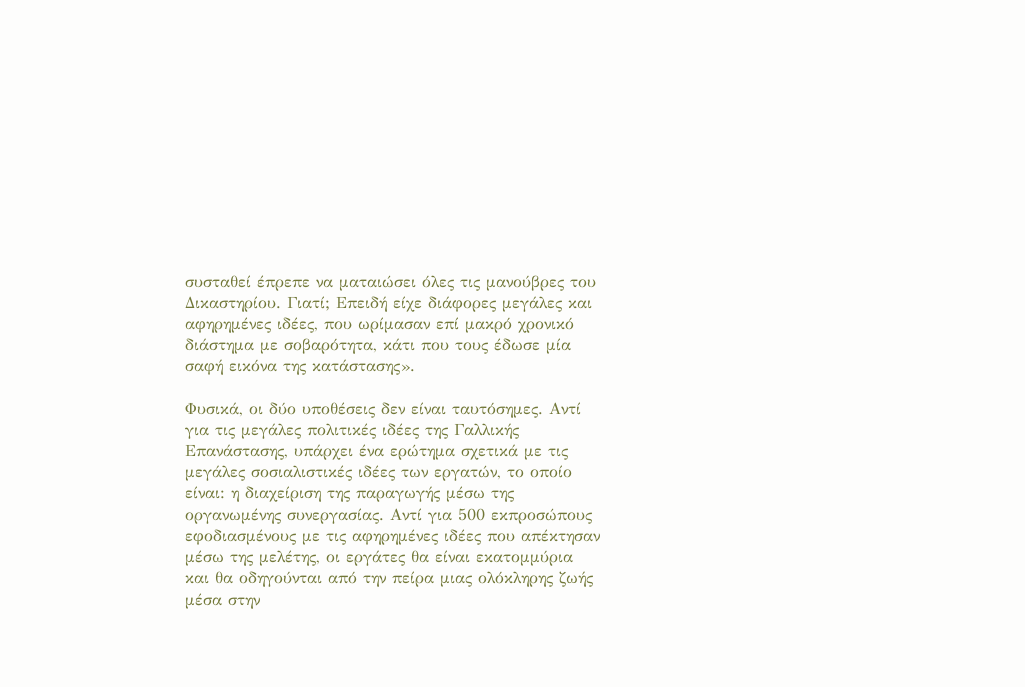συσταθεί έπρεπε να ματαιώσει όλες τις μανούβρες του Δικαστηρίου. Γιατί; Επειδή είχε διάφορες μεγάλες και αφηρημένες ιδέες, που ωρίμασαν επί μακρό χρονικό διάστημα με σοβαρότητα, κάτι που τους έδωσε μία σαφή εικόνα της κατάστασης».

Φυσικά, οι δύο υποθέσεις δεν είναι ταυτόσημες. Αντί για τις μεγάλες πολιτικές ιδέες της Γαλλικής Επανάστασης, υπάρχει ένα ερώτημα σχετικά με τις μεγάλες σοσιαλιστικές ιδέες των εργατών, το οποίο είναι: η διαχείριση της παραγωγής μέσω της οργανωμένης συνεργασίας. Αντί για 500 εκπροσώπους εφοδιασμένους με τις αφηρημένες ιδέες που απέκτησαν μέσω της μελέτης, οι εργάτες θα είναι εκατομμύρια και θα οδηγούνται από την πείρα μιας ολόκληρης ζωής μέσα στην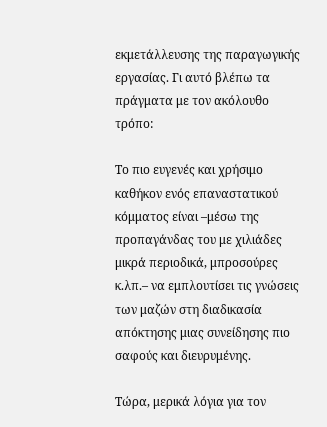εκμετάλλευσης της παραγωγικής εργασίας. Γι αυτό βλέπω τα πράγματα με τον ακόλουθο τρόπο:

Το πιο ευγενές και χρήσιμο καθήκον ενός επαναστατικού κόμματος είναι –μέσω της προπαγάνδας του με χιλιάδες μικρά περιοδικά, μπροσούρες κ.λπ.– να εμπλουτίσει τις γνώσεις των μαζών στη διαδικασία απόκτησης μιας συνείδησης πιο σαφούς και διευρυμένης.

Τώρα, μερικά λόγια για τον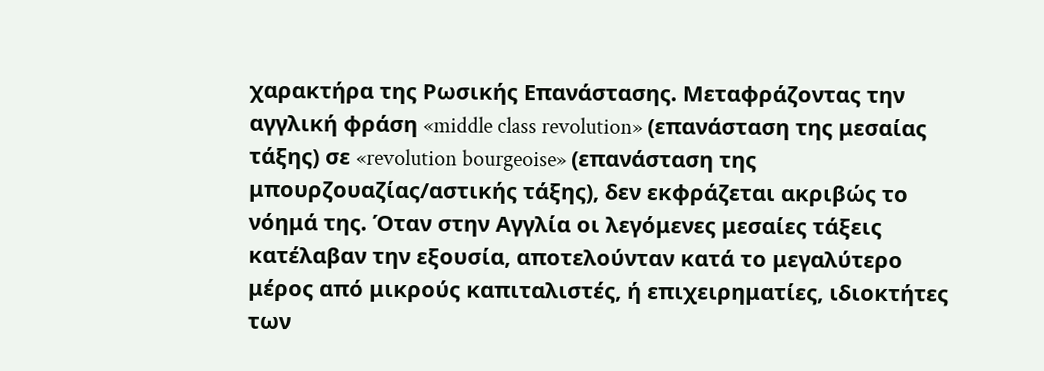χαρακτήρα της Ρωσικής Επανάστασης. Μεταφράζοντας την αγγλική φράση «middle class revolution» (επανάσταση της μεσαίας τάξης) σε «revolution bourgeoise» (επανάσταση της μπουρζουαζίας/αστικής τάξης), δεν εκφράζεται ακριβώς το νόημά της. Όταν στην Αγγλία οι λεγόμενες μεσαίες τάξεις κατέλαβαν την εξουσία, αποτελούνταν κατά το μεγαλύτερο μέρος από μικρούς καπιταλιστές, ή επιχειρηματίες, ιδιοκτήτες των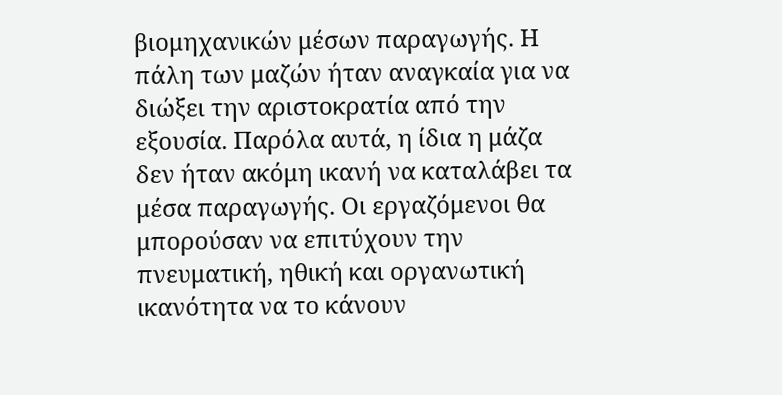βιομηχανικών μέσων παραγωγής. Η πάλη των μαζών ήταν αναγκαία για να διώξει την αριστοκρατία από την εξουσία. Παρόλα αυτά, η ίδια η μάζα δεν ήταν ακόμη ικανή να καταλάβει τα μέσα παραγωγής. Οι εργαζόμενοι θα μπορούσαν να επιτύχουν την πνευματική, ηθική και οργανωτική ικανότητα να το κάνουν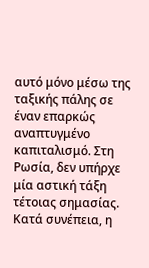αυτό μόνο μέσω της ταξικής πάλης σε έναν επαρκώς αναπτυγμένο καπιταλισμό. Στη Ρωσία, δεν υπήρχε μία αστική τάξη τέτοιας σημασίας. Κατά συνέπεια, η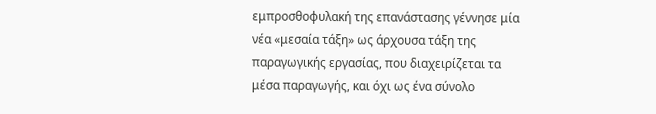εμπροσθοφυλακή της επανάστασης γέννησε μία νέα «μεσαία τάξη» ως άρχουσα τάξη της παραγωγικής εργασίας, που διαχειρίζεται τα μέσα παραγωγής, και όχι ως ένα σύνολο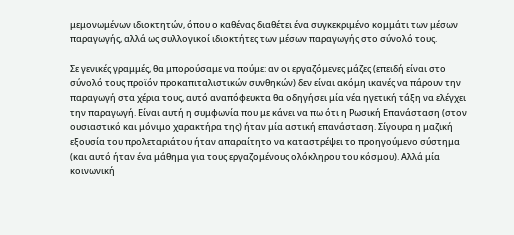μεμονωμένων ιδιοκτητών, όπου ο καθένας διαθέτει ένα συγκεκριμένο κομμάτι των μέσων παραγωγής, αλλά ως συλλογικοί ιδιοκτήτες των μέσων παραγωγής στο σύνολό τους.

Σε γενικές γραμμές, θα μπορούσαμε να πούμε: αν οι εργαζόμενες μάζες (επειδή είναι στο σύνολό τους προϊόν προκαπιταλιστικών συνθηκών) δεν είναι ακόμη ικανές να πάρουν την παραγωγή στα χέρια τους, αυτό αναπόφευκτα θα οδηγήσει μία νέα ηγετική τάξη να ελέγχει την παραγωγή. Είναι αυτή η συμφωνία που με κάνει να πω ότι η Ρωσική Επανάσταση (στον ουσιαστικό και μόνιμο χαρακτήρα της) ήταν μία αστική επανάσταση. Σίγουρα η μαζική εξουσία του προλεταριάτου ήταν απαραίτητο να καταστρέψει το προηγούμενο σύστημα (και αυτό ήταν ένα μάθημα για τους εργαζομένους ολόκληρου του κόσμου). Αλλά μία κοινωνική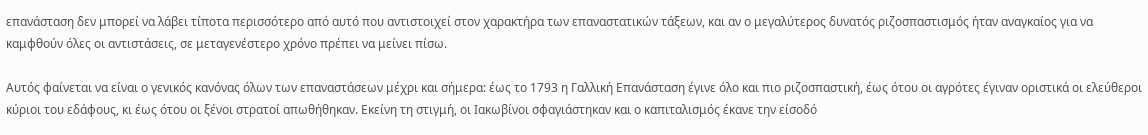επανάσταση δεν μπορεί να λάβει τίποτα περισσότερο από αυτό που αντιστοιχεί στον χαρακτήρα των επαναστατικών τάξεων, και αν ο μεγαλύτερος δυνατός ριζοσπαστισμός ήταν αναγκαίος για να καμφθούν όλες οι αντιστάσεις, σε μεταγενέστερο χρόνο πρέπει να μείνει πίσω.

Αυτός φαίνεται να είναι ο γενικός κανόνας όλων των επαναστάσεων μέχρι και σήμερα: έως το 1793 η Γαλλική Επανάσταση έγινε όλο και πιο ριζοσπαστική, έως ότου οι αγρότες έγιναν οριστικά οι ελεύθεροι κύριοι του εδάφους, κι έως ότου οι ξένοι στρατοί απωθήθηκαν. Εκείνη τη στιγμή, οι Ιακωβίνοι σφαγιάστηκαν και ο καπιταλισμός έκανε την είσοδό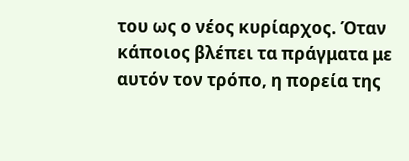του ως ο νέος κυρίαρχος. Όταν κάποιος βλέπει τα πράγματα με αυτόν τον τρόπο, η πορεία της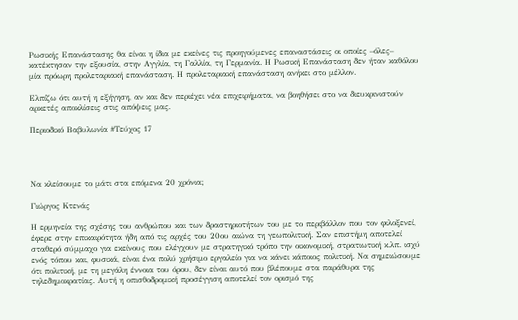Ρωσικής Επανάστασης θα είναι η ίδια με εκείνες τις προηγούμενες επαναστάσεις οι οποίες –όλες– κατέκτησαν την εξουσία, στην Αγγλία, τη Γαλλία, τη Γερμανία. Η Ρωσική Επανάσταση δεν ήταν καθόλου μία πρόωρη προλεταριακή επανάσταση. Η προλεταριακή επανάσταση ανήκει στο μέλλον.

Ελπίζω ότι αυτή η εξήγηση, αν και δεν περιέχει νέα επιχειρήματα, να βοηθήσει στο να διευκρινιστούν αρκετές αποκλίσεις στις απόψεις μας.

Περιοδικό Βαβυλωνία #Τεύχος 17




Να κλείσουμε το μάτι στα επόμενα 20 χρόνια;

Γιώργος Κτενάς

Η ερμηνεία της σχέσης του ανθρώπου και των δραστηριοτήτων του με το περιβάλλον που τον φιλοξενεί, έφερε στην επικαιρότητα ήδη από τις αρχές του 20ου αιώνα τη γεωπολιτική. Σαν επιστήμη αποτελεί σταθερό σύμμαχο για εκείνους που ελέγχουν με στρατηγικό τρόπο την οικονομική, στρατιωτική κ.λπ. ισχύ ενός τόπου και, φυσικά, είναι ένα πολύ χρήσιμο εργαλείο για να κάνει κάποιος πολιτική. Να σημειώσουμε ότι πολιτική, με τη μεγάλη έννοια του όρου, δεν είναι αυτό που βλέπουμε στα παράθυρα της τηλεδημοκρατίας. Αυτή η οπισθοδρομική προσέγγιση αποτελεί τον ορισμό της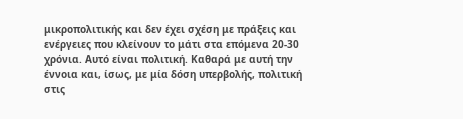μικροπολιτικής και δεν έχει σχέση με πράξεις και ενέργειες που κλείνουν το μάτι στα επόμενα 20-30 χρόνια. Αυτό είναι πολιτική. Καθαρά με αυτή την έννοια και, ίσως, με μία δόση υπερβολής, πολιτική στις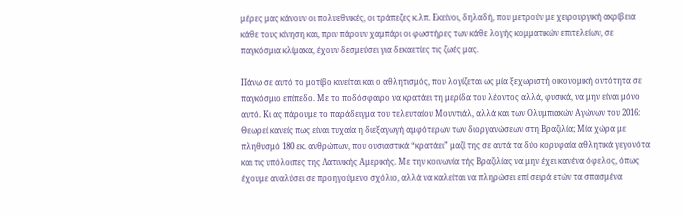μέρες μας κάνουν οι πολυεθνικές, οι τράπεζες κ.λπ. Εκείνοι, δηλαδή, που μετρούν με χειρουργική ακρίβεια κάθε τους κίνηση και, πριν πάρουν χαμπάρι οι φωστήρες των κάθε λογής κομματικών επιτελείων, σε παγκόσμια κλίμακα, έχουν δεσμεύσει για δεκαετίες τις ζωές μας.

Πάνω σε αυτό το μοτίβο κινείται και ο αθλητισμός, που λογίζεται ως μία ξεχωριστή οικονομική οντότητα σε παγκόσμιο επίπεδο. Με το ποδόσφαιρο να κρατάει τη μερίδα του λέοντος αλλά, φυσικά, να μην είναι μόνο αυτό. Κι ας πάρουμε το παράδειγμα του τελευταίου Μουντιάλ, αλλά και των Ολυμπιακών Αγώνων του 2016: Θεωρεί κανείς πως είναι τυχαία η διεξαγωγή αμφότερων των διοργανώσεων στη Βραζιλία; Μία χώρα με πληθυσμό 180 εκ. ανθρώπων, που ουσιαστικά “κρατάει” μαζί της σε αυτά τα δύο κορυφαία αθλητικά γεγονότα και τις υπόλοιπες της Λατινικής Αμερικής. Με την κοινωνία τής Βραζιλίας να μην έχει κανένα όφελος, όπως έχουμε αναλύσει σε προηγούμενο σχόλιο, αλλά να καλείται να πληρώσει επί σειρά ετών τα σπασμένα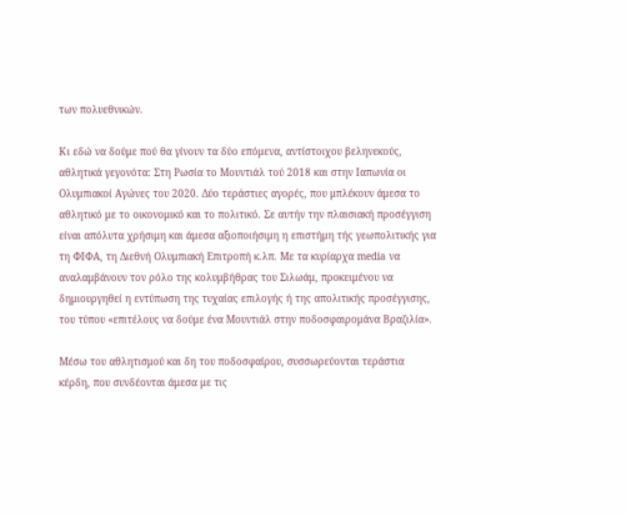των πολυεθνικών.

Κι εδώ να δούμε πού θα γίνουν τα δύο επόμενα, αντίστοιχου βεληνεκούς, αθλητικά γεγονότα: Στη Ρωσία το Μουντιάλ τού 2018 και στην Ιαπωνία οι Ολυμπιακοί Αγώνες του 2020. Δύο τεράστιες αγορές, που μπλέκουν άμεσα το αθλητικό με το οικονομικό και το πολιτικό. Σε αυτήν την πλαισιακή προσέγγιση είναι απόλυτα χρήσιμη και άμεσα αξιοποιήσιμη η επιστήμη τής γεωπολιτικής για τη ΦΙΦΑ, τη Διεθνή Ολυμπιακή Επιτροπή κ.λπ. Με τα κυρίαρχα media να αναλαμβάνουν τον ρόλο της κολυμβήθρας του Σιλωάμ, προκειμένου να δημιουργηθεί η εντύπωση της τυχαίας επιλογής ή της απολιτικής προσέγγισης, του τύπου «επιτέλους να δούμε ένα Μουντιάλ στην ποδοσφαιρομάνα Βραζιλία».

Μέσω του αθλητισμού και δη του ποδοσφαίρου, συσσωρεύονται τεράστια κέρδη, που συνδέονται άμεσα με τις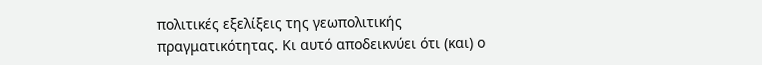πολιτικές εξελίξεις της γεωπολιτικής πραγματικότητας. Κι αυτό αποδεικνύει ότι (και) ο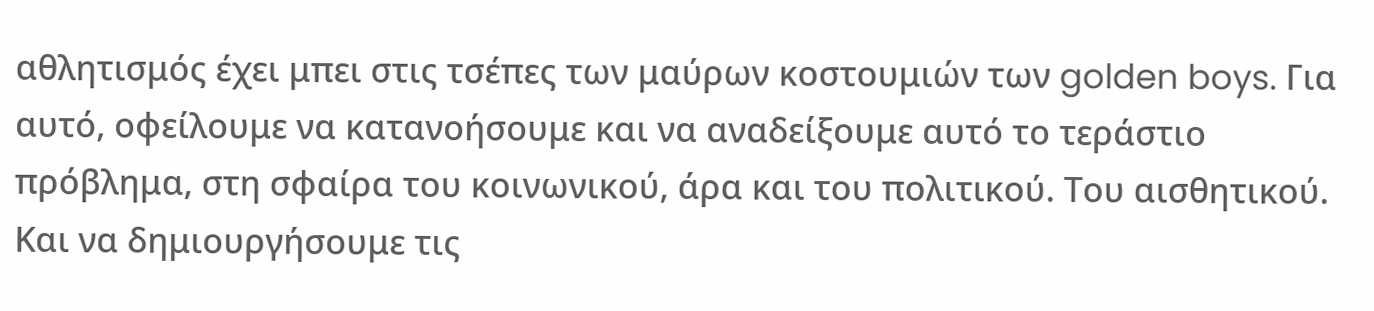αθλητισμός έχει μπει στις τσέπες των μαύρων κοστουμιών των golden boys. Για αυτό, οφείλουμε να κατανοήσουμε και να αναδείξουμε αυτό το τεράστιο πρόβλημα, στη σφαίρα του κοινωνικού, άρα και του πολιτικού. Του αισθητικού. Και να δημιουργήσουμε τις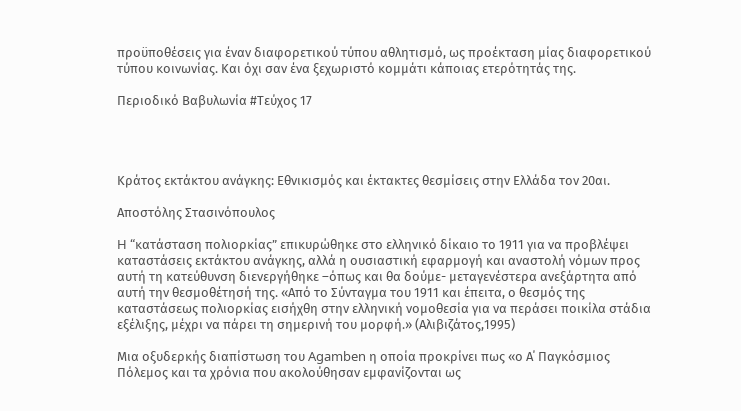προϋποθέσεις για έναν διαφορετικού τύπου αθλητισμό, ως προέκταση μίας διαφορετικού τύπου κοινωνίας. Και όχι σαν ένα ξεχωριστό κομμάτι κάποιας ετερότητάς της.

Περιοδικό Βαβυλωνία #Τεύχος 17




Κράτος εκτάκτου ανάγκης: Εθνικισμός και έκτακτες θεσμίσεις στην Ελλάδα τον 20αι.

Αποστόλης Στασινόπουλος

H “κατάσταση πολιορκίας” επικυρώθηκε στο ελληνικό δίκαιο το 1911 για να προβλέψει καταστάσεις εκτάκτου ανάγκης, αλλά η ουσιαστική εφαρμογή και αναστολή νόμων προς αυτή τη κατεύθυνση διενεργήθηκε –όπως και θα δούμε- μεταγενέστερα ανεξάρτητα από αυτή την θεσμοθέτησή της. «Από το Σύνταγμα του 1911 και έπειτα, ο θεσμός της καταστάσεως πολιορκίας εισήχθη στην ελληνική νομοθεσία για να περάσει ποικίλα στάδια εξέλιξης, μέχρι να πάρει τη σημερινή του μορφή.» (Αλιβιζάτος,1995)

Μια οξυδερκής διαπίστωση του Agamben η οποία προκρίνει πως «ο Α΄ Παγκόσμιος Πόλεμος και τα χρόνια που ακολούθησαν εμφανίζονται ως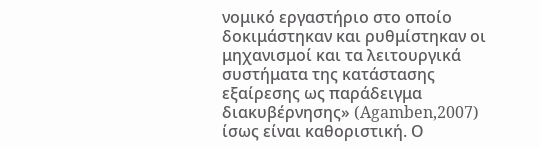νομικό εργαστήριο στο οποίο δοκιμάστηκαν και ρυθμίστηκαν οι μηχανισμοί και τα λειτουργικά συστήματα της κατάστασης εξαίρεσης ως παράδειγμα διακυβέρνησης» (Agamben,2007) ίσως είναι καθοριστική. Ο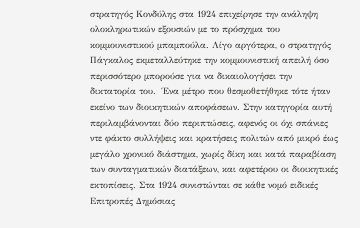στρατηγός Κονδύλης στα 1924 επιχείρησε την ανάληψη ολοκληρωτικών εξουσιών με το πρόσχημα του κομμουνιστικού μπαμπούλα. Λίγο αργότερα, ο στρατηγός Πάγκαλος εκμεταλλεύτηκε την κομμουνιστική απειλή όσο περισσότερο μπορούσε για να δικαιολογήσει την δικτατορία του.  Ένα μέτρο που θεσμοθετήθηκε τότε ήταν εκείνο των διοικητικών αποφάσεων. Στην κατηγορία αυτή περιλαμβάνονται δύο περιπτώσεις, αφενός οι όχι σπάνιες ντε φάκτο συλλήψεις και κρατήσεις πολιτών από μικρό έως μεγάλο χρονικό διάστημα, χωρίς δίκη και κατά παραβίαση των συνταγματικών διατάξεων, και αφετέρου οι διοικητικές εκτοπίσεις. Στα 1924 συνιστώνται σε κάθε νομό ειδικές Επιτροπές Δημόσιας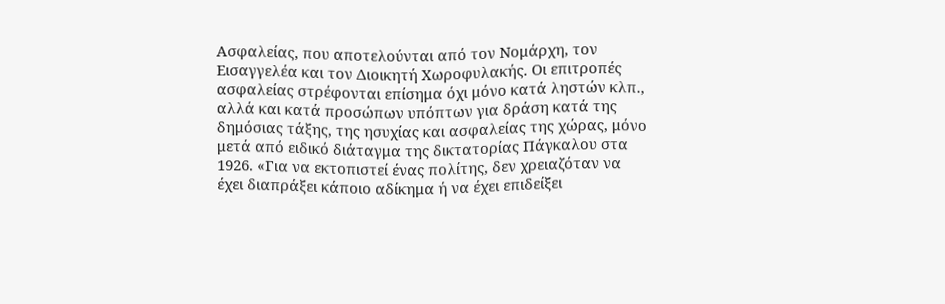Ασφαλείας, που αποτελούνται από τον Νομάρχη, τον Εισαγγελέα και τον Διοικητή Χωροφυλακής. Οι επιτροπές ασφαλείας στρέφονται επίσημα όχι μόνο κατά ληστών κλπ., αλλά και κατά προσώπων υπόπτων για δράση κατά της δημόσιας τάξης, της ησυχίας και ασφαλείας της χώρας, μόνο μετά από ειδικό διάταγμα της δικτατορίας Πάγκαλου στα 1926. «Για να εκτοπιστεί ένας πολίτης, δεν χρειαζόταν να έχει διαπράξει κάποιο αδίκημα ή να έχει επιδείξει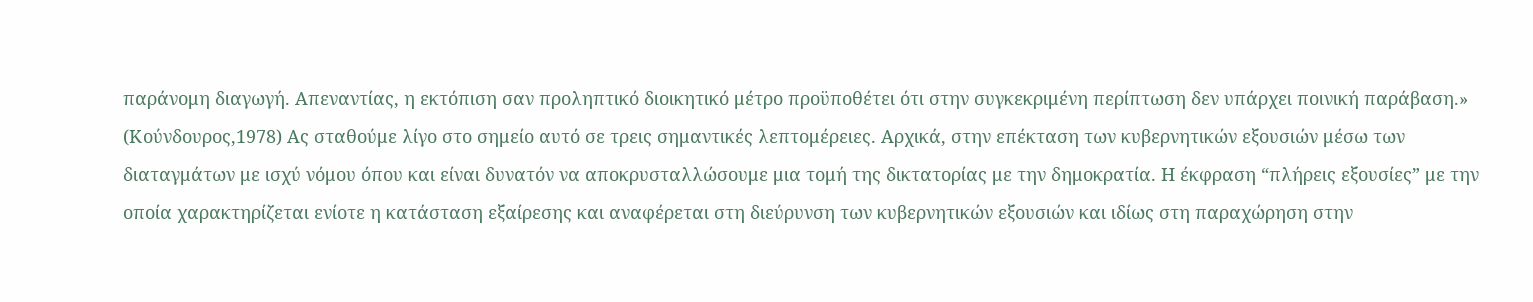παράνομη διαγωγή. Απεναντίας, η εκτόπιση σαν προληπτικό διοικητικό μέτρο προϋποθέτει ότι στην συγκεκριμένη περίπτωση δεν υπάρχει ποινική παράβαση.» (Κούνδουρος,1978) Ας σταθούμε λίγο στο σημείο αυτό σε τρεις σημαντικές λεπτομέρειες. Αρχικά, στην επέκταση των κυβερνητικών εξουσιών μέσω των διαταγμάτων με ισχύ νόμου όπου και είναι δυνατόν να αποκρυσταλλώσουμε μια τομή της δικτατορίας με την δημοκρατία. Η έκφραση “πλήρεις εξουσίες” με την οποία χαρακτηρίζεται ενίοτε η κατάσταση εξαίρεσης και αναφέρεται στη διεύρυνση των κυβερνητικών εξουσιών και ιδίως στη παραχώρηση στην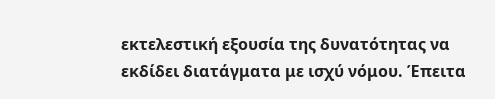εκτελεστική εξουσία της δυνατότητας να εκδίδει διατάγματα με ισχύ νόμου. Έπειτα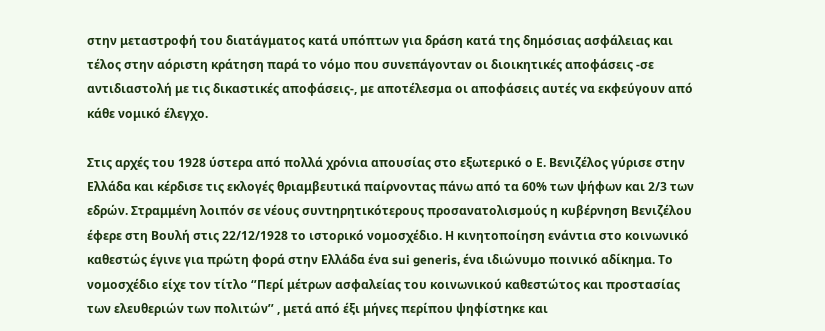στην μεταστροφή του διατάγματος κατά υπόπτων για δράση κατά της δημόσιας ασφάλειας και τέλος στην αόριστη κράτηση παρά το νόμο που συνεπάγονταν οι διοικητικές αποφάσεις -σε αντιδιαστολή με τις δικαστικές αποφάσεις-, με αποτέλεσμα οι αποφάσεις αυτές να εκφεύγουν από κάθε νομικό έλεγχο.

Στις αρχές του 1928 ύστερα από πολλά χρόνια απουσίας στο εξωτερικό ο Ε. Βενιζέλος γύρισε στην Ελλάδα και κέρδισε τις εκλογές θριαμβευτικά παίρνοντας πάνω από τα 60% των ψήφων και 2/3 των εδρών. Στραμμένη λοιπόν σε νέους συντηρητικότερους προσανατολισμούς η κυβέρνηση Βενιζέλου έφερε στη Βουλή στις 22/12/1928 το ιστορικό νομοσχέδιο. Η κινητοποίηση ενάντια στο κοινωνικό καθεστώς έγινε για πρώτη φορά στην Ελλάδα ένα sui generis, ένα ιδιώνυμο ποινικό αδίκημα. Το νομοσχέδιο είχε τον τίτλο ‘’Περί μέτρων ασφαλείας του κοινωνικού καθεστώτος και προστασίας των ελευθεριών των πολιτών’’ , μετά από έξι μήνες περίπου ψηφίστηκε και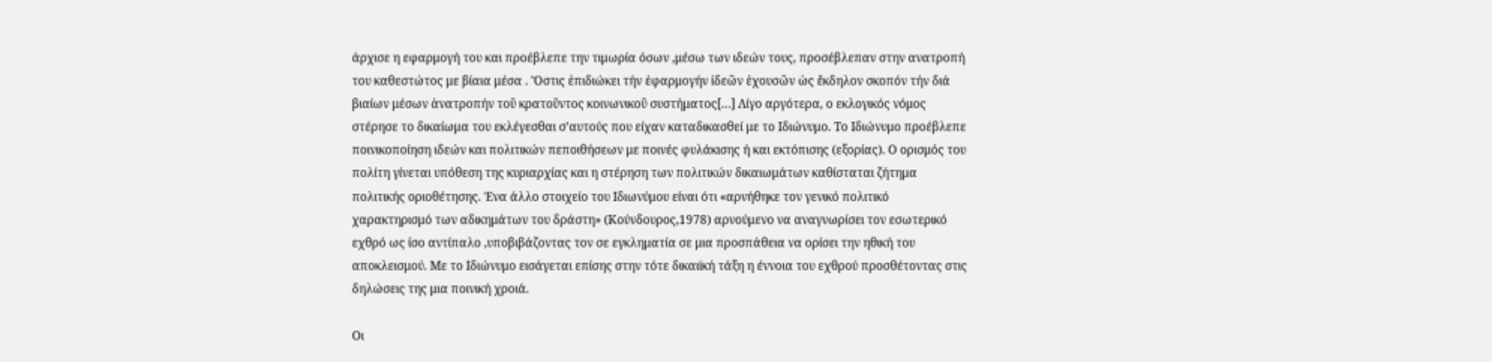άρχισε η εφαρμογή του και προέβλεπε την τιμωρία όσων ,μέσω των ιδεών τους, προσέβλεπαν στην ανατροπή του καθεστώτος με βίαια μέσα . Ὅστις ἐπιδιώκει τήν ἐφαρμογήν ἰδεῶν ἐχουσῶν ὡς ἔκδηλον σκοπόν τήν διά βιαίων μέσων ἀνατροπήν τοῦ κρατοῦντος κοινωνικοῦ συστήματος[…] Λίγο αργότερα, ο εκλογικός νόμος στέρησε το δικαίωμα του εκλέγεσθαι σ’αυτούς που είχαν καταδικασθεί με το Ιδιώνυμο. Το Ιδιώνυμο προέβλεπε ποινικοποίηση ιδεών και πολιτικών πεποιθήσεων με ποινές φυλάκισης ή και εκτόπισης (εξορίας). Ο ορισμός του πολίτη γίνεται υπόθεση της κυριαρχίας και η στέρηση των πολιτικών δικαιωμάτων καθίσταται ζήτημα πολιτικής οριοθέτησης. Ένα άλλο στοιχείο του Ιδιωνύμου είναι ότι «αρνήθηκε τον γενικό πολιτικό χαρακτηρισμό των αδικημάτων του δράστη» (Κούνδουρος,1978) αρνούμενο να αναγνωρίσει τον εσωτερικό εχθρό ως ίσο αντίπαλο ,υποβιβάζοντας τον σε εγκληματία σε μια προσπάθεια να ορίσει την ηθική του αποκλεισμού. Με το Ιδιώνυμο εισάγεται επίσης στην τότε δικαιϊκή τάξη η έννοια του εχθρού προσθέτοντας στις δηλώσεις της μια ποινική χροιά.

Οι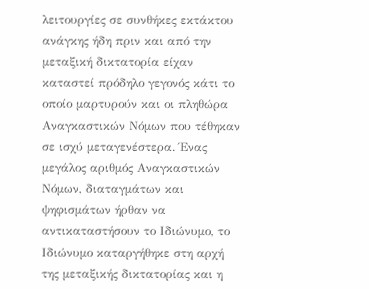λειτουργίες σε συνθήκες εκτάκτου ανάγκης ήδη πριν και από την μεταξική δικτατορία είχαν καταστεί πρόδηλο γεγονός κάτι το οποίο μαρτυρούν και οι πληθώρα Αναγκαστικών Νόμων που τέθηκαν σε ισχύ μεταγενέστερα. Ένας μεγάλος αριθμός Αναγκαστικών Νόμων, διαταγμάτων και ψηφισμάτων ήρθαν να αντικαταστήσουν το Ιδιώνυμο, το Ιδιώνυμο καταργήθηκε στη αρχή της μεταξικής δικτατορίας και η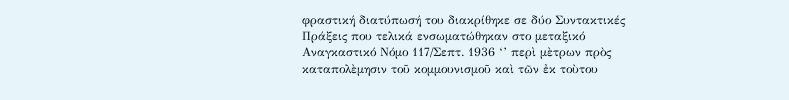φραστική διατύπωσή του διακρίθηκε σε δύο Συντακτικές Πράξεις που τελικά ενσωματώθηκαν στο μεταξικό Αναγκαστικό Νόμο 117/Σεπτ. 1936 ‘’ περὶ μὲτρων πρὸς καταπολὲμησιν τοῦ κομμουνισμοῦ καὶ τῶν ἐκ τοὺτου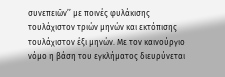συνεπειῶν’’ με ποινές φυλάκισης τουλάχιστον τριών μηνών και εκτόπισης τουλάχιστον έξι μηνών. Με τον καινούργιο νόμο η βάση του εγκλήματος διευρύνεται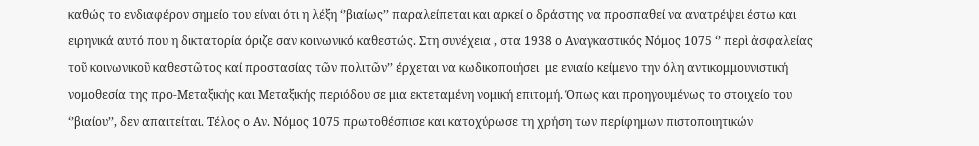καθώς το ενδιαφέρον σημείο του είναι ότι η λέξη ‘’βιαίως’’ παραλείπεται και αρκεί ο δράστης να προσπαθεί να ανατρέψει έστω και ειρηνικά αυτό που η δικτατορία όριζε σαν κοινωνικό καθεστώς. Στη συνέχεια , στα 1938 ο Αναγκαστικός Νόμος 1075 ‘’ περὶ ἀσφαλείας τοῦ κοινωνικοῦ καθεστῶτος καί προστασίας τῶν πολιτῶν’’ έρχεται να κωδικοποιήσει  με ενιαίο κείμενο την όλη αντικομμουνιστική νομοθεσία της προ-Μεταξικής και Μεταξικής περιόδου σε μια εκτεταμένη νομική επιτομή. Όπως και προηγουμένως το στοιχείο του ‘’βιαίου’’, δεν απαιτείται. Τέλος ο Αν. Νόμος 1075 πρωτοθέσπισε και κατοχύρωσε τη χρήση των περίφημων πιστοποιητικών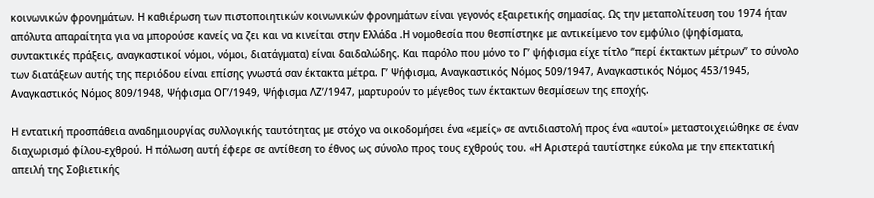κοινωνικών φρονημάτων. Η καθιέρωση των πιστοποιητικών κοινωνικών φρονημάτων είναι γεγονός εξαιρετικής σημασίας. Ως την μεταπολίτευση του 1974 ήταν απόλυτα απαραίτητα για να μπορούσε κανείς να ζει και να κινείται στην Ελλάδα .Η νομοθεσία που θεσπίστηκε με αντικείμενο τον εμφύλιο (ψηφίσματα, συντακτικές πράξεις, αναγκαστικοί νόμοι, νόμοι, διατάγματα) είναι δαιδαλώδης. Και παρόλο που μόνο το Γ’ ψήφισμα είχε τίτλο ‘’περί έκτακτων μέτρων’’ το σύνολο των διατάξεων αυτής της περιόδου είναι επίσης γνωστά σαν έκτακτα μέτρα. Γ’ Ψήφισμα, Αναγκαστικός Νόμος 509/1947, Αναγκαστικός Νόμος 453/1945, Αναγκαστικός Νόμος 809/1948, Ψήφισμα ΟΓ’/1949, Ψήφισμα ΛΖ’/1947, μαρτυρούν το μέγεθος των έκτακτων θεσμίσεων της εποχής.

Η εντατική προσπάθεια αναδημιουργίας συλλογικής ταυτότητας με στόχο να οικοδομήσει ένα «εμείς» σε αντιδιαστολή προς ένα «αυτοί» μεταστοιχειώθηκε σε έναν διαχωρισμό φίλου-εχθρού. Η πόλωση αυτή έφερε σε αντίθεση το έθνος ως σύνολο προς τους εχθρούς του. «Η Αριστερά ταυτίστηκε εύκολα με την επεκτατική απειλή της Σοβιετικής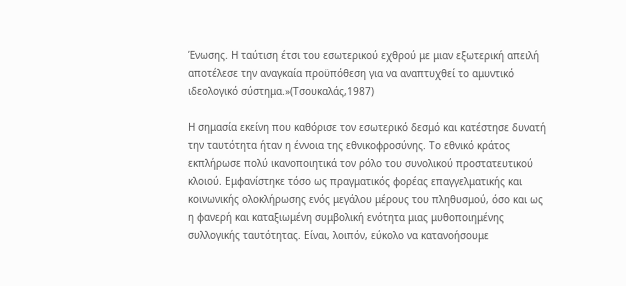Ένωσης. Η ταύτιση έτσι του εσωτερικού εχθρού με μιαν εξωτερική απειλή αποτέλεσε την αναγκαία προϋπόθεση για να αναπτυχθεί το αμυντικό ιδεολογικό σύστημα.»(Τσουκαλάς,1987)

Η σημασία εκείνη που καθόρισε τον εσωτερικό δεσμό και κατέστησε δυνατή την ταυτότητα ήταν η έννοια της εθνικοφροσύνης. Το εθνικό κράτος εκπλήρωσε πολύ ικανοποιητικά τον ρόλο του συνολικού προστατευτικού κλοιού. Εμφανίστηκε τόσο ως πραγματικός φορέας επαγγελματικής και κοινωνικής ολοκλήρωσης ενός μεγάλου μέρους του πληθυσμού, όσο και ως η φανερή και καταξιωμένη συμβολική ενότητα μιας μυθοποιημένης συλλογικής ταυτότητας. Είναι, λοιπόν, εύκολο να κατανοήσουμε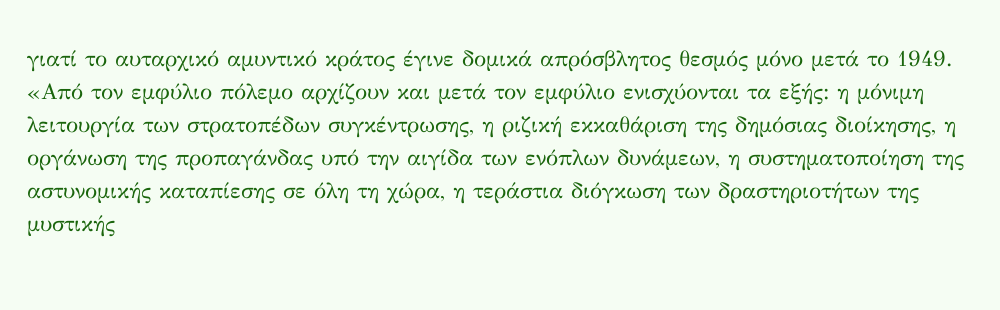γιατί το αυταρχικό αμυντικό κράτος έγινε δομικά απρόσβλητος θεσμός μόνο μετά το 1949. «Από τον εμφύλιο πόλεμο αρχίζουν και μετά τον εμφύλιο ενισχύονται τα εξής: η μόνιμη λειτουργία των στρατοπέδων συγκέντρωσης, η ριζική εκκαθάριση της δημόσιας διοίκησης, η οργάνωση της προπαγάνδας υπό την αιγίδα των ενόπλων δυνάμεων, η συστηματοποίηση της αστυνομικής καταπίεσης σε όλη τη χώρα, η τεράστια διόγκωση των δραστηριοτήτων της μυστικής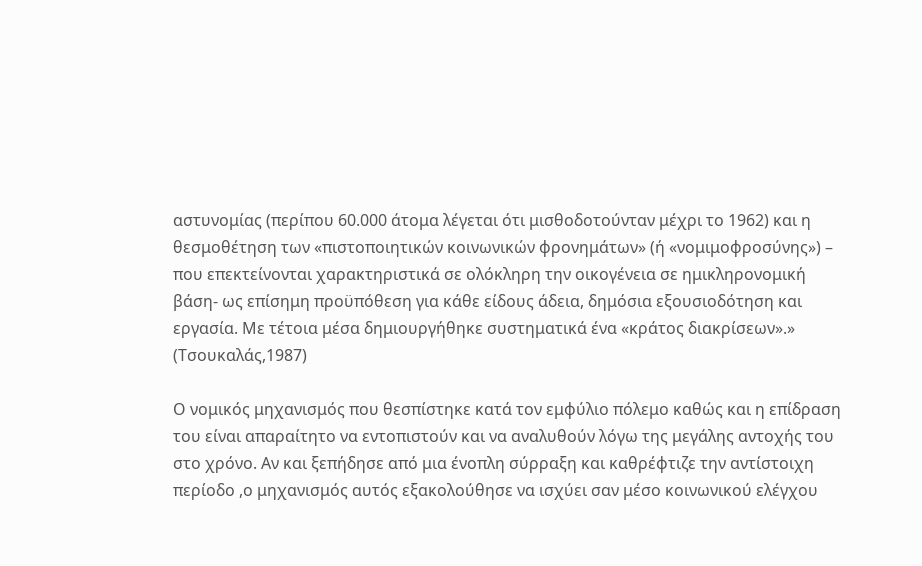αστυνομίας (περίπου 60.000 άτομα λέγεται ότι μισθοδοτούνταν μέχρι το 1962) και η θεσμοθέτηση των «πιστοποιητικών κοινωνικών φρονημάτων» (ή «νομιμοφροσύνης») – που επεκτείνονται χαρακτηριστικά σε ολόκληρη την οικογένεια σε ημικληρονομική βάση- ως επίσημη προϋπόθεση για κάθε είδους άδεια, δημόσια εξουσιοδότηση και εργασία. Με τέτοια μέσα δημιουργήθηκε συστηματικά ένα «κράτος διακρίσεων».» (Τσουκαλάς,1987)

Ο νομικός μηχανισμός που θεσπίστηκε κατά τον εμφύλιο πόλεμο καθώς και η επίδραση του είναι απαραίτητο να εντοπιστούν και να αναλυθούν λόγω της μεγάλης αντοχής του στο χρόνο. Αν και ξεπήδησε από μια ένοπλη σύρραξη και καθρέφτιζε την αντίστοιχη περίοδο ,ο μηχανισμός αυτός εξακολούθησε να ισχύει σαν μέσο κοινωνικού ελέγχου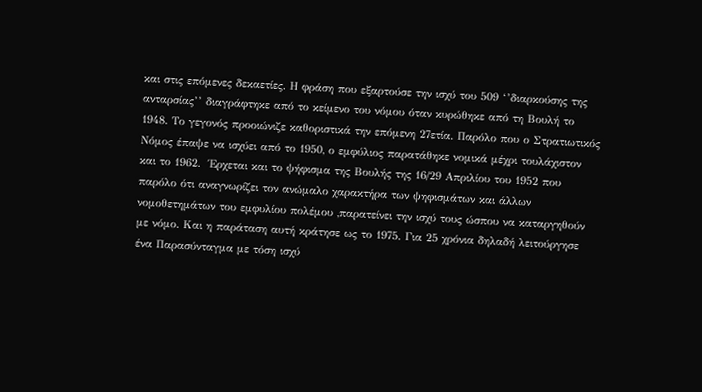και στις επόμενες δεκαετίες. Η φράση που εξαρτούσε την ισχύ του 509 ‘’διαρκούσης της ανταρσίας’’ διαγράφτηκε από το κείμενο του νόμου όταν κυρώθηκε από τη Βουλή το 1948. Το γεγονός προοιώνιζε καθοριστικά την επόμενη 27ετία. Παρόλο που ο Στρατιωτικός Νόμος έπαψε να ισχύει από το 1950, ο εμφύλιος παρατάθηκε νομικά μέχρι τουλάχιστον και το 1962.  Έρχεται και το ψήφισμα της Βουλής της 16/29 Απριλίου του 1952 που παρόλο ότι αναγνωρίζει τον ανώμαλο χαρακτήρα των ψηφισμάτων και άλλων νομοθετημάτων του εμφυλίου πολέμου ,παρατείνει την ισχύ τους ώσπου να καταργηθούν με νόμο. Και η παράταση αυτή κράτησε ως το 1975. Για 25 χρόνια δηλαδή λειτούργησε ένα Παρασύνταγμα με τόση ισχύ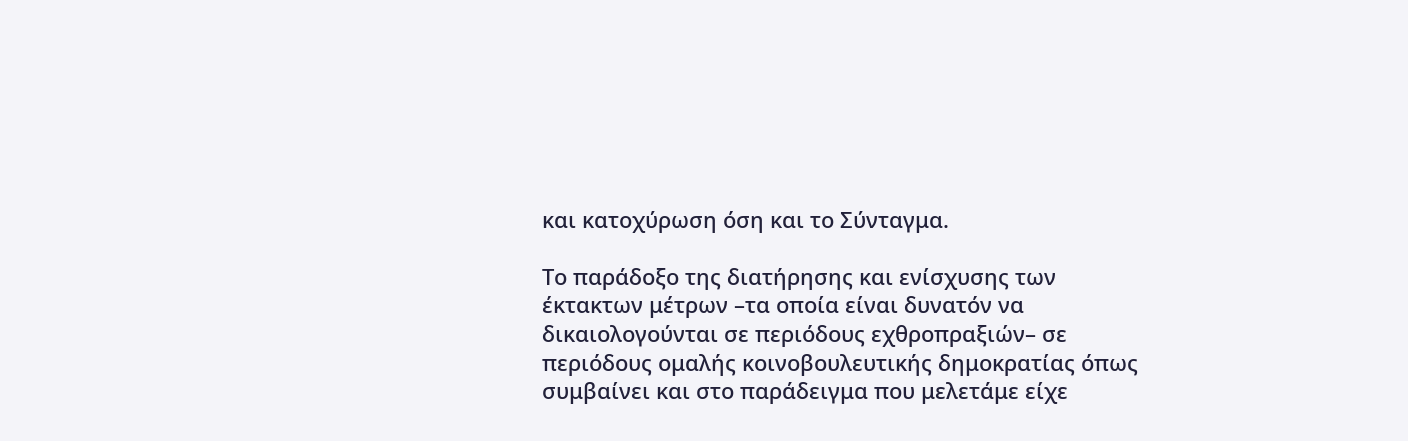και κατοχύρωση όση και το Σύνταγμα.

Το παράδοξο της διατήρησης και ενίσχυσης των έκτακτων μέτρων –τα οποία είναι δυνατόν να δικαιολογούνται σε περιόδους εχθροπραξιών– σε περιόδους ομαλής κοινοβουλευτικής δημοκρατίας όπως συμβαίνει και στο παράδειγμα που μελετάμε είχε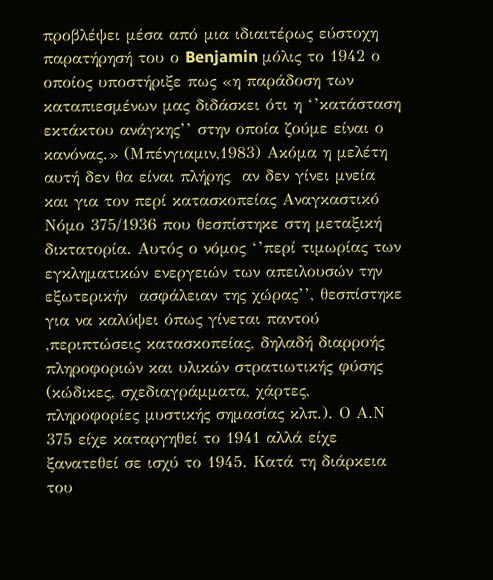προβλέψει μέσα από μια ιδιαιτέρως εύστοχη παρατήρησή του ο Benjamin μόλις το 1942 ο οποίος υποστήριξε πως «η παράδοση των καταπιεσμένων μας διδάσκει ότι η ‘’κατάσταση εκτάκτου ανάγκης’’ στην οποία ζούμε είναι ο κανόνας.» (Μπένγιαμιν,1983) Ακόμα η μελέτη αυτή δεν θα είναι πλήρης  αν δεν γίνει μνεία και για τον περί κατασκοπείας Αναγκαστικό Νόμο 375/1936 που θεσπίστηκε στη μεταξική δικτατορία. Αυτός ο νόμος ‘’περί τιμωρίας των εγκληματικών ενεργειών των απειλουσών την εξωτερικήν  ασφάλειαν της χώρας’’, θεσπίστηκε για να καλύψει όπως γίνεται παντού ,περιπτώσεις κατασκοπείας, δηλαδή διαρροής πληροφοριών και υλικών στρατιωτικής φύσης (κώδικες, σχεδιαγράμματα, χάρτες, πληροφορίες μυστικής σημασίας κλπ.). Ο Α.Ν 375 είχε καταργηθεί το 1941 αλλά είχε ξανατεθεί σε ισχύ το 1945. Κατά τη διάρκεια του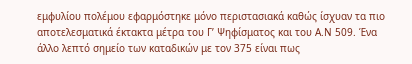εμφυλίου πολέμου εφαρμόστηκε μόνο περιστασιακά καθώς ίσχυαν τα πιο αποτελεσματικά έκτακτα μέτρα του Γ’ Ψηφίσματος και του Α.Ν 509. Ένα άλλο λεπτό σημείο των καταδικών με τον 375 είναι πως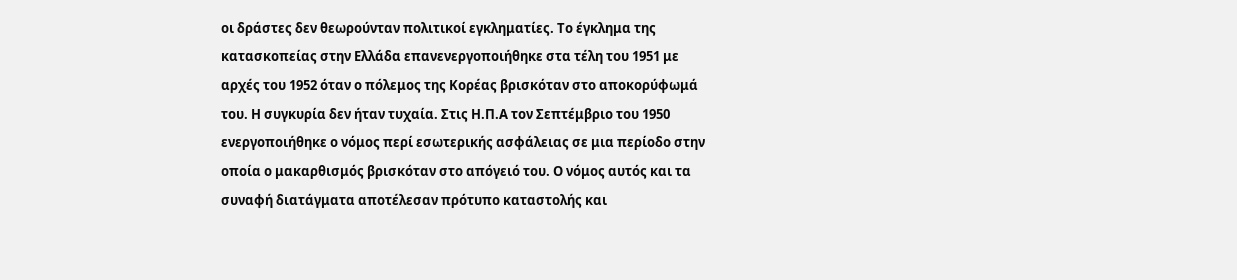οι δράστες δεν θεωρούνταν πολιτικοί εγκληματίες. Το έγκλημα της κατασκοπείας στην Ελλάδα επανενεργοποιήθηκε στα τέλη του 1951 με αρχές του 1952 όταν ο πόλεμος της Κορέας βρισκόταν στο αποκορύφωμά του. Η συγκυρία δεν ήταν τυχαία. Στις Η.Π.Α τον Σεπτέμβριο του 1950 ενεργοποιήθηκε ο νόμος περί εσωτερικής ασφάλειας σε μια περίοδο στην οποία ο μακαρθισμός βρισκόταν στο απόγειό του. Ο νόμος αυτός και τα συναφή διατάγματα αποτέλεσαν πρότυπο καταστολής και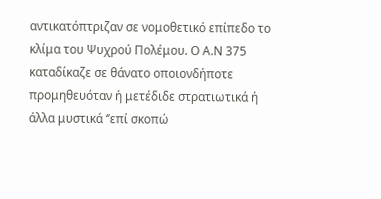αντικατόπτριζαν σε νομοθετικό επίπεδο το κλίμα του Ψυχρού Πολέμου. Ο Α.Ν 375 καταδίκαζε σε θάνατο οποιονδήποτε προμηθευόταν ή μετέδιδε στρατιωτικά ή άλλα μυστικά ‘’επί σκοπώ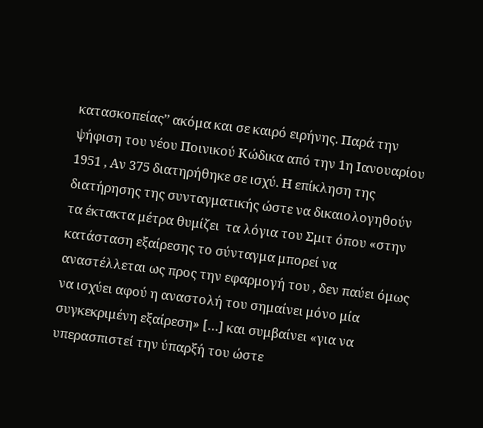κατασκοπείας’’ ακόμα και σε καιρό ειρήνης. Παρά την ψήφιση του νέου Ποινικού Κώδικα από την 1η Ιανουαρίου 1951 , Αν 375 διατηρήθηκε σε ισχύ. Η επίκληση της διατήρησης της συνταγματικής ώστε να δικαιολογηθούν τα έκτακτα μέτρα θυμίζει  τα λόγια του Σμιτ όπου «στην κατάσταση εξαίρεσης το σύνταγμα μπορεί να αναστέλλεται ως προς την εφαρμογή του , δεν παύει όμως να ισχύει αφού η αναστολή του σημαίνει μόνο μία συγκεκριμένη εξαίρεση» […] και συμβαίνει «για να υπερασπιστεί την ύπαρξή του ώστε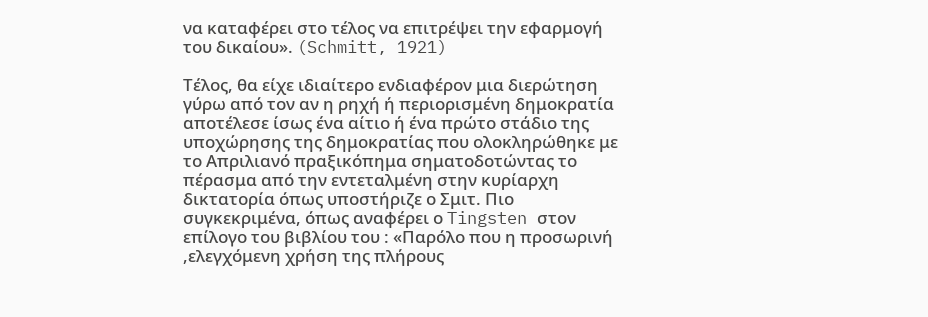να καταφέρει στο τέλος να επιτρέψει την εφαρμογή του δικαίου». (Schmitt, 1921)

Τέλος, θα είχε ιδιαίτερο ενδιαφέρον μια διερώτηση γύρω από τον αν η ρηχή ή περιορισμένη δημοκρατία αποτέλεσε ίσως ένα αίτιο ή ένα πρώτο στάδιο της υποχώρησης της δημοκρατίας που ολοκληρώθηκε με το Απριλιανό πραξικόπημα σηματοδοτώντας το πέρασμα από την εντεταλμένη στην κυρίαρχη δικτατορία όπως υποστήριζε ο Σμιτ. Πιο συγκεκριμένα, όπως αναφέρει ο Tingsten στον επίλογο του βιβλίου του : «Παρόλο που η προσωρινή ,ελεγχόμενη χρήση της πλήρους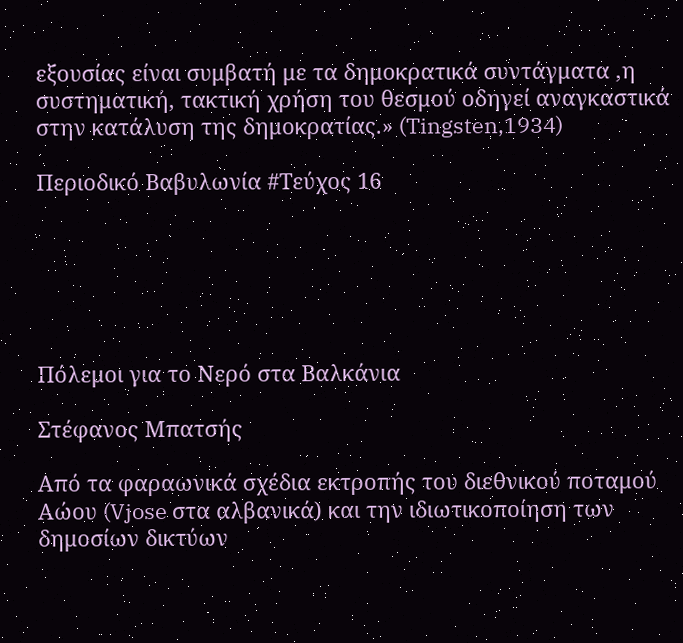εξουσίας είναι συμβατή με τα δημοκρατικά συντάγματα ,η συστηματική, τακτική χρήση του θεσμού οδηγεί αναγκαστικά στην κατάλυση της δημοκρατίας.» (Tingsten,1934)

Περιοδικό Βαβυλωνία #Τεύχος 16






Πόλεμοι για το Νερό στα Βαλκάνια

Στέφανος Μπατσής

Από τα φαραωνικά σχέδια εκτροπής του διεθνικού ποταμού Αώου (Vjose στα αλβανικά) και την ιδιωτικοποίηση των δημοσίων δικτύων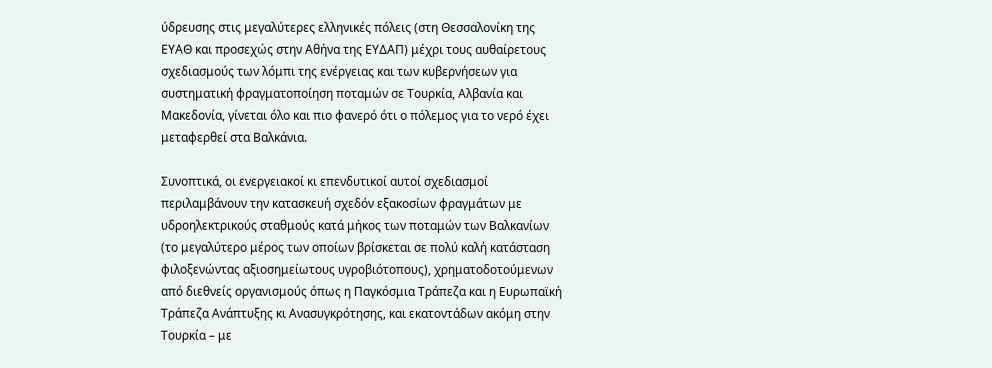ύδρευσης στις μεγαλύτερες ελληνικές πόλεις (στη Θεσσαλονίκη της ΕΥΑΘ και προσεχώς στην Αθήνα της ΕΥΔΑΠ) μέχρι τους αυθαίρετους σχεδιασμούς των λόμπι της ενέργειας και των κυβερνήσεων για συστηματική φραγματοποίηση ποταμών σε Τουρκία, Αλβανία και Μακεδονία, γίνεται όλο και πιο φανερό ότι ο πόλεμος για το νερό έχει μεταφερθεί στα Βαλκάνια.

Συνοπτικά, οι ενεργειακοί κι επενδυτικοί αυτοί σχεδιασμοί περιλαμβάνουν την κατασκευή σχεδόν εξακοσίων φραγμάτων με υδροηλεκτρικούς σταθμούς κατά μήκος των ποταμών των Βαλκανίων (το μεγαλύτερο μέρος των οποίων βρίσκεται σε πολύ καλή κατάσταση φιλοξενώντας αξιοσημείωτους υγροβιότοπους), χρηματοδοτούμενων από διεθνείς οργανισμούς όπως η Παγκόσμια Τράπεζα και η Ευρωπαϊκή Τράπεζα Ανάπτυξης κι Ανασυγκρότησης, και εκατοντάδων ακόμη στην Τουρκία – με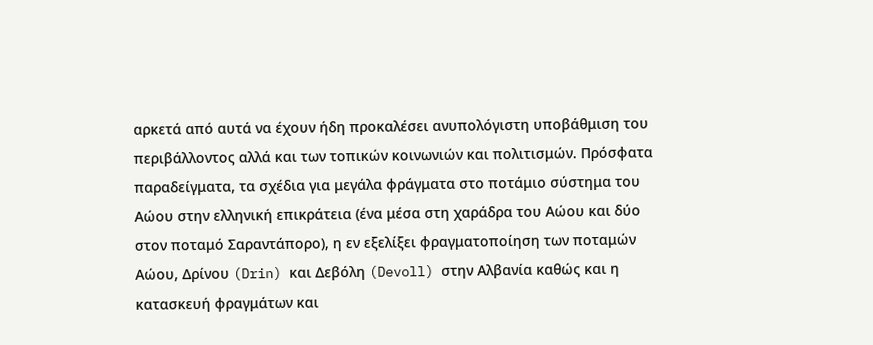αρκετά από αυτά να έχουν ήδη προκαλέσει ανυπολόγιστη υποβάθμιση του περιβάλλοντος αλλά και των τοπικών κοινωνιών και πολιτισμών. Πρόσφατα παραδείγματα, τα σχέδια για μεγάλα φράγματα στο ποτάμιο σύστημα του Αώου στην ελληνική επικράτεια (ένα μέσα στη χαράδρα του Αώου και δύο στον ποταμό Σαραντάπορο), η εν εξελίξει φραγματοποίηση των ποταμών Αώου, Δρίνου (Drin) και Δεβόλη (Devoll) στην Αλβανία καθώς και η κατασκευή φραγμάτων και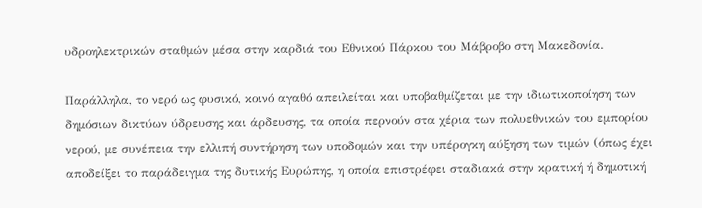υδροηλεκτρικών σταθμών μέσα στην καρδιά του Εθνικού Πάρκου του Μάβροβο στη Μακεδονία.

Παράλληλα, το νερό ως φυσικό, κοινό αγαθό απειλείται και υποβαθμίζεται με την ιδιωτικοποίηση των δημόσιων δικτύων ύδρευσης και άρδευσης, τα οποία περνούν στα χέρια των πολυεθνικών του εμπορίου νερού, με συνέπεια την ελλιπή συντήρηση των υποδομών και την υπέρογκη αύξηση των τιμών (όπως έχει αποδείξει το παράδειγμα της δυτικής Ευρώπης, η οποία επιστρέφει σταδιακά στην κρατική ή δημοτική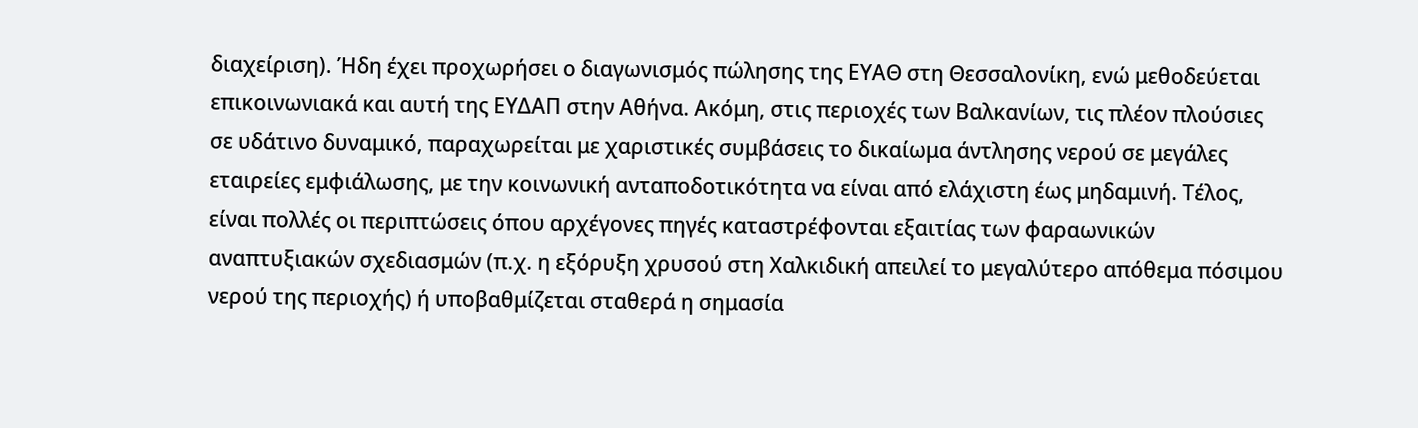διαχείριση). Ήδη έχει προχωρήσει ο διαγωνισμός πώλησης της ΕΥΑΘ στη Θεσσαλονίκη, ενώ μεθοδεύεται επικοινωνιακά και αυτή της ΕΥΔΑΠ στην Αθήνα. Ακόμη, στις περιοχές των Βαλκανίων, τις πλέον πλούσιες σε υδάτινο δυναμικό, παραχωρείται με χαριστικές συμβάσεις το δικαίωμα άντλησης νερού σε μεγάλες εταιρείες εμφιάλωσης, με την κοινωνική ανταποδοτικότητα να είναι από ελάχιστη έως μηδαμινή. Τέλος, είναι πολλές οι περιπτώσεις όπου αρχέγονες πηγές καταστρέφονται εξαιτίας των φαραωνικών αναπτυξιακών σχεδιασμών (π.χ. η εξόρυξη χρυσού στη Χαλκιδική απειλεί το μεγαλύτερο απόθεμα πόσιμου νερού της περιοχής) ή υποβαθμίζεται σταθερά η σημασία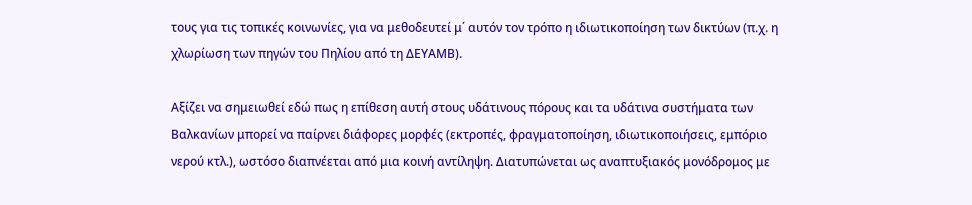τους για τις τοπικές κοινωνίες, για να μεθοδευτεί μ΄ αυτόν τον τρόπο η ιδιωτικοποίηση των δικτύων (π.χ. η χλωρίωση των πηγών του Πηλίου από τη ΔΕΥΑΜΒ).

Αξίζει να σημειωθεί εδώ πως η επίθεση αυτή στους υδάτινους πόρους και τα υδάτινα συστήματα των Βαλκανίων μπορεί να παίρνει διάφορες μορφές (εκτροπές, φραγματοποίηση, ιδιωτικοποιήσεις, εμπόριο νερού κτλ.), ωστόσο διαπνέεται από μια κοινή αντίληψη. Διατυπώνεται ως αναπτυξιακός μονόδρομος με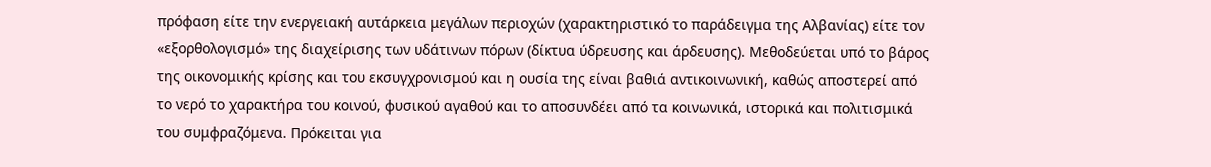πρόφαση είτε την ενεργειακή αυτάρκεια μεγάλων περιοχών (χαρακτηριστικό το παράδειγμα της Αλβανίας) είτε τον «εξορθολογισμό» της διαχείρισης των υδάτινων πόρων (δίκτυα ύδρευσης και άρδευσης). Μεθοδεύεται υπό το βάρος της οικονομικής κρίσης και του εκσυγχρονισμού και η ουσία της είναι βαθιά αντικοινωνική, καθώς αποστερεί από το νερό το χαρακτήρα του κοινού, φυσικού αγαθού και το αποσυνδέει από τα κοινωνικά, ιστορικά και πολιτισμικά του συμφραζόμενα. Πρόκειται για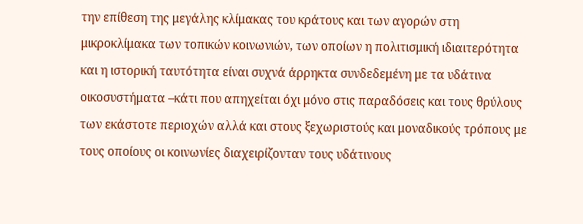την επίθεση της μεγάλης κλίμακας του κράτους και των αγορών στη μικροκλίμακα των τοπικών κοινωνιών, των οποίων η πολιτισμική ιδιαιτερότητα και η ιστορική ταυτότητα είναι συχνά άρρηκτα συνδεδεμένη με τα υδάτινα οικοσυστήματα –κάτι που απηχείται όχι μόνο στις παραδόσεις και τους θρύλους των εκάστοτε περιοχών αλλά και στους ξεχωριστούς και μοναδικούς τρόπους με τους οποίους οι κοινωνίες διαχειρίζονταν τους υδάτινους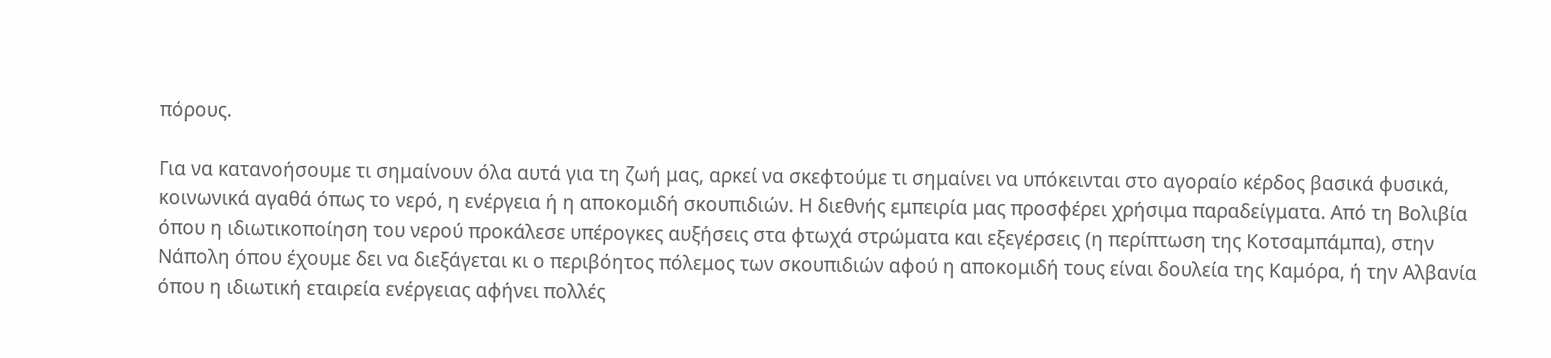πόρους.

Για να κατανοήσουμε τι σημαίνουν όλα αυτά για τη ζωή μας, αρκεί να σκεφτούμε τι σημαίνει να υπόκεινται στο αγοραίο κέρδος βασικά φυσικά, κοινωνικά αγαθά όπως το νερό, η ενέργεια ή η αποκομιδή σκουπιδιών. Η διεθνής εμπειρία μας προσφέρει χρήσιμα παραδείγματα. Από τη Βολιβία όπου η ιδιωτικοποίηση του νερού προκάλεσε υπέρογκες αυξήσεις στα φτωχά στρώματα και εξεγέρσεις (η περίπτωση της Κοτσαμπάμπα), στην Νάπολη όπου έχουμε δει να διεξάγεται κι ο περιβόητος πόλεμος των σκουπιδιών αφού η αποκομιδή τους είναι δουλεία της Καμόρα, ή την Αλβανία όπου η ιδιωτική εταιρεία ενέργειας αφήνει πολλές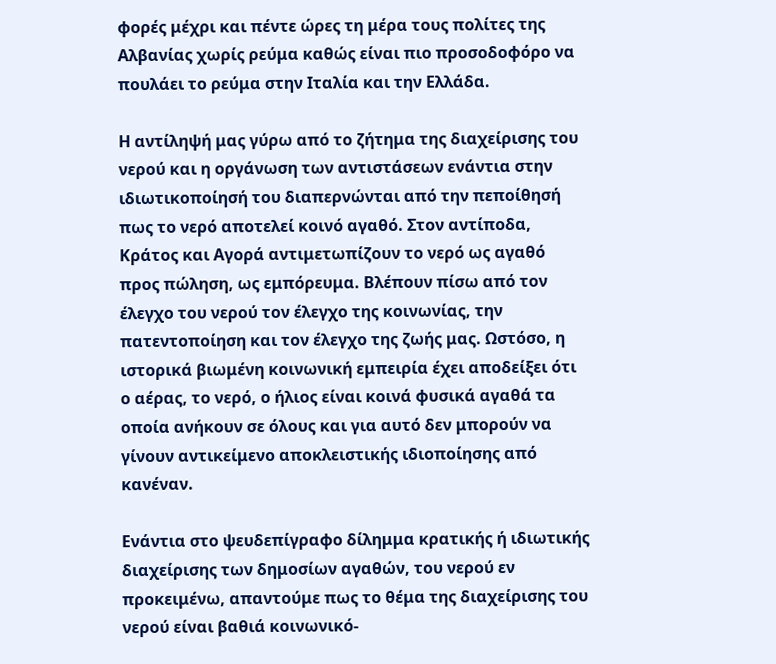φορές μέχρι και πέντε ώρες τη μέρα τους πολίτες της Αλβανίας χωρίς ρεύμα καθώς είναι πιο προσοδοφόρο να πουλάει το ρεύμα στην Ιταλία και την Ελλάδα.

Η αντίληψή μας γύρω από το ζήτημα της διαχείρισης του νερού και η οργάνωση των αντιστάσεων ενάντια στην ιδιωτικοποίησή του διαπερνώνται από την πεποίθησή πως το νερό αποτελεί κοινό αγαθό. Στον αντίποδα, Κράτος και Αγορά αντιμετωπίζουν το νερό ως αγαθό προς πώληση, ως εμπόρευμα. Βλέπουν πίσω από τον έλεγχο του νερού τον έλεγχο της κοινωνίας, την πατεντοποίηση και τον έλεγχο της ζωής μας. Ωστόσο, η ιστορικά βιωμένη κοινωνική εμπειρία έχει αποδείξει ότι ο αέρας, το νερό, ο ήλιος είναι κοινά φυσικά αγαθά τα οποία ανήκουν σε όλους και για αυτό δεν μπορούν να γίνουν αντικείμενο αποκλειστικής ιδιοποίησης από κανέναν.

Ενάντια στο ψευδεπίγραφο δίλημμα κρατικής ή ιδιωτικής διαχείρισης των δημοσίων αγαθών, του νερού εν προκειμένω, απαντούμε πως το θέμα της διαχείρισης του νερού είναι βαθιά κοινωνικό-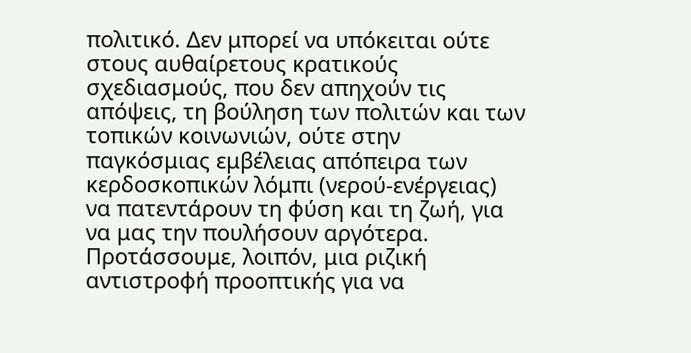πολιτικό. Δεν μπορεί να υπόκειται ούτε στους αυθαίρετους κρατικούς σχεδιασμούς, που δεν απηχούν τις απόψεις, τη βούληση των πολιτών και των τοπικών κοινωνιών, ούτε στην παγκόσμιας εμβέλειας απόπειρα των κερδοσκοπικών λόμπι (νερού-ενέργειας) να πατεντάρουν τη φύση και τη ζωή, για να μας την πουλήσουν αργότερα. Προτάσσουμε, λοιπόν, μια ριζική αντιστροφή προοπτικής για να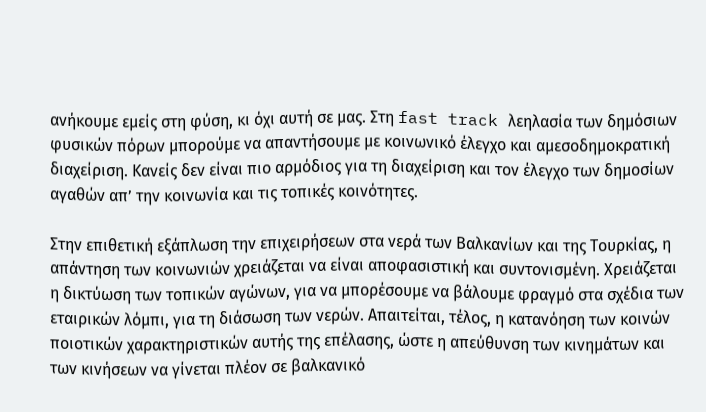ανήκουμε εμείς στη φύση, κι όχι αυτή σε μας. Στη fast track λεηλασία των δημόσιων φυσικών πόρων μπορούμε να απαντήσουμε με κοινωνικό έλεγχο και αμεσοδημοκρατική διαχείριση. Κανείς δεν είναι πιο αρμόδιος για τη διαχείριση και τον έλεγχο των δημοσίων αγαθών απ’ την κοινωνία και τις τοπικές κοινότητες.

Στην επιθετική εξάπλωση την επιχειρήσεων στα νερά των Βαλκανίων και της Τουρκίας, η απάντηση των κοινωνιών χρειάζεται να είναι αποφασιστική και συντονισμένη. Χρειάζεται η δικτύωση των τοπικών αγώνων, για να μπορέσουμε να βάλουμε φραγμό στα σχέδια των εταιρικών λόμπι, για τη διάσωση των νερών. Απαιτείται, τέλος, η κατανόηση των κοινών ποιοτικών χαρακτηριστικών αυτής της επέλασης, ώστε η απεύθυνση των κινημάτων και των κινήσεων να γίνεται πλέον σε βαλκανικό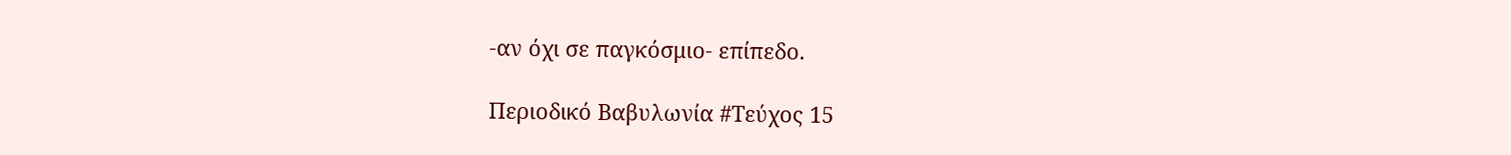-αν όχι σε παγκόσμιο- επίπεδο.

Περιοδικό Βαβυλωνία #Τεύχος 15